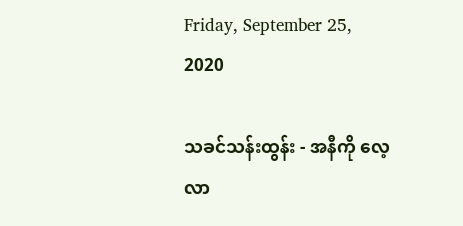Friday, September 25, 2020

သခင်သန်းထွန်း - အနီကို လေ့လာ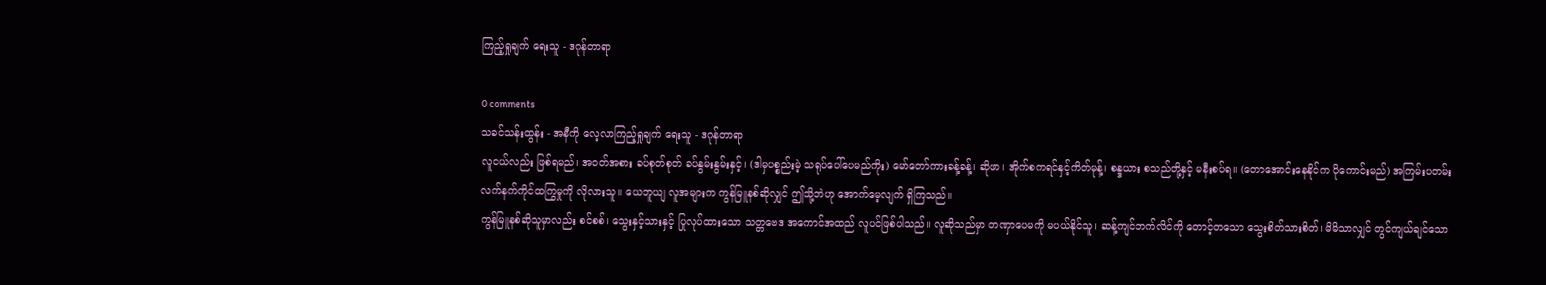ကြည့်ရှုချက် ရေးသူ - ဒဂုန်တာရာ

0 comments
သခင်သန်းထွန်း - အနီကို လေ့လာကြည့်ရှုချက် ရေးသူ - ဒဂုန်တာရာ
လူငယ်လည်း ဖြစ်ရမည်၊ အဝတ်အစား ခပ်စုတ်စုတ် ခပ်နွမ်းနွမ်းနှင့်၊ (ဒါမှပစ္စည်းမဲ့ သရုပ်ပေါ်ပေမည်ကိုး) မော်တော်ကားခန့်ခန့်၊ ဆိုဖာ၊ အိုက်စကရင်နှင့်ကိတ်မုန့်၊ စန္ဒယား စသည်တို့နှင့် မနီးစပ်ရ။ (တောအောင်းနေနိုင်က ပိုကောင်းမည်) အကြမ်းပတမ်း လက်နက်ကိုင်ထကြွမှုကို လိုလားသူ။ ယေဘူယျ လူအများက ကွန်မြူနစ်ဆိုလျှင် ဤသို့ဘဲဟု အောက်မေ့လျက် ရှိကြသည်။
ကွန်မြူနစ်ဆိုသူမှာလည်း စင်စစ်၊ သွေးနှင့်သားနှင့် ပြုလုပ်ထားသော သတ္တဗေဒ အကောင်အထည် လူပင်ဖြစ်ပါသည်။ လူဆိုသည်မှာ တဏှာပေမကို မပယ်နိုင်သူ၊ ဆန့်ကျင်ဘက်လိင်ကို တောင့်တသော သွေးစိတ်သားစိတ်၊ မိမိသာလျှင် တွင်ကျယ်ချင်သော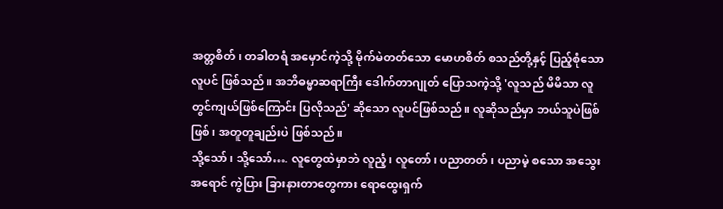အတ္တစိတ်၊ တခါတရံ အမှောင်ကဲ့သို့ မိုက်မဲတတ်သော မောဟစိတ် စသည်တို့နှင့် ပြည့်စုံသော လူပင် ဖြစ်သည်။ အဘိဓမ္မာဆရာကြီး ဒေါက်တာဂျုတ် ပြောသကဲ့သို့ 'လူသည် မိမိသာ လူတွင်ကျယ်ဖြစ်ကြောင်း ပြလိုသည်' ဆိုသော လူပင်ဖြစ်သည်။ လူဆိုသည်မှာ ဘယ်သူပဲဖြစ်ဖြစ်၊ အတူတူချည်းပဲ ဖြစ်သည်။
သို့သော်၊ သို့သော်…. လူတွေထဲမှာဘဲ လူညံ့၊ လူတော်၊ ပညာတတ်၊ ပညာမဲ့ စသော အသွေးအရောင် ကွဲပြား ခြားနားတာတွေကား ရောထွေးရှက်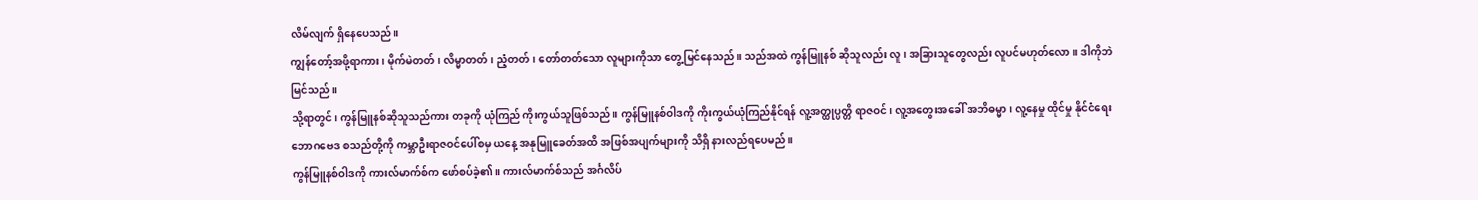လိမ်လျက် ရှိနေပေသည်။
ကျွန်တော့်အဖို့ရာကား၊ မိုက်မဲတတ်၊ လိမ္မာတတ်၊ ညံ့တတ်၊ တော်တတ်သော လူများကိုသာ တွေ့မြင်နေသည်။ သည်အထဲ ကွန်မြူနစ် ဆိုသူလည်း လူ၊ အခြားသူတွေလည်း လူပင်မဟုတ်လော။ ဒါကိုဘဲ မြင်သည်။
သို့ရာတွင်၊ ကွန်မြူနစ်ဆိုသူသည်ကား တခုကို ယုံကြည် ကိုးကွယ်သူဖြစ်သည်။ ကွန်မြူနစ်ဝါဒကို ကိုးကွယ်ယုံကြည်နိုင်ရန် လူ့အတ္ထုပ္ပတ္တိ ရာဇဝင်၊ လူ့အတွေးအခေါ် အဘိဓမ္မာ၊ လူ့နေမှု ထိုင်မှု နိုင်ငံရေး ဘောဂဗေဒ စသည်တို့ကို ကမ္ဘာဦးရာဇဝင်ပေါ်စမှ ယနေ့ အနုမြူခေတ်အထိ အဖြစ်အပျက်များကို သိရှိ နားလည်ရပေမည်။
ကွန်မြူနစ်ဝါဒကို ကားလ်မာက်စ်က ဖော်စပ်ခဲ့၏။ ကားလ်မာက်စ်သည် အင်္ဂလိပ်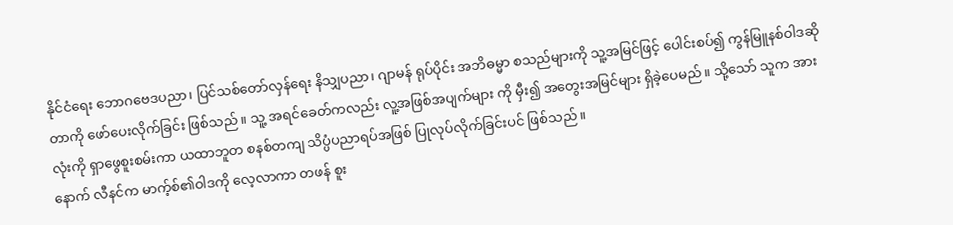နိုင်ငံရေး ဘောဂဗေဒပညာ၊ ပြင်သစ်တော်လှန်ရေး နိသျှပညာ၊ ဂျာမန် ရုပ်ပိုင်း အဘိဓမ္မာ စသည်များကို သူ့အမြင်ဖြင့် ပေါင်းစပ်၍ ကွန်မြူနစ်ဝါဒဆိုတာကို ဖော်ပေးလိုက်ခြင်း ဖြစ်သည်။ သူ့ အရင်ခေတ်ကလည်း လူ့အဖြစ်အပျက်များ ကို မှီး၍ အတွေးအမြင်များ ရှိခဲ့ပေမည်။ သို့သော် သူက အားလုံးကို ရှာဖွေစူးစမ်းကာ ယထာဘူတ စနစ်တကျ သိပ္ပံပညာရပ်အဖြစ် ပြုလုပ်လိုက်ခြင်းပင် ဖြစ်သည်။
နောက် လီနင်က မာက့်စ်၏ဝါဒကို လေ့လာကာ တဖန် စူး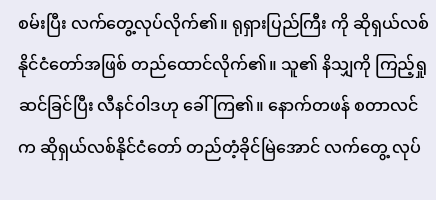စမ်းပြီး လက်တွေ့လုပ်လိုက်၏။ ရုရှားပြည်ကြီး ကို ဆိုရှယ်လစ်နိုင်ငံတော်အဖြစ် တည်ထောင်လိုက်၏။ သူ၏ နိသျှကို ကြည့်ရှုဆင်ခြင်ပြီး လီနင်ဝါဒဟု ခေါ်ကြ၏။ နောက်တဖန် စတာလင်က ဆိုရှယ်လစ်နိုင်ငံတော် တည်တံ့ခိုင်မြဲအောင် လက်တွေ့ လုပ်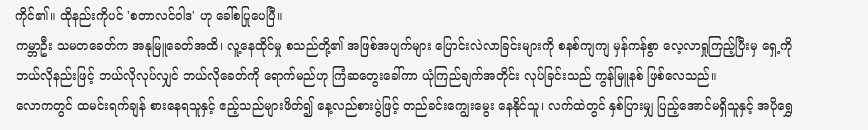ကိုင်၏။ ထိုနည်းကိုပင် 'စတာလင်ဝါဒ' ဟု ခေါ်စပြုပေပြီ။
ကမ္ဘာဦး သမတခေတ်က အနုမြူခေတ်အထိ၊ လူ့နေထိုင်မှု စသည်တို့၏ အဖြစ်အပျက်များ ပြောင်းလဲလာခြင်းများကို စနစ်ကျကျ မှန်ကန်စွာ လေ့လာရှုကြည့်ပြီးမှ ရှေ့ကို ဘယ်လိုနည်းဖြင့် ဘယ်လိုလုပ်လျှင် ဘယ်လိုခေတ်ကို ရောက်မည်ဟု ကြံဆတွေးခေါ်ကာ ယုံကြည်ချက်အတိုင်း လုပ်ခြင်းသည် ကွန်မြူနစ် ဖြစ်လေသည်။
လောကတွင် ထမင်းရက်ချန် စားနေရသူနှင့် ဧည့်သည်များဖိတ်၍ နေ့လည်စားပွဲဖြင့် တည်ခင်းကျွေးမွေး နေနိုင်သူ၊ လက်ထဲတွင် နှစ်ပြားမျှ ပြည့်အောင်မရှိသူနှင့် အပိုရွှေ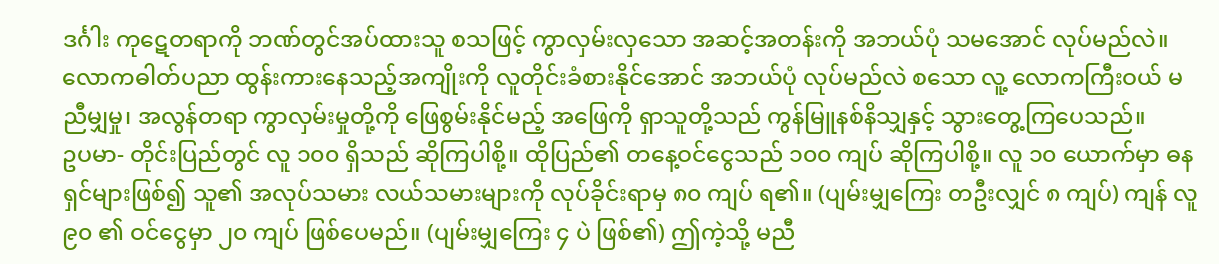ဒင်္ဂါး ကုဋေတရာကို ဘဏ်တွင်အပ်ထားသူ စသဖြင့် ကွာလှမ်းလှသော အဆင့်အတန်းကို အဘယ်ပုံ သမအောင် လုပ်မည်လဲ။ လောကဓါတ်ပညာ ထွန်းကားနေသည့်အကျိုးကို လူတိုင်းခံစားနိုင်အောင် အဘယ်ပုံ လုပ်မည်လဲ စသော လူ့ လောကကြီးဝယ် မညီမျှမှု၊ အလွန်တရာ ကွာလှမ်းမှုတို့ကို ဖြေစွမ်းနိုင်မည့် အဖြေကို ရှာသူတို့သည် ကွန်မြူနစ်နိသျှနှင့် သွားတွေ့ကြပေသည်။
ဥပမာ- တိုင်းပြည်တွင် လူ ၁၀၀ ရှိသည် ဆိုကြပါစို့။ ထိုပြည်၏ တနေ့ဝင်ငွေသည် ၁၀၀ ကျပ် ဆိုကြပါစို့။ လူ ၁၀ ယောက်မှာ ဓနရှင်များဖြစ်၍ သူ၏ အလုပ်သမား လယ်သမားများကို လုပ်ခိုင်းရာမှ ၈၀ ကျပ် ရ၏။ (ပျမ်းမျှကြေး တဦးလျှင် ၈ ကျပ်) ကျန် လူ ၉၀ ၏ ဝင်ငွေမှာ ၂၀ ကျပ် ဖြစ်ပေမည်။ (ပျမ်းမျှကြေး ၄ ပဲ ဖြစ်၏) ဤကဲ့သို့ မညီ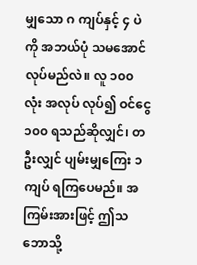မျှသော ဂ ကျပ်နှင့် ၄ ပဲကို အဘယ်ပုံ သမအောင် လုပ်မည်လဲ။ လူ ၁၀၀ လုံး အလုပ် လုပ်၍ ဝင်ငွေ ၁၀၀ ရသည်ဆိုလျှင်၊ တဦးလျှင် ပျမ်းမျှကြေး ၁ ကျပ် ရကြပေမည်။ အကြမ်းအားဖြင့် ဤသဘောသို့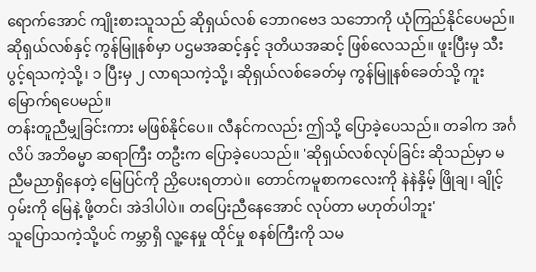ရောက်အောင် ကျိုးစားသူသည် ဆိုရှယ်လစ် ဘောဂဗေဒ သဘောကို ယုံကြည်နိုင်ပေမည်။
ဆိုရှယ်လစ်နှင့် ကွန်မြူနစ်မှာ ပဌမအဆင့်နှင့် ဒုတိယအဆင့် ဖြစ်လေသည်။ ဖူးပြီးမှ သီးပွင့်ရသကဲ့သို့၊ ၁ ပြီးမှ ၂ လာရသကဲ့သို့၊ ဆိုရှယ်လစ်ခေတ်မှ ကွန်မြူနစ်ခေတ်သို့ ကူးမြောက်ရပေမည်။
တန်းတူညီမျှခြင်းကား မဖြစ်နိုင်ပေ။ လီနင်ကလည်း ဤသို့ ပြောခဲ့ပေသည်။ တခါက အင်္ဂလိပ် အဘိဓမ္မာ ဆရာကြီး တဦးက ပြောခဲ့ပေသည်။ 'ဆိုရှယ်လစ်လုပ်ခြင်း ဆိုသည်မှာ မညီမညာရှိနေတဲ့ မြေပြင်ကို ညှိပေးရတာပဲ။ တောင်ကမူစာကလေးကို နဲနဲနှိမ့် ဖြိုချ၊ ချိုင့်ဝှမ်းကို မြေနဲ့ ဖို့တင်၊ အဲဒါပါပဲ။ တပြေးညီနေအောင် လုပ်တာ မဟုတ်ပါဘူး'
သူပြောသကဲ့သို့ပင် ကမ္ဘာရှိ လူ့နေမှု ထိုင်မှု စနစ်ကြီးကို သမ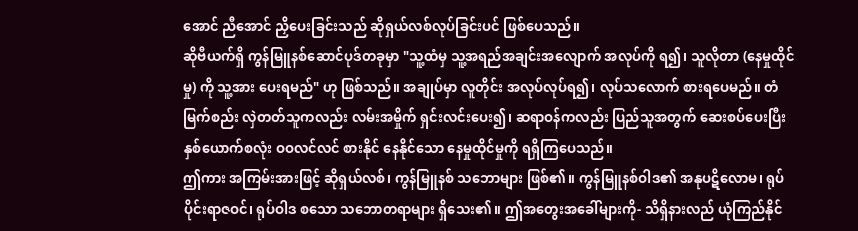အောင် ညီအောင် ညှိပေးခြင်းသည် ဆိုရှယ်လစ်လုပ်ခြင်းပင် ဖြစ်ပေသည်။
ဆိုဗီယက်ရှိ ကွန်မြူနစ်ဆောင်ပုဒ်တခုမှာ "သူ့ထံမှ သူ့အရည်အချင်းအလျောက် အလုပ်ကို ရ၍၊ သူလိုတာ (နေမှုထိုင်မှု) ကို သူ့အား ပေးရမည်" ဟု ဖြစ်သည်။ အချုပ်မှာ လူတိုင်း အလုပ်လုပ်ရ၍၊ လုပ်သလောက် စားရပေမည်။ တံမြက်စည်း လှဲတတ်သူကလည်း လမ်းအမှိုက် ရှင်းလင်းပေး၍၊ ဆရာဝန်ကလည်း ပြည်သူအတွက် ဆေးစပ်ပေးပြီး နှစ်ယောက်စလုံး ဝဝလင်လင် စားနိုင် နေနိုင်သော နေမှုထိုင်မှုကို ရရှိကြပေသည်။
ဤကား အကြမ်းအားဖြင့် ဆိုရှယ်လစ်၊ ကွန်မြူနစ် သဘောများ ဖြစ်၏။ ကွန်မြူနစ်ဝါဒ၏ အနုပဋိလောမ၊ ရုပ်ပိုင်းရာဇဝင်၊ ရုပ်ဝါဒ စသော သဘောတရာများ ရှိသေး၏။ ဤအတွေးအခေါ်များကို- သိရှိနားလည် ယုံကြည်နိုင်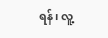ရန်၊ လူ့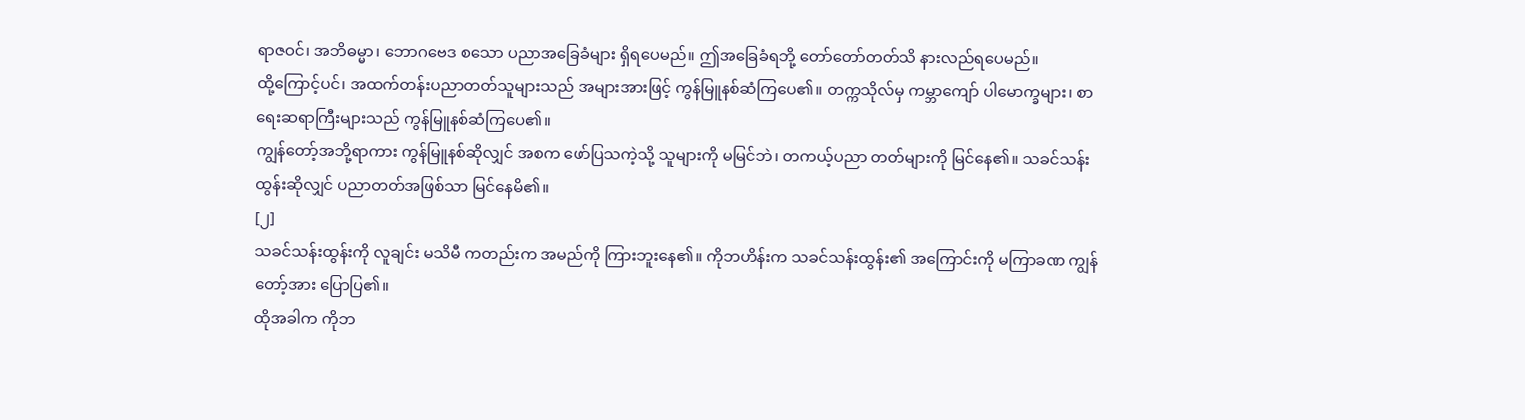ရာဇဝင်၊ အဘိဓမ္မာ၊ ဘောဂဗေဒ စသော ပညာအခြေခံများ ရှိရပေမည်။ ဤအခြေခံရဘို့ တော်တော်တတ်သိ နားလည်ရပေမည်။
ထို့ကြောင့်ပင်၊ အထက်တန်းပညာတတ်သူများသည် အများအားဖြင့် ကွန်မြူနစ်ဆံကြပေ၏။ တက္ကသိုလ်မှ ကမ္ဘာကျော် ပါမောက္ခများ၊ စာရေးဆရာကြီးများသည် ကွန်မြူနစ်ဆံကြပေ၏။
ကျွန်တော့်အဘို့ရာကား ကွန်မြူနစ်ဆိုလျှင် အစက ဖော်ပြသကဲ့သို့ သူများကို မမြင်ဘဲ၊ တကယ့်ပညာ တတ်များကို မြင်နေ၏။ သခင်သန်းထွန်းဆိုလျှင် ပညာတတ်အဖြစ်သာ မြင်နေမိ၏။
[၂]
သခင်သန်းထွန်းကို လူချင်း မသိမီ ကတည်းက အမည်ကို ကြားဘူးနေ၏။ ကိုဘဟိန်းက သခင်သန်းထွန်း၏ အကြောင်းကို မကြာခဏ ကျွန်တော့်အား ပြောပြ၏။
ထိုအခါက ကိုဘ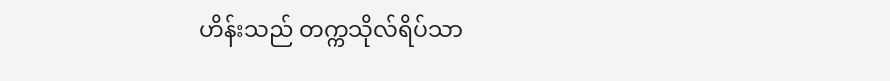ဟိန်းသည် တက္ကသိုလ်ရိပ်သာ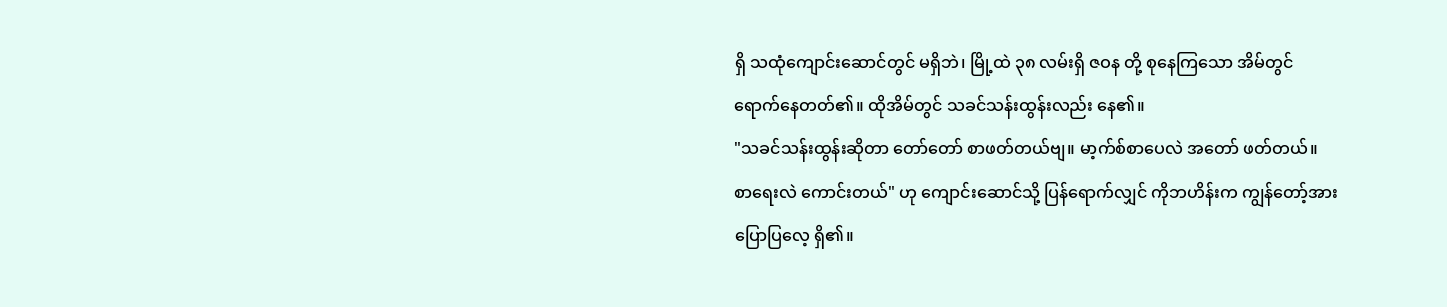ရှိ သထုံကျောင်းဆောင်တွင် မရှိဘဲ၊ မြို့ထဲ ၃၈ လမ်းရှိ ဇဝန တို့ စုနေကြသော အိမ်တွင် ရောက်နေတတ်၏။ ထိုအိမ်တွင် သခင်သန်းထွန်းလည်း နေ၏။
"သခင်သန်းထွန်းဆိုတာ တော်တော် စာဖတ်တယ်ဗျ။ မာ့က်စ်စာပေလဲ အတော် ဖတ်တယ်။ စာရေးလဲ ကောင်းတယ်" ဟု ကျောင်းဆောင်သို့ ပြန်ရောက်လျှင် ကိုဘဟိန်းက ကျွန်တော့်အား ပြောပြလေ့ ရှိ၏။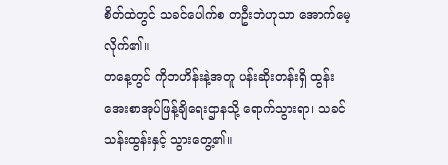စိတ်ထဲတွင် သခင်ပေါက်စ တဦးဘဲဟုသာ အောက်မေ့လိုက်၏။
တနေ့တွင် ကိုဘဟိန်းနဲ့အတူ ပန်းဆိုးတန်းရှိ ထွန်းအေးစာအုပ်ဖြန့်ချိရေးဌာနသို့ ရောက်သွားရာ၊ သခင်သန်းထွန်းနှင့် သွားတွေ့၏။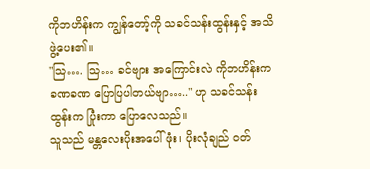ကိုဘဟိန်းက ကျွန်တော့်ကို သခင်သန်းထွန်းနှင့် အသိဖွဲ့ပေး၏။
"သြ…. သြ… ခင်ဗျား အကြောင်းလဲ ကိုဘဟိန်းက ခဏခဏ ပြောပြပါတယ်ဗျာ….." ဟု သခင်သန်းထွန်းက ပြုံးကာ ပြောလေသည်။
သူသည် မန္တလေးပိုးအပေါ်ဖုံး၊ ပိုးလုံချည် ဝတ်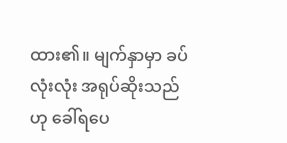ထား၏။ မျက်နှာမှာ ခပ်လုံးလုံး အရုပ်ဆိုးသည်ဟု ခေါ်ရပေ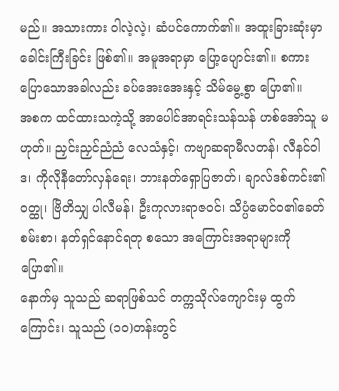မည်။ အသားကား ဝါလဲ့လဲ့၊ ဆံပင်ကောက်၏။ အထူးခြားဆုံးမှာ ခေါင်းကြီးခြင်း ဖြစ်၏။ အမူအရာမှာ ပြော့ပျောင်း၏။ စကားပြောသောအခါလည်း ခပ်အေးအေးနှင့် သိမ်မွေ့စွာ ပြော၏။
အစက ထင်ထားသကဲ့သို့ အာပေါင်အာရင်းသန်သန် ဟစ်အော်သူ မဟုတ်။ ညှင်းညှင်ညံညံ လေသံနှင့်၊ ကဗျာဆရာမီလတန်၊ လီနင်ဝါဒ၊ ကိုလိုနီတော်လှန်ရေး၊ ဘားနတ်ရှောပြဇာတ်၊ ချာလ်ဒစ်ကင်း၏ဝတ္ထု၊ ဗြိတိသျှ ပါလီမန်၊ ဦးကုလားရာဇဝင်၊ သိပ္ပံမောင်ဝ၏ခေတ်စမ်းစာ၊ နတ်ရှင်နောင်ရတု စသော အကြောင်းအရာများကို ပြော၏။
နောက်မှ သူသည် ဆရာဖြစ်သင် တက္ကသိုလ်ကျောင်းမှ ထွက်ကြောင်း၊ သူသည် (၁၀)တန်းတွင်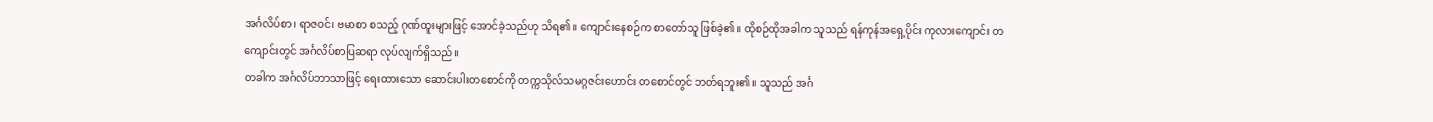အင်္ဂလိပ်စာ၊ ရာဇဝင်၊ ဗမာစာ စသည့် ဂုဏ်ထူးများဖြင့် အောင်ခဲ့သည်ဟု သိရ၏။ ကျောင်းနေစဉ်က စာတော်သူ ဖြစ်ခဲ့၏။ ထိုစဉ်ထိုအခါက သူသည် ရန်ကုန်အရှေ့ပိုင်း ကုလားကျောင်း တကျောင်းတွင် အင်္ဂလိပ်စာပြဆရာ လုပ်လျက်ရှိသည်။
တခါက အင်္ဂလိပ်ဘာသာဖြင့် ရေးထားသော ဆောင်းပါးတစောင်ကို တက္ကသိုလ်သမဂ္ဂဇင်းဟောင်း တစောင်တွင် ဘတ်ရဘူး၏။ သူသည် အင်္ဂ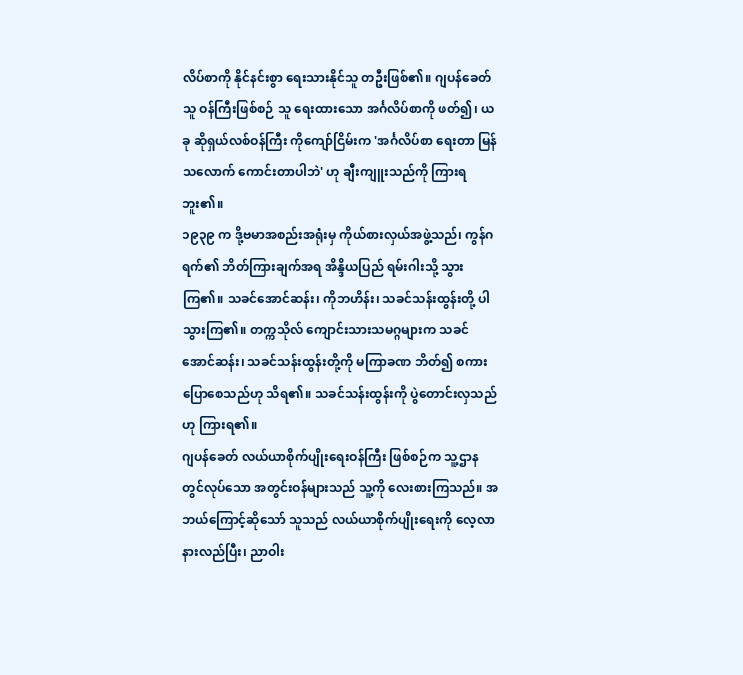လိပ်စာကို နိုင်နင်းစွာ ရေးသားနိုင်သူ တဦးဖြစ်၏။ ဂျပန်ခေတ် သူ ဝန်ကြီးဖြစ်စဉ် သူ ရေးထားသော အင်္ဂလိပ်စာကို ဖတ်၍၊ ယခု ဆိုရှယ်လစ်ဝန်ကြီး ကိုကျော်ငြိမ်းက 'အင်္ဂလိပ်စာ ရေးတာ မြန်သလောက် ကောင်းတာပါဘဲ' ဟု ချီးကျူးသည်ကို ကြားရဘူး၏။
၁၉၃၉ က ဒို့ဗမာအစည်းအရုံးမှ ကိုယ်စားလှယ်အဖွဲ့သည်၊ ကွန်ဂရက်၏ ဘိတ်ကြားချက်အရ အိန္ဒိယပြည် ရမ်းဂါးသို့ သွားကြ၏။ သခင်အောင်ဆန်း၊ ကိုဘဟိန်း၊ သခင်သန်းထွန်းတို့ ပါသွားကြ၏။ တက္ကသိုလ် ကျောင်းသားသမဂ္ဂများက သခင်အောင်ဆန်း၊ သခင်သန်းထွန်းတို့ကို မကြာခဏ ဘိတ်၍ စကားပြောစေသည်ဟု သိရ၏။ သခင်သန်းထွန်းကို ပွဲတောင်းလှသည်ဟု ကြားရ၏။
ဂျပန်ခေတ် လယ်ယာစိုက်ပျိုးရေးဝန်ကြီး ဖြစ်စဉ်က သူ့ဌာနတွင်လုပ်သော အတွင်းဝန်များသည် သူ့ကို လေးစားကြသည်။ အဘယ်ကြောင့်ဆိုသော် သူသည် လယ်ယာစိုက်ပျိုးရေးကို လေ့လာနားလည်ပြီး၊ ညာဝါး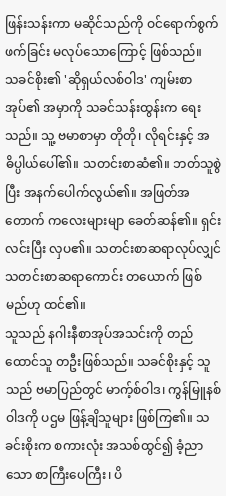ဖြန်းသန်းကာ မဆိုင်သည်ကို ဝင်ရောက်စွက်ဖက်ခြင်း မလုပ်သောကြောင့် ဖြစ်သည်။
သခင်စိုး၏ 'ဆိုရှယ်လစ်ဝါဒ' ကျမ်းစာအုပ်၏ အမှာကို သခင်သန်းထွန်းက ရေးသည်။ သူ့ ဗမာစာမှာ တိုတို၊ လိုရင်းနှင့် အဓိပ္ပါယ်ပေါ်၏။ သတင်းစာဆံ၏။ ဘတ်သူစွဲပြီး အနက်ပေါက်လွယ်၏။ အဖြတ်အတောက် ကလေးများမျာ ခေတ်ဆန်၏။ ရှင်းလင်းပြီး လှပ၏။ သတင်းစာဆရာလုပ်လျှင် သတင်းစာဆရာကောင်း တယောက် ဖြစ်မည်ဟု ထင်၏။
သူသည် နဂါးနီစာအုပ်အသင်းကို တည်ထောင်သူ တဦးဖြစ်သည်။ သခင်စိုးနှင့် သူသည် ဗမာပြည်တွင် မာက့်စ်ဝါဒ၊ ကွန်မြူနစ်ဝါဒကို ပဌမ ဖြန့်ချိသူများ ဖြစ်ကြ၏။ သခင်းစိုးက စကားလုံး အသစ်ထွင်၍ ခံ့ညာသော စာကြီးပေကြီး၊ ပိ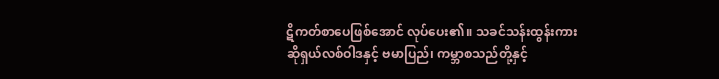ဋိကတ်စာပေဖြစ်အောင် လုပ်ပေး၏။ သခင်သန်းထွန်းကား ဆိုရှယ်လစ်ဝါဒနှင့် ဗမာပြည်၊ ကမ္ဘာစသည်တို့နှင့်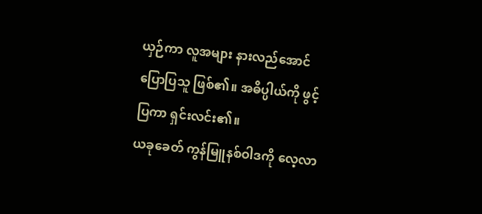ယှဉ်ကာ လူအများ နားလည်အောင် ပြောပြသူ ဖြစ်၏။ အဓိပ္ပါယ်ကို ဖွင့်ပြကာ ရှင်းလင်း၏။
ယခုခေတ် ကွန်မြူနစ်ဝါဒကို လေ့လာ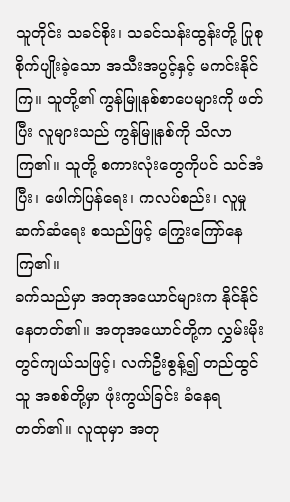သူတိုင်း သခင်စိုး၊ သခင်သန်းထွန်းတို့ ပြုစု စိုက်ပျိုးခဲ့သော အသီးအပွင့်နှင့် မကင်းနိုင်ကြ။ သူတို့၏ ကွန်မြူနစ်စာပေများကို ဖတ်ပြီး လူများသည် ကွန်မြူနစ်ကို သိလာကြ၏။ သူတို့ စကားလုံးတွေကိုပင် သင်အံပြီး၊ ဖေါက်ပြန်ရေး၊ ကလပ်စည်း၊ လူမှုဆက်ဆံရေး စသည်ဖြင့် ကြွေးကြော်နေကြ၏။
ခက်သည်မှာ အတုအယောင်များက နိုင်နိုင်နေတတ်၏။ အတုအယောင်တို့က လွှမ်းမိုးတွင်ကျယ်သဖြင့်၊ လက်ဦးစွန့်၍ တည်ထွင်သူ အစစ်တို့မှာ ဖုံးကွယ်ခြင်း ခံနေရတတ်၏။ လူထုမှာ အတု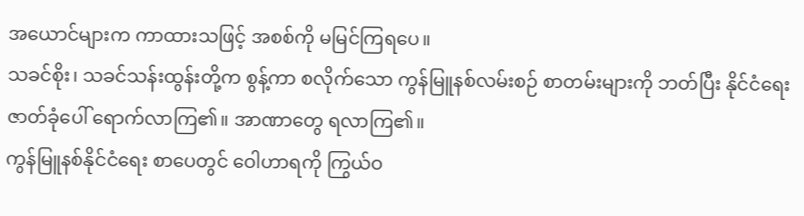အယောင်များက ကာထားသဖြင့် အစစ်ကို မမြင်ကြရပေ။
သခင်စိုး၊ သခင်သန်းထွန်းတို့က စွန့်ကာ စလိုက်သော ကွန်မြူနစ်လမ်းစဉ် စာတမ်းများကို ဘတ်ပြီး နိုင်ငံရေး ဇာတ်ခုံပေါ် ရောက်လာကြ၏။ အာဏာတွေ ရလာကြ၏။
ကွန်မြူနစ်နိုင်ငံရေး စာပေတွင် ဝေါဟာရကို ကြွယ်ဝ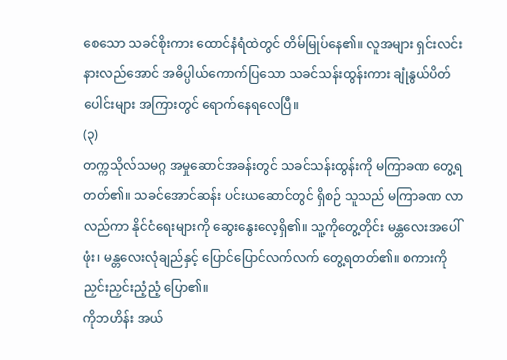စေသော သခင်စိုးကား ထောင်နံရံထဲတွင် တိမ်မြုပ်နေ၏။ လူအများ ရှင်းလင်းနားလည်အောင် အဓိပ္ပါယ်ကောက်ပြသော သခင်သန်းထွန်းကား ချုံနွယ်ပိတ်ပေါင်းများ အကြားတွင် ရောက်နေရလေပြီ။
(၃)
တက္ကသိုလ်သမဂ္ဂ အမှုဆောင်အခန်းတွင် သခင်သန်းထွန်းကို မကြာခဏ တွေ့ရတတ်၏။ သခင်အောင်ဆန်း ပင်းယဆောင်တွင် ရှိစဉ် သူသည် မကြာခဏ လာလည်ကာ နိုင်ငံရေးများကို ဆွေးနွေးလေ့ရှိ၏။ သူ့ကိုတွေ့တိုင်း မန္တလေးအပေါ်ဖုံး၊ မန္တလေးလုံချည်နှင့် ပြောင်ပြောင်လက်လက် တွေ့ရတတ်၏။ စကားကို ညှင်းညှင်းညံ့ညံ့ ပြော၏။
ကိုဘဟိန်း အယ်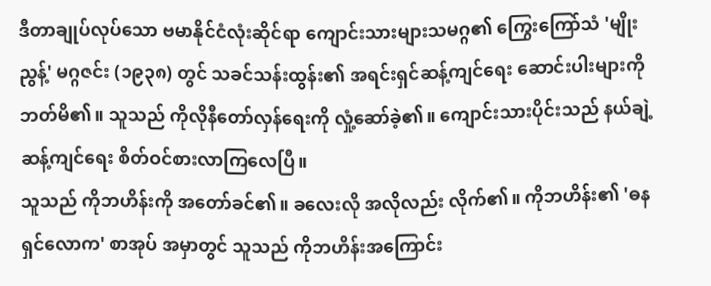ဒီတာချုပ်လုပ်သော ဗမာနိုင်ငံလုံးဆိုင်ရာ ကျောင်းသားများသမဂ္ဂ၏ ကြွေးကြော်သံ 'မျိုးညွန့်' မဂ္ဂဇင်း (၁၉၃၈) တွင် သခင်သန်းထွန်း၏ အရင်းရှင်ဆန့်ကျင်ရေး ဆောင်းပါးများကို ဘတ်မိ၏။ သူသည် ကိုလိုနီတော်လှန်ရေးကို လှုံ့ဆော်ခဲ့၏။ ကျောင်းသားပိုင်းသည် နယ်ချဲ့ဆန့်ကျင်ရေး စိတ်ဝင်စားလာကြလေပြီ။
သူသည် ကိုဘဟိန်းကို အတော်ခင်၏။ ခလေးလို အလိုလည်း လိုက်၏။ ကိုဘဟိန်း၏ 'ဓနရှင်လောက' စာအုပ် အမှာတွင် သူသည် ကိုဘဟိန်းအကြောင်း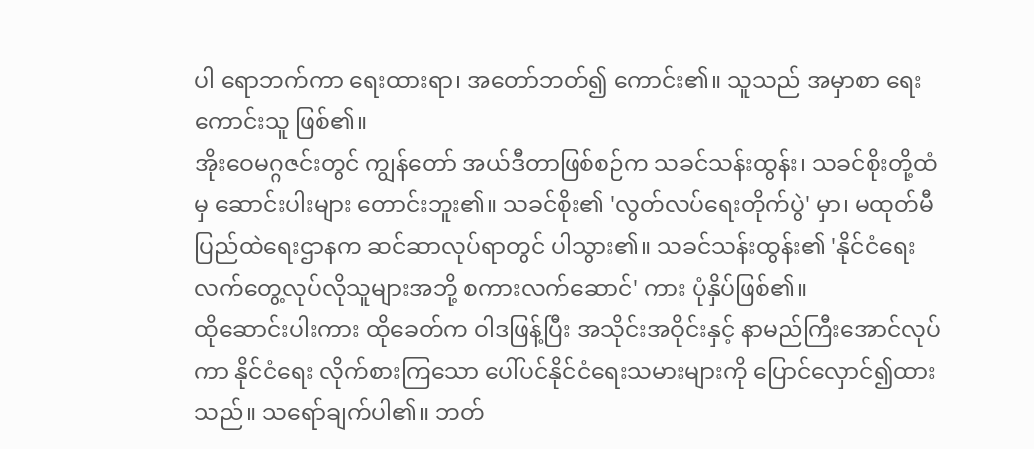ပါ ရောဘက်ကာ ရေးထားရာ၊ အတော်ဘတ်၍ ကောင်း၏။ သူသည် အမှာစာ ရေးကောင်းသူ ဖြစ်၏။
အိုးဝေမဂ္ဂဇင်းတွင် ကျွန်တော် အယ်ဒီတာဖြစ်စဉ်က သခင်သန်းထွန်း၊ သခင်စိုးတို့ထံမှ ဆောင်းပါးများ တောင်းဘူး၏။ သခင်စိုး၏ 'လွတ်လပ်ရေးတိုက်ပွဲ' မှာ၊ မထုတ်မီ ပြည်ထဲရေးဌာနက ဆင်ဆာလုပ်ရာတွင် ပါသွား၏။ သခင်သန်းထွန်း၏ 'နိုင်ငံရေး လက်တွေ့လုပ်လိုသူများအဘို့ စကားလက်ဆောင်' ကား ပုံနှိပ်ဖြစ်၏။
ထိုဆောင်းပါးကား ထိုခေတ်က ဝါဒဖြန့်ပြီး အသိုင်းအဝိုင်းနှင့် နာမည်ကြီးအောင်လုပ်ကာ နိုင်ငံရေး လိုက်စားကြသော ပေါ်ပင်နိုင်ငံရေးသမားများကို ပြောင်လှောင်၍ထားသည်။ သရော်ချက်ပါ၏။ ဘတ်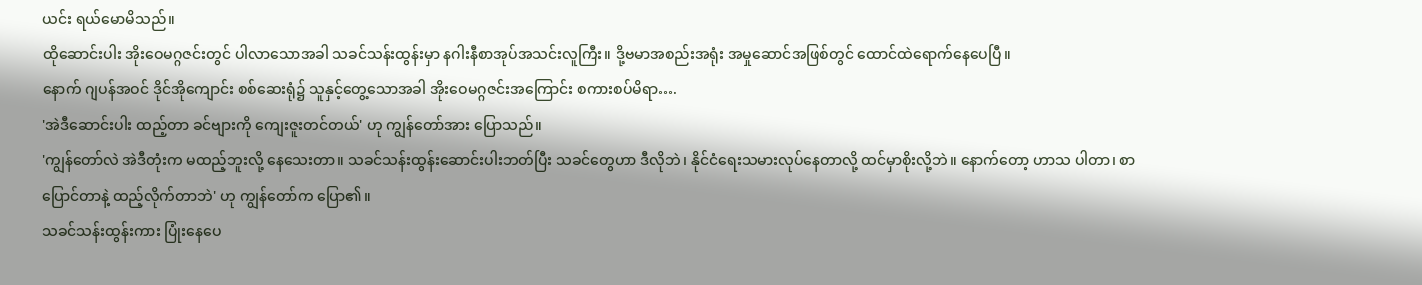ယင်း ရယ်မောမိသည်။
ထိုဆောင်းပါး အိုးဝေမဂ္ဂဇင်းတွင် ပါလာသောအခါ သခင်သန်းထွန်းမှာ နဂါးနီစာအုပ်အသင်းလူကြီး။ ဒို့ဗမာအစည်းအရုံး အမှုဆောင်အဖြစ်တွင် ထောင်ထဲရောက်နေပေပြီ။
နောက် ဂျပန်အဝင် ဒိုင်အိုကျောင်း စစ်ဆေးရုံ၌ သူနှင့်တွေ့သောအခါ အိုးဝေမဂ္ဂဇင်းအကြောင်း စကားစပ်မိရာ….
'အဲဒီဆောင်းပါး ထည့်တာ ခင်ဗျားကို ကျေးဇူးတင်တယ်' ဟု ကျွန်တော်အား ပြောသည်။
'ကျွန်တော်လဲ အဲဒီတုံးက မထည့်ဘူးလို့ နေသေးတာ။ သခင်သန်းထွန်းဆောင်းပါးဘတ်ပြီး သခင်တွေဟာ ဒီလိုဘဲ၊ နိုင်ငံရေးသမားလုပ်နေတာလို့ ထင်မှာစိုးလို့ဘဲ။ နောက်တော့ ဟာသ ပါတာ၊ စာပြောင်တာနဲ့ ထည့်လိုက်တာဘဲ' ဟု ကျွန်တော်က ပြော၏။
သခင်သန်းထွန်းကား ပြုံးနေပေ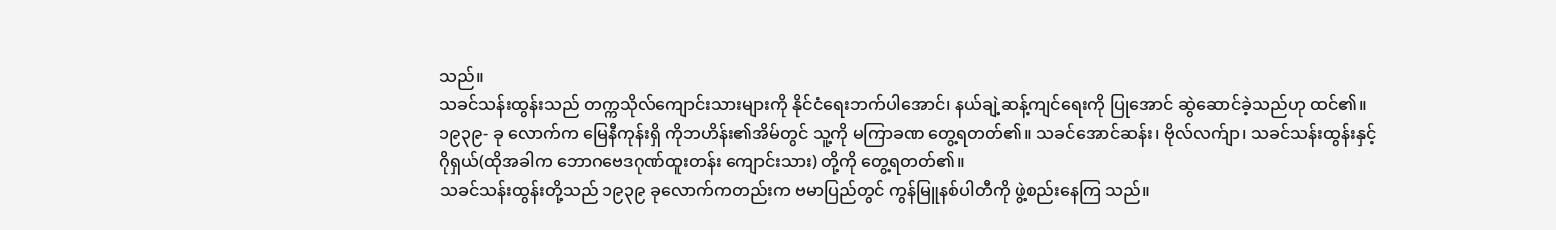သည်။
သခင်သန်းထွန်းသည် တက္ကသိုလ်ကျောင်းသားများကို နိုင်ငံရေးဘက်ပါအောင်၊ နယ်ချဲ့ဆန့်ကျင်ရေးကို ပြုအောင် ဆွဲဆောင်ခဲ့သည်ဟု ထင်၏။ ၁၉၃၉- ခု လောက်က မြေနီကုန်းရှိ ကိုဘဟိန်း၏အိမ်တွင် သူ့ကို မကြာခဏ တွေ့ရတတ်၏။ သခင်အောင်ဆန်း၊ ဗိုလ်လက်ျာ၊ သခင်သန်းထွန်းနှင့် ဂိုရှယ်(ထိုအခါက ဘောဂဗေဒဂုဏ်ထူးတန်း ကျောင်းသား) တို့ကို တွေ့ရတတ်၏။
သခင်သန်းထွန်းတို့သည် ၁၉၃၉ ခုလောက်ကတည်းက ဗမာပြည်တွင် ကွန်မြူနစ်ပါတီကို ဖွဲ့စည်းနေကြ သည်။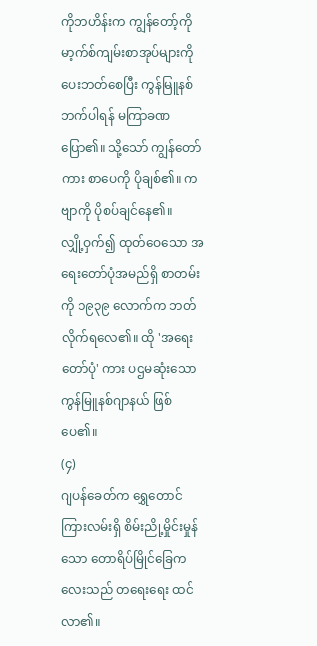ကိုဘဟိန်းက ကျွန်တော့်ကို မာ့က်စ်ကျမ်းစာအုပ်များကို ပေးဘတ်စေပြီး ကွန်မြူနစ်ဘက်ပါရန် မကြာခဏ ပြော၏။ သို့သော် ကျွန်တော်ကား စာပေကို ပိုချစ်၏။ ကဗျာကို ပိုစပ်ချင်နေ၏။
လျှို့ဝှက်၍ ထုတ်ဝေသော အရေးတော်ပုံအမည်ရှိ စာတမ်းကို ၁၉၃၉ လောက်က ဘတ်လိုက်ရလေ၏။ ထို 'အရေးတော်ပုံ' ကား ပဌမဆုံးသော ကွန်မြူနစ်ဂျာနယ် ဖြစ်ပေ၏။
(၄)
ဂျပန်ခေတ်က ရွှေတောင်ကြားလမ်းရှိ စိမ်းညို့မှိုင်းမှုန်သော တောရိပ်မြိုင်ခြေကလေးသည် တရေးရေး ထင်လာ၏။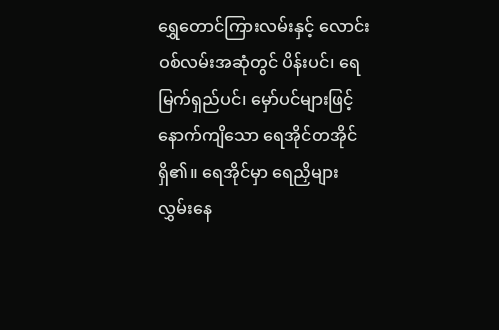ရွှေတောင်ကြားလမ်းနှင့် လောင်းဝစ်လမ်းအဆုံတွင် ပိန်းပင်၊ ရေမြက်ရှည်ပင်၊ မှော်ပင်များဖြင့် နောက်ကျိသော ရေအိုင်တအိုင်ရှိ၏။ ရေအိုင်မှာ ရေညှိများ လွှမ်းနေ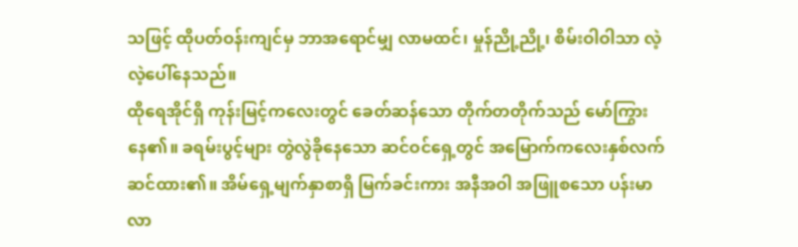သဖြင့် ထိုပတ်ဝန်းကျင်မှ ဘာအရောင်မျှ လာမထင်၊ မှုန်ညို့ညို့၊ စိမ်းဝါဝါသာ လဲ့လဲ့ပေါ်နေသည်။
ထိုရေအိုင်ရှိ ကုန်းမြင့်ကလေးတွင် ခေတ်ဆန်သော တိုက်တတိုက်သည် မော်ကြွားနေ၏။ ခရမ်းပွင့်များ တွဲလွဲခိုနေသော ဆင်ဝင်ရှေ့တွင် အမြောက်ကလေးနှစ်လက် ဆင်ထား၏။ အိမ်ရှေ့မျက်နှာစာရှိ မြက်ခင်းကား အနီအဝါ အဖြူစသော ပန်းမာလာ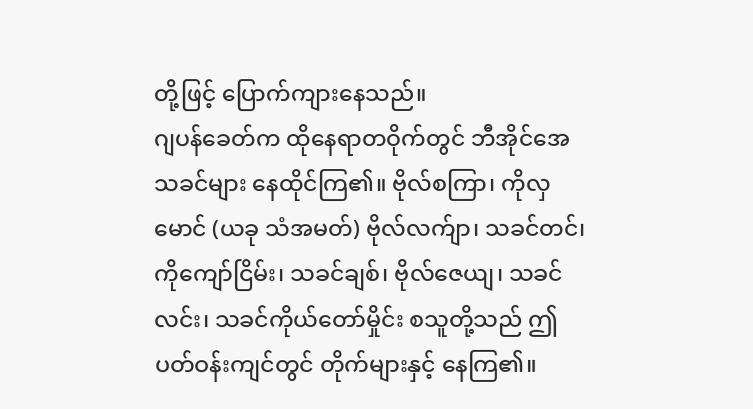တို့ဖြင့် ပြောက်ကျားနေသည်။
ဂျပန်ခေတ်က ထိုနေရာတဝိုက်တွင် ဘီအိုင်အေ သခင်များ နေထိုင်ကြ၏။ ဗိုလ်စကြာ၊ ကိုလှမောင် (ယခု သံအမတ်) ဗိုလ်လက်ျာ၊ သခင်တင်၊ ကိုကျော်ငြိမ်း၊ သခင်ချစ်၊ ဗိုလ်ဇေယျ၊ သခင်လင်း၊ သခင်ကိုယ်တော်မှိုင်း စသူတို့သည် ဤပတ်ဝန်းကျင်တွင် တိုက်များနှင့် နေကြ၏။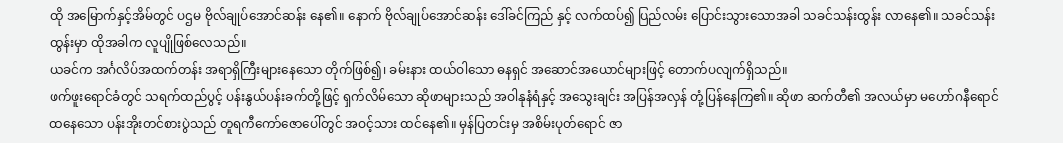ထို အမြောက်နှင့်အိမ်တွင် ပဌမ ဗိုလ်ချုပ်အောင်ဆန်း နေ၏။ နောက် ဗိုလ်ချုပ်အောင်ဆန်း ဒေါ်ခင်ကြည် နှင့် လက်ထပ်၍ ပြည်လမ်း ပြောင်းသွားသောအခါ သခင်သန်းထွန်း လာနေ၏။ သခင်သန်းထွန်းမှာ ထိုအခါက လူပျိုဖြစ်လေသည်။
ယခင်က အင်္ဂလိပ်အထက်တန်း အရာရှိကြီးများနေသော တိုက်ဖြစ်၍၊ ခမ်းနား ထယ်ဝါသော ဓနရှင် အဆောင်အယောင်များဖြင့် တောက်ပလျက်ရှိသည်။
ဖက်ဖူးရောင်ခံတွင် သရက်ထည်ပွင့် ပန်းနွယ်ပန်းခက်တို့ဖြင့် ရှက်လိမ်သော ဆိုဖာများသည် အဝါနုနံရံနှင့် အသွေးချင်း အပြန်အလှန် တုံ့ပြန်နေကြ၏။ ဆိုဖာ ဆက်တီ၏ အလယ်မှာ မဟော်ဂနီရောင် ထနေသော ပန်းအိုးတင်စားပွဲသည် တူရကီကော်ဇောပေါ်တွင် အဝင့်သား ထင်နေ၏။ မှန်ပြတင်းမှ အစိမ်းပုတ်ရောင် ဇာ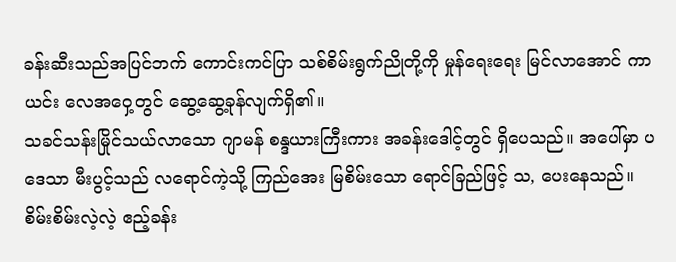ခန်းဆီးသည်အပြင်ဘက် ကောင်းကင်ပြာ သစ်စိမ်းရွက်ညိုတို့ကို မှုန်ရေးရေး မြင်လာအောင် ကာယင်း လေအဝှေ့တွင် ဆွေ့ဆွေ့ခုန်လျက်ရှိ၏။
သခင်သန်းမြိုင်သယ်လာသော ဂျာမန် စန္ဒယားကြီးကား အခန်းဒေါင့်တွင် ရှိပေသည်။ အပေါ်မှာ ပဒေသာ မီးပွင့်သည် လရောင်ကဲ့သို့ ကြည်အေး မြစိမ်းသော ရောင်ခြည်ဖြင့် သ, ပေးနေသည်။ စိမ်းစိမ်းလဲ့လဲ့ ဧည့်ခန်း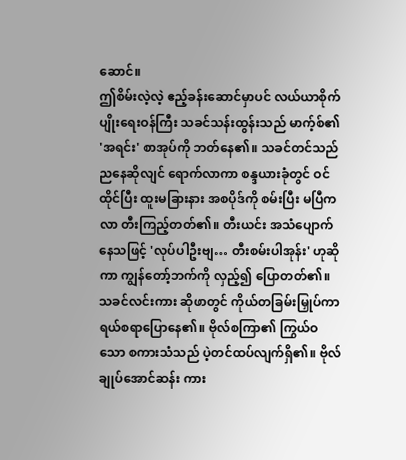ဆောင်။
ဤစိမ်းလဲ့လဲ့ ဧည့်ခန်းဆောင်မှာပင် လယ်ယာစိုက်ပျိုးရေးဝန်ကြီး သခင်သန်းထွန်းသည် မာက့်စ်၏ 'အရင်း' စာအုပ်ကို ဘတ်နေ၏။ သခင်တင်သည် ညနေဆိုလျင် ရောက်လာကာ စန္ဒယားခုံတွင် ဝင်ထိုင်ပြီး ထူးမခြားနား အစပိုဒ်ကို စမ်းပြီး မပြီကလာ တီးကြည့်တတ်၏။ တီးယင်း အသံပျောက်နေသဖြင့် 'လုပ်ပါဦးဗျ… တီးစမ်းပါအုန်း' ဟုဆိုကာ ကျွန်တော့်ဘက်ကို လှည့်၍ ပြောတတ်၏။
သခင်လင်းကား ဆိုဖာတွင် ကိုယ်တခြမ်းမြှုပ်ကာ ရယ်စရာပြောနေ၏။ ဗိုလ်စကြာ၏ ကြွယ်ဝသော စကားသံသည် ပဲ့တင်ထပ်လျက်ရှိ၏။ ဗိုလ်ချုပ်အောင်ဆန်း ကား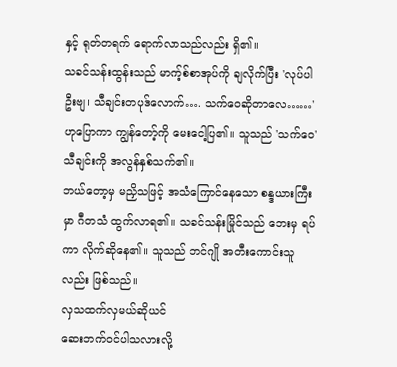နှင့် ရုတ်တရက် ရောက်လာသည်လည်း ရှိ၏။
သခင်သန်းထွန်းသည် မာက့်စ်စာအုပ်ကို ချလိုက်ပြီး 'လုပ်ပါဦးဗျ၊ သီချင်းတပုဒ်လောက်…. သက်ဝေဆိုတာလေ……' ဟုပြောကာ ကျွန်တော့်ကို မေးငေါ့ပြ၏။ သူသည် 'သက်ဝေ' သီချင်းကို အလွန်နှစ်သက်၏။
ဘယ်တော့မှ မညှိသဖြင့် အသံကြောင်နေသော စန္ဒယားကြီးမှာ ဂီတသံ ထွက်လာရ၏။ သခင်သန်းမြိုင်သည် ဘေးမှ ရပ်ကာ လိုက်ဆိုနေ၏။ သူသည် ဘင်ဂျို အတီးကောင်းသူလည်း ဖြစ်သည်။
လှသထက်လှမယ်ဆိုယင်
ဆေးဘက်ဝင်ပါသလားလို့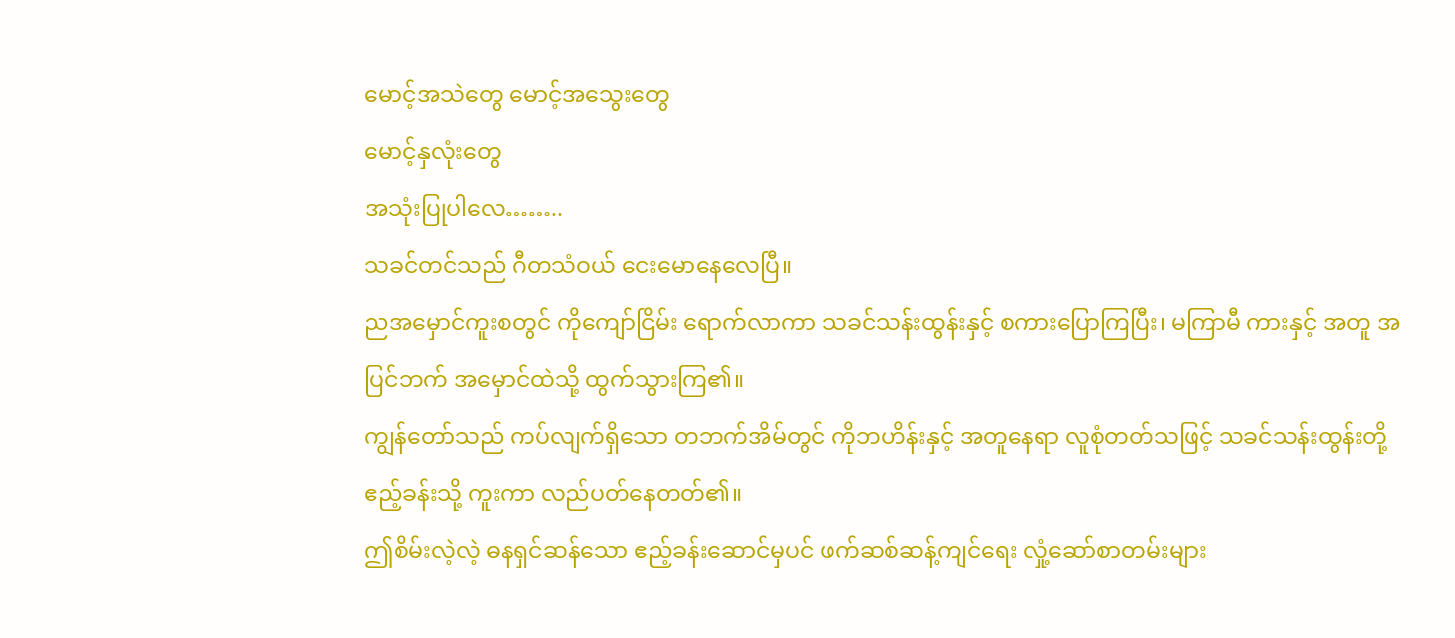မောင့်အသဲတွေ မောင့်အသွေးတွေ
မောင့်နှလုံးတွေ
အသုံးပြုပါလေ……..
သခင်တင်သည် ဂီတသံဝယ် ငေးမောနေလေပြီ။
ညအမှောင်ကူးစတွင် ကိုကျော်ငြိမ်း ရောက်လာကာ သခင်သန်းထွန်းနှင့် စကားပြောကြပြီး၊ မကြာမီ ကားနှင့် အတူ အပြင်ဘက် အမှောင်ထဲသို့ ထွက်သွားကြ၏။
ကျွန်တော်သည် ကပ်လျက်ရှိသော တဘက်အိမ်တွင် ကိုဘဟိန်းနှင့် အတူနေရာ လူစုံတတ်သဖြင့် သခင်သန်းထွန်းတို့ ဧည့်ခန်းသို့ ကူးကာ လည်ပတ်နေတတ်၏။
ဤစိမ်းလဲ့လဲ့ ဓနရှင်ဆန်သော ဧည့်ခန်းဆောင်မှပင် ဖက်ဆစ်ဆန့်ကျင်ရေး လှုံ့ဆော်စာတမ်းများ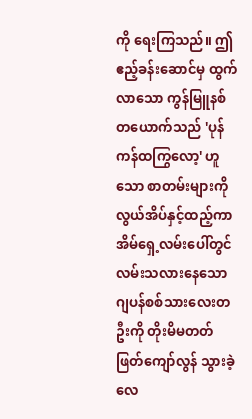ကို ရေးကြသည်။ ဤဧည့်ခန်းဆောင်မှ ထွက်လာသော ကွန်မြူနစ်တယောက်သည် 'ပုန်ကန်ထကြွလော့' ဟူသော စာတမ်းများကို လွယ်အိပ်နှင့်ထည့်ကာ အိမ်ရှေ့လမ်းပေါ်တွင် လမ်းသလားနေသော ဂျပန်စစ်သားလေးတဦးကို တိုးမိမတတ် ဖြတ်ကျော်လွန် သွားခဲ့လေ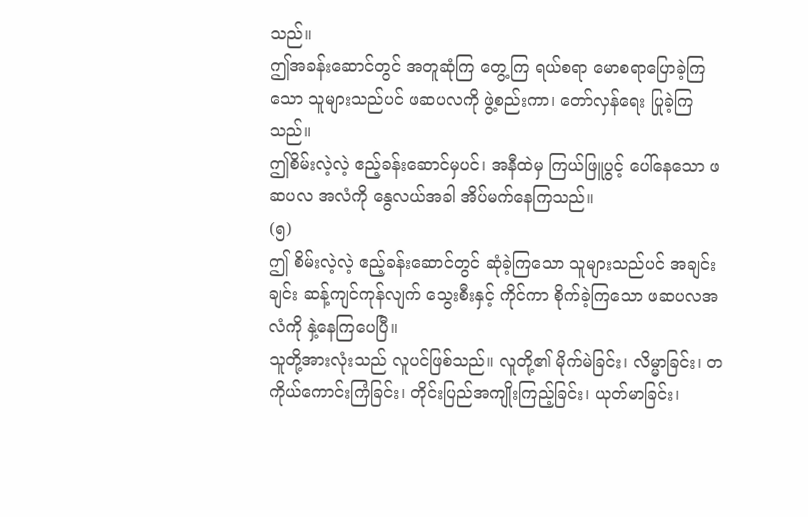သည်။
ဤအခန်းဆောင်တွင် အတူဆုံကြ တွေ့ကြ ရယ်စရာ မောစရာပြောခဲ့ကြသော သူများသည်ပင် ဖဆပလကို ဖွဲ့စည်းကာ၊ တော်လှန်ရေး ပြုခဲ့ကြသည်။
ဤစိမ်းလဲ့လဲ့ ဧည့်ခန်းဆောင်မှပင်၊ အနီထဲမှ ကြယ်ဖြူပွင့် ပေါ်နေသော ဖဆပလ အလံကို နွေလယ်အခါ အိပ်မက်နေကြသည်။
(၅)
ဤ စိမ်းလဲ့လဲ့ ဧည့်ခန်းဆောင်တွင် ဆုံခဲ့ကြသော သူများသည်ပင် အချင်းချင်း ဆန့်ကျင်ကုန်လျက် သွေးစီးနှင့် ကိုင်ကာ စိုက်ခဲ့ကြသော ဖဆပလအလံကို နှဲ့နေကြပေပြီ။
သူတို့အားလုံးသည် လူပင်ဖြစ်သည်။ လူတို့၏ မိုက်မဲခြင်း၊ လိမ္မာခြင်း၊ တကိုယ်ကောင်းကြံခြင်း၊ တိုင်းပြည်အကျိုးကြည့်ခြင်း၊ ယုတ်မာခြင်း၊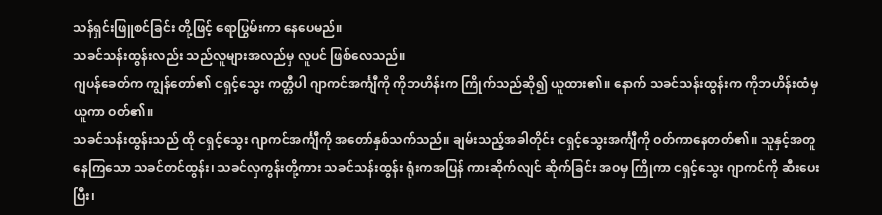သန်ရှင်းဖြူစင်ခြင်း တို့ဖြင့် ရောပြွမ်းကာ နေပေမည်။
သခင်သန်းထွန်းလည်း သည်လူများအလည်မှ လူပင် ဖြစ်လေသည်။
ဂျပန်ခေတ်က ကျွန်တော်၏ ငရှင့်သွေး ကတ္တီပါ ဂျာကင်အင်္ကျီကို ကိုဘဟိန်းက ကြိုက်သည်ဆို၍ ယူထား၏။ နောက် သခင်သန်းထွန်းက ကိုဘဟိန်းထံမှ ယူကာ ဝတ်၏။
သခင်သန်းထွန်းသည် ထို ငရှင့်သွေး ဂျာကင်အင်္ကျီကို အတော်နှစ်သက်သည်။ ချမ်းသည့်အခါတိုင်း ငရှင့်သွေးအင်္ကျီကို ဝတ်ကာနေတတ်၏။ သူနှင့်အတူ နေကြသော သခင်တင်ထွန်း၊ သခင်လှကွန်းတို့ကား သခင်သန်းထွန်း ရုံးကအပြန် ကားဆိုက်လျင် ဆိုက်ခြင်း အဝမှ ကြိုကာ ငရှင့်သွေး ဂျာကင်ကို ဆီးပေးပြီး၊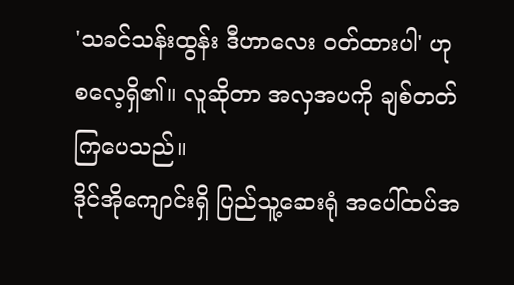'သခင်သန်းထွန်း ဒီဟာလေး ဝတ်ထားပါ' ဟု စလေ့ရှိ၏။ လူဆိုတာ အလှအပကို ချစ်တတ်ကြပေသည်။
ဒိုင်အိုကျောင်းရှိ ပြည်သူ့ဆေးရုံ အပေါ်ထပ်အ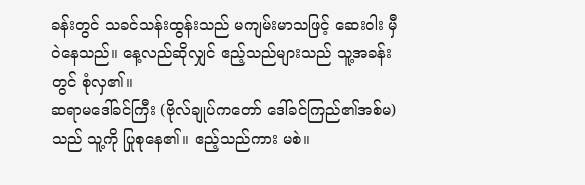ခန်းတွင် သခင်သန်းထွန်းသည် မကျမ်းမာသဖြင့် ဆေးဝါး မှီဝဲနေသည်။ နေ့လည်ဆိုလျှင် ဧည့်သည်များသည် သူ့အခန်းတွင် စုံလှ၏။
ဆရာမဒေါ်ခင်ကြီး (ဗိုလ်ချုပ်ကတော် ဒေါ်ခင်ကြည်၏အစ်မ)သည် သူ့ကို ပြုစုနေ၏။ ဧည့်သည်ကား မစဲ။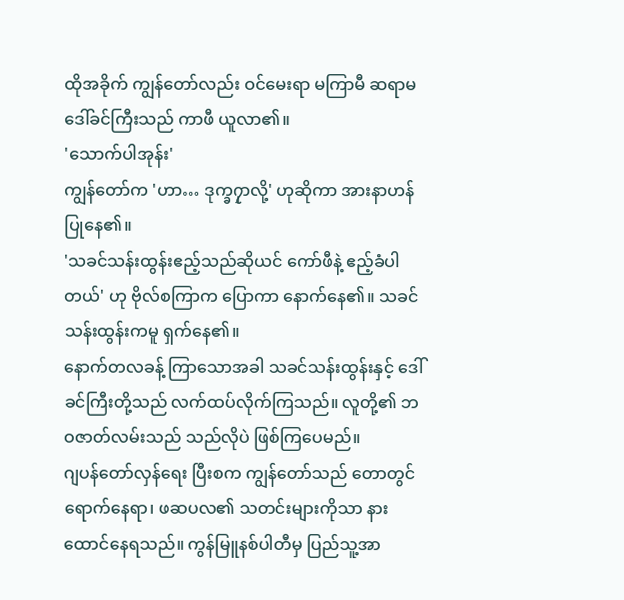ထိုအခိုက် ကျွန်တော်လည်း ဝင်မေးရာ မကြာမီ ဆရာမဒေါ်ခင်ကြီးသည် ကာဖီ ယူလာ၏။
'သောက်ပါအုန်း'
ကျွန်တော်က 'ဟာ… ဒုက္ခ၇ှာလို့' ဟုဆိုကာ အားနာဟန် ပြုနေ၏။
'သခင်သန်းထွန်းဧည့်သည်ဆိုယင် ကော်ဖီနဲ့ ဧည့်ခံပါတယ်' ဟု ဗိုလ်စကြာက ပြောကာ နောက်နေ၏။ သခင်သန်းထွန်းကမူ ရှက်နေ၏။
နောက်တလခန့် ကြာသောအခါ သခင်သန်းထွန်းနှင့် ဒေါ်ခင်ကြီးတို့သည် လက်ထပ်လိုက်ကြသည်။ လူတို့၏ ဘဝဇာတ်လမ်းသည် သည်လိုပဲ ဖြစ်ကြပေမည်။
ဂျပန်တော်လှန်ရေး ပြီးစက ကျွန်တော်သည် တောတွင် ရောက်နေရာ၊ ဖဆပလ၏ သတင်းများကိုသာ နားထောင်နေရသည်။ ကွန်မြူနစ်ပါတီမှ ပြည်သူ့အာ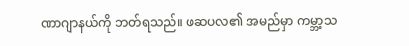ဏာဂျာနယ်ကို ဘတ်ရသည်။ ဖဆပလ၏ အမည်မှာ ကမ္ဘာ့သ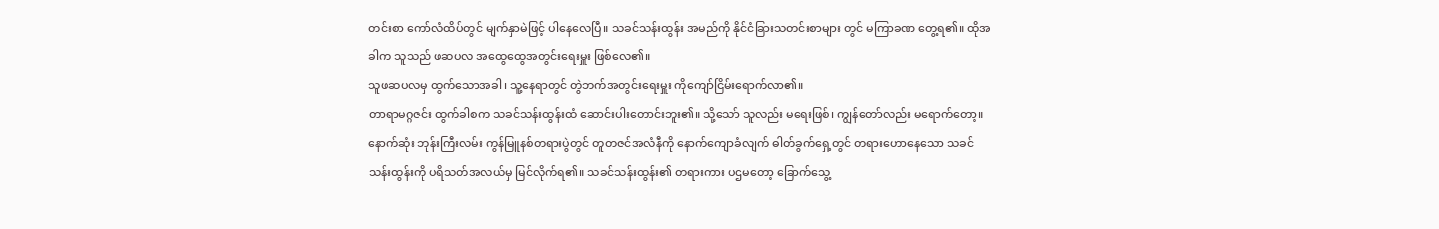တင်းစာ ကော်လံထိပ်တွင် မျက်နှာမဲဖြင့် ပါနေလေပြီ။ သခင်သန်းထွန်း အမည်ကို နိုင်ငံခြားသတင်းစာများ တွင် မကြာခဏ တွေ့ရ၏။ ထိုအခါက သူသည် ဖဆပလ အထွေထွေအတွင်းရေးမှူး ဖြစ်လေ၏။
သူဖဆပလမှ ထွက်သောအခါ၊ သူ့နေရာတွင် တွဲဘက်အတွင်းရေးမှူး ကိုကျော်ငြိမ်းရောက်လာ၏။
တာရာမဂ္ဂဇင်း ထွက်ခါစက သခင်သန်းထွန်းထံ ဆောင်းပါးတောင်းဘူး၏။ သို့သော် သူလည်း မရေးဖြစ်၊ ကျွန်တော်လည်း မရောက်တော့။
နောက်ဆုံး ဘုန်းကြီးလမ်း ကွန်မြူနစ်တရားပွဲတွင် တူတဇင်အလံနီကို နောက်ကျောခံလျက် ဓါတ်ခွက်ရှေ့တွင် တရားဟောနေသော သခင်သန်းထွန်းကို ပရိသတ်အလယ်မှ မြင်လိုက်ရ၏။ သခင်သန်းထွန်း၏ တရားကား ပဌမတော့ ခြောက်သွေ့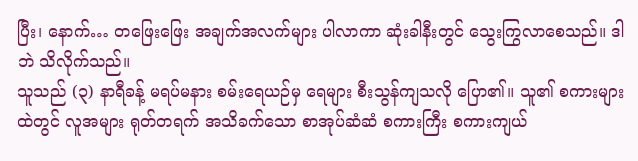ပြီး၊ နောက်… တဖြေးဖြေး အချက်အလက်များ ပါလာကာ ဆုံးခါနီးတွင် သွေးကြွလာစေသည်။ ဒါဘဲ သိလိုက်သည်။
သူသည် (၃) နာရီခန့် မရပ်မနား စမ်းရေယဉ်မှ ရေများ စီးသွန်ကျသလို ပြော၏။ သူ၏ စကားများထဲတွင် လူအများ ရုတ်တရက် အသိခက်သော စာအုပ်ဆံဆံ စကားကြီး စကားကျယ်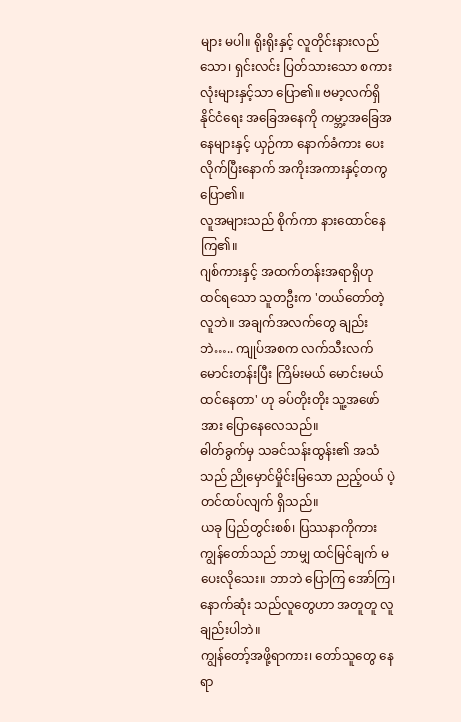များ မပါ။ ရိုးရိုးနှင့် လူတိုင်းနားလည်သော၊ ရှင်းလင်း ပြတ်သားသော စကားလုံးများနှင့်သာ ပြော၏။ ဗမာ့လက်ရှိ နိုင်ငံရေး အခြေအနေကို ကမ္ဘာ့အခြေအနေများနှင့် ယှဉ်ကာ နောက်ခံကား ပေးလိုက်ပြီးနောက် အကိုးအကားနှင့်တကွ ပြော၏။
လူအများသည် စိုက်ကာ နားထောင်နေကြ၏။
ဂျစ်ကားနှင့် အထက်တန်းအရာရှိဟု ထင်ရသော သူတဦးက 'တယ်တော်တဲ့ လူဘဲ။ အချက်အလက်တွေ ချည်းဘဲ….. ကျုပ်အစက လက်သီးလက်မောင်းတန်းပြီး ကြိမ်းမယ် မောင်းမယ် ထင်နေတာ' ဟု ခပ်တိုးတိုး သူ့အဖော်အား ပြောနေလေသည်။
ဓါတ်ခွက်မှ သခင်သန်းထွန်း၏ အသံသည် ညိုမှောင်မှိုင်းမြသော ညည့်ဝယ် ပဲ့တင်ထပ်လျက် ရှိသည်။
ယခု ပြည်တွင်းစစ်၊ ပြဿနာကိုကား ကျွန်တော်သည် ဘာမျှ ထင်မြင်ချက် မပေးလိုသေး။ ဘာဘဲ ပြောကြ အော်ကြ၊ နောက်ဆုံး သည်လူတွေဟာ အတူတူ လူချည်းပါဘဲ။
ကျွန်တော့်အဖို့ရာကား၊ တော်သူတွေ နေရာ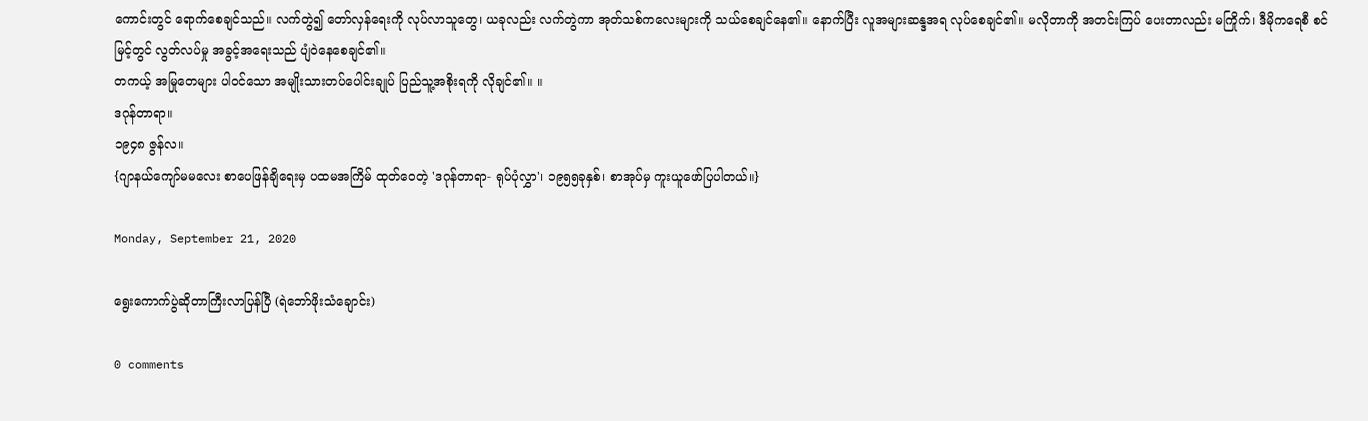ကောင်းတွင် ရောက်စေချင်သည်။ လက်တွဲ၍ တော်လှန်ရေးကို လုပ်လာသူတွေ၊ ယခုလည်း လက်တွဲကာ အုတ်သစ်ကလေးများကို သယ်စေချင်နေ၏။ နောက်ပြီး လူအများဆန္ဒအရ လုပ်စေချင်၏။ မလိုတာကို အတင်းကြပ် ပေးတာလည်း မကြိုက်၊ ဒီမိုကရေစီ စင်မြင့်တွင် လွတ်လပ်မှု အခွင့်အရေးသည် ပျံဝဲနေစေချင်၏။
တကယ့် အမြုတေများ ပါဝင်သော အမျိုးသားတပ်ပေါင်းချုပ် ပြည်သူ့အစိုးရကို လိုချင်၏။ ။
ဒဂုန်တာရာ။
၁၉၄၈ ဇွန်လ။
{ဂျာနယ်ကျော်မမလေး စာပေဖြန်ချိရေးမှ ပထမအကြိမ် ထုတ်ဝေတဲ့ 'ဒဂုန်တာရာ- ရုပ်ပုံလွှာ'၊ ၁၉၅၅ခုနှစ်၊ စာအုပ်မှ ကူးယူဖော်ပြပါတယ်။}

Monday, September 21, 2020

ရွေးကောက်ပွဲဆိုတာကြီးလာပြန်ပြီ (ရဲဘော်ဖိုးသံချောင်း)

0 comments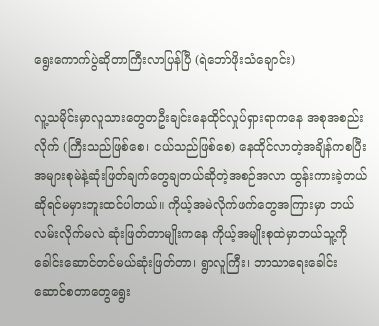ရွေးကောက်ပွဲဆိုတာကြီးလာပြန်ပြီ (ရဲဘော်ဖိုးသံချောင်း)

လူ့သမိုင်းမှာလူသားတွေတဦးချင်းနေထိုင်လှုပ်ရှားရာကနေ အစုအစည်းလိုက် (ကြီးသည်ဖြစ်စေ၊ ငယ်သည်ဖြစ်စေ) နေထိုင်လာတဲ့အချိန်ကစပြီး အများစုမဲနဲ့ဆုံးဖြတ်ချက်တွေချတယ်ဆိုတဲ့အစဉ်အလာ ထွန်းကားခဲ့တယ်ဆိုရင်မမှားဘူးထင်ပါတယ်။ ကိုယ့်အမဲလိုက်ဖက်တွေအကြားမှာ ဘယ်လမ်းလိုက်မလဲ ဆုံးဖြတ်တာမျိုးကနေ ကိုယ့်အမျိုးစုထဲမှာဘယ်သူ့ကိုခေါင်းဆောင်တင်မယ်ဆုံးဖြတ်တာ၊ ရွာလူကြီး၊ ဘာသာရေးခေါင်းဆောင်စတာတွေရွေး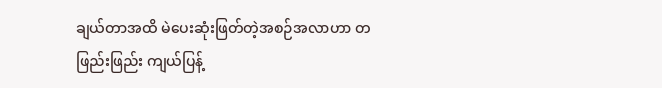ချယ်တာအထိ မဲပေးဆုံးဖြတ်တဲ့အစဉ်အလာဟာ တဖြည်းဖြည်း ကျယ်ပြန့်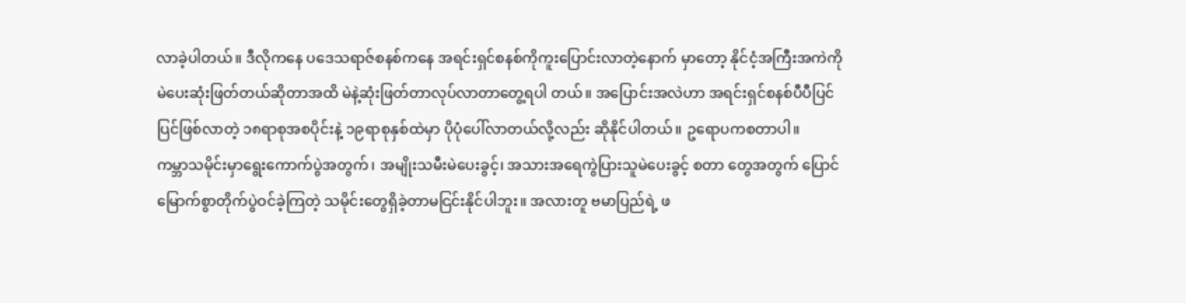လာခဲ့ပါတယ်။ ဒီလိုကနေ ပဒေသရာဇ်စနစ်ကနေ အရင်းရှင်စနစ်ကိုကူးပြောင်းလာတဲ့နောက် မှာတော့ နိုင်ငံ့အကြီးအကဲကိုမဲပေးဆုံးဖြတ်တယ်ဆိုတာအထိ မဲနဲ့ဆုံးဖြတ်တာလုပ်လာတာတွေ့ရပါ တယ်။ အပြောင်းအလဲဟာ အရင်းရှင်စနစ်ပီပီပြင်ပြင်ဖြစ်လာတဲ့ ၁၈ရာစုအစပိုင်းနဲ့ ၁၉ရာစုနှစ်ထဲမှာ ပိုပုံပေါ်လာတယ်လို့လည်း ဆိုနိုင်ပါတယ်။ ဥရောပကစတာပါ။
ကမ္ဘာသမိုင်းမှာရွေးကောက်ပွဲအတွက်၊ အမျိုးသမီးမဲပေးခွင့်၊ အသားအရေကွဲပြားသူမဲပေးခွင့် စတာ တွေအတွက် ပြောင်မြောက်စွာတိုက်ပွဲဝင်ခဲ့ကြတဲ့ သမိုင်းတွေရှိခဲ့တာမငြင်းနိုင်ပါဘူး။ အလားတူ ဗမာပြည်ရဲ့ ဖ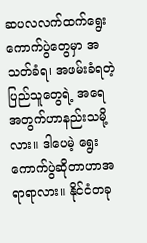ဆပလလက်ထက်ရွေးကောက်ပွဲတွေမှာ အသတ်ခံရ၊ အဖမ်းခံရတဲ့ ပြည်သူတွေရဲ့ အရေ အတွက်ဟာနည်းသမို့လား။ ဒါပေမဲ့ ရွေးကောက်ပွဲဆိုတာဟာအရာရာလား။ နိုင်ငံတခု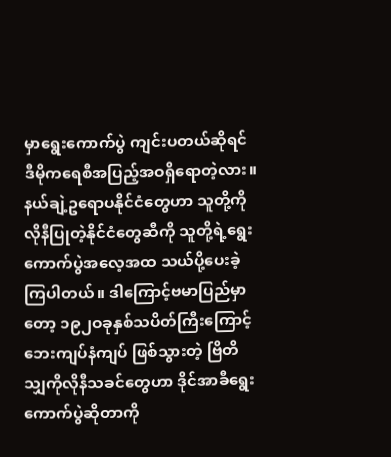မှာရွေးကောက်ပွဲ ကျင်းပတယ်ဆိုရင် ဒီမိုကရေစီအပြည့်အဝရှိရောတဲ့လား။
နယ်ချဲ့ဥရောပနိုင်ငံတွေဟာ သူတို့ကိုလိုနီပြုတဲ့နိုင်ငံတွေဆီကို သူတို့ရဲ့ရွေးကောက်ပွဲအလေ့အထ သယ်ပို့ပေးခဲ့ကြပါတယ်။ ဒါကြောင့်ဗမာပြည်မှာတော့ ၁၉၂ဝခုနှစ်သပိတ်ကြီးကြောင့် ဘေးကျပ်နံကျပ် ဖြစ်သွားတဲ့ ဗြိတိသျှကိုလိုနီသခင်တွေဟာ ဒိုင်အာခီရွေးကောက်ပွဲဆိုတာကို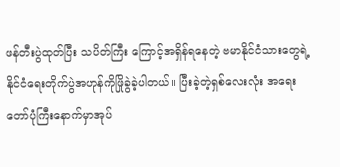ဖန်တီးပွဲထုတ်ပြီး သပိတ်ကြီး ကြောင့်အရှိန်ရနေတဲ့ ဗမာနိုင်ငံသားတွေရဲ့နိုင်ငံရေးတိုက်ပွဲအဟုန်ကိုဖြိုခွဲခဲ့ပါတယ်။ ပြီးခဲ့တဲ့ရှစ်လေးလုံး အရေးတော်ပုံကြီးနောက်မှာအုပ်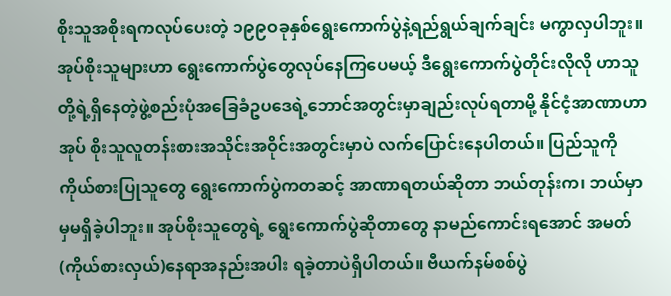စိုးသူအစိုးရကလုပ်ပေးတဲ့ ၁၉၉ဝခုနှစ်ရွေးကောက်ပွဲနဲ့ရည်ရွယ်ချက်ချင်း မကွာလှပါဘူး။
အုပ်စိုးသူများဟာ ရွေးကောက်ပွဲတွေလုပ်နေကြပေမယ့် ဒီရွေးကောက်ပွဲတိုင်းလိုလို ဟာသူတို့ရဲ့ရှိနေတဲ့ဖွဲ့စည်းပုံအခြေခံဥပဒေရဲ့ဘောင်အတွင်းမှာချည်းလုပ်ရတာမို့ နိုင်ငံ့အာဏာဟာ အုပ် စိုးသူလူတန်းစားအသိုင်းအဝိုင်းအတွင်းမှာပဲ လက်ပြောင်းနေပါတယ်။ ပြည်သူကိုကိုယ်စားပြုသူတွေ ရွေးကောက်ပွဲကတဆင့် အာဏာရတယ်ဆိုတာ ဘယ်တုန်းက၊ ဘယ်မှာမှမရှိခဲ့ပါဘူး။ အုပ်စိုးသူတွေရဲ့ ရွေးကောက်ပွဲဆိုတာတွေ နာမည်ကောင်းရအောင် အမတ်(ကိုယ်စားလှယ်)နေရာအနည်းအပါး ရခဲ့တာပဲရှိပါတယ်။ ဗီယက်နမ်စစ်ပွဲ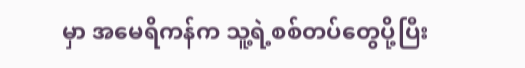မှာ အမေရိကန်က သူ့ရဲ့စစ်တပ်တွေပို့ပြီး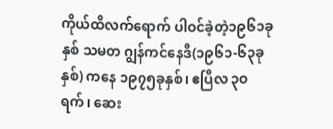ကိုယ်ထိလက်ရောက် ပါဝင်ခဲ့တဲ့၁၉၆၁ခုနှစ် သမတ ဂျွန်ကင်နေဒီ(၁၉၆၁-၆၃ခုနှစ်) ကနေ ၁၉၇၅ခုနှစ်၊ ဧပြီလ ၃ဝရက်၊ ဆေး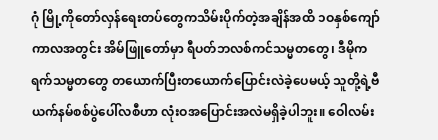ဂုံ မြို့ကိုတော်လှန်ရေးတပ်တွေကသိမ်းပိုက်တဲ့အချိန်အထိ ၁ဝနှစ်ကျော်ကာလအတွင်း အိမ်ဖြူတော်မှာ ရီပတ်ဘလစ်ကင်သမ္မတတွေ၊ ဒီမိုကရက်သမ္မတတွေ တယောက်ပြီးတယောက်ပြောင်းလဲခဲ့ပေမယ့် သူတို့ရဲ့ဗီယက်နမ်စစ်ပွဲပေါ်လစီဟာ လုံးဝအပြောင်းအလဲမရှိခဲ့ပါဘူး။ ဝေါလမ်း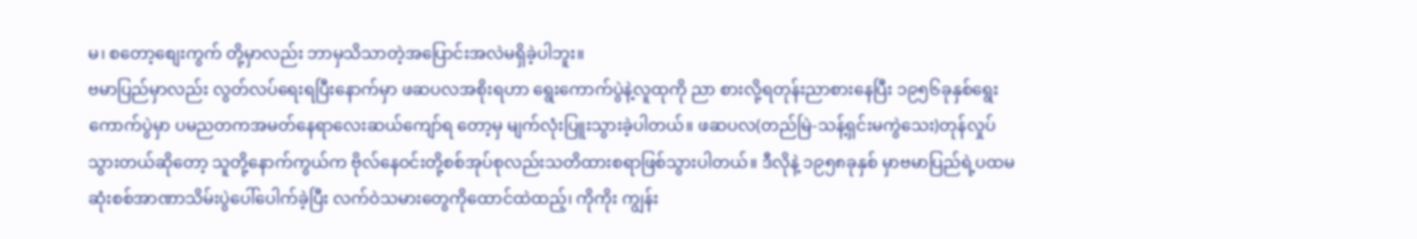မ၊ စတော့စျေးကွက် တို့မှာလည်း ဘာမှသိသာတဲ့အပြောင်းအလဲမရှိခဲ့ပါဘူး။
ဗမာပြည်မှာလည်း လွတ်လပ်ရေးရပြီးနောက်မှာ ဖဆပလအစိုးရဟာ ရွေးကောက်ပွဲနဲ့လူထုကို ညာ စားလို့ရတုန်းညာစားနေပြီး ၁၉၅၆ခုနှစ်ရွေးကောက်ပွဲမှာ ပမညတကအမတ်နေရာလေးဆယ်ကျော်ရ တော့မှ မျက်လုံးပြူးသွားခဲ့ပါတယ်။ ဖဆပလ(တည်မြဲ-သန့်ရှင်းမကွဲသေး)တုန်လှုပ်သွားတယ်ဆိုတော့ သူတို့နောက်ကွယ်က ဗိုလ်နေဝင်းတို့စစ်အုပ်စုလည်းသတိထားစရာဖြစ်သွားပါတယ်။ ဒီလိုနဲ့ ၁၉၅၈ခုနှစ် မှာဗမာပြည်ရဲ့ပထမဆုံးစစ်အာဏာသိမ်းပွဲပေါ်ပေါက်ခဲ့ပြီး လက်ဝဲသမားတွေကိုထောင်ထဲထည့်၊ ကိုကိုး ကျွန်း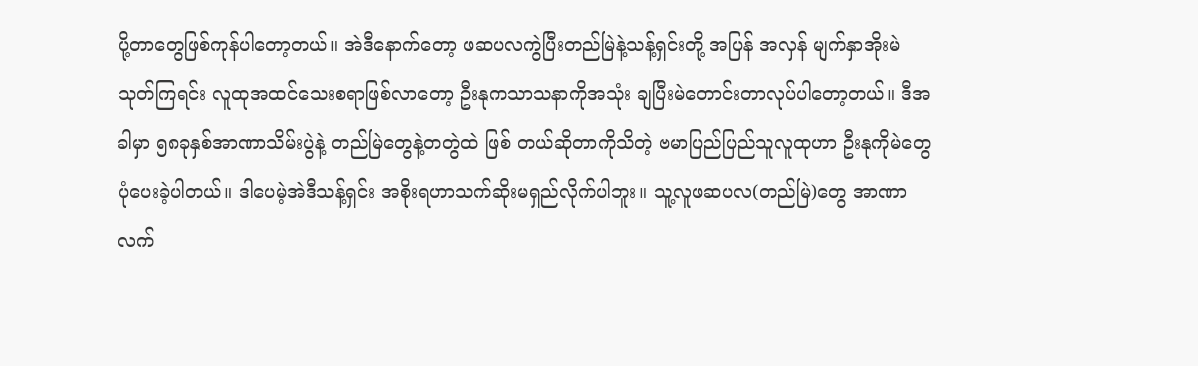ပို့တာတွေဖြစ်ကုန်ပါတော့တယ်။ အဲဒီနောက်တော့ ဖဆပလကွဲပြီးတည်မြဲနဲ့သန့်ရှင်းတို့ အပြန် အလှန် မျက်နှာအိုးမဲသုတ်ကြရင်း လူထုအထင်သေးစရာဖြစ်လာတော့ ဦးနုကသာသနာကိုအသုံး ချပြီးမဲတောင်းတာလုပ်ပါတော့တယ်။ ဒီအခါမှာ ၅၈ခုနှစ်အာဏာသိမ်းပွဲနဲ့ တည်မြဲတွေနဲ့တတွဲထဲ ဖြစ် တယ်ဆိုတာကိုသိတဲ့ ဗမာပြည်ပြည်သူလူထုဟာ ဦးနုကိုမဲတွေပုံပေးခဲ့ပါတယ်။ ဒါပေမဲ့အဲဒီသန့်ရှင်း အစိုးရဟာသက်ဆိုးမရှည်လိုက်ပါဘူး။ သူ့လူဖဆပလ(တည်မြဲ)တွေ အာဏာလက်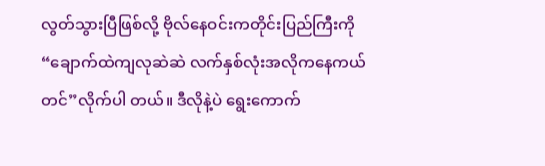လွတ်သွားပြီဖြစ်လို့ ဗိုလ်နေဝင်းကတိုင်းပြည်ကြီးကို“ချောက်ထဲကျလုဆဲဆဲ လက်နှစ်လုံးအလိုကနေကယ်တင်”လိုက်ပါ တယ်။ ဒီလိုနဲ့ပဲ ရွေးကောက်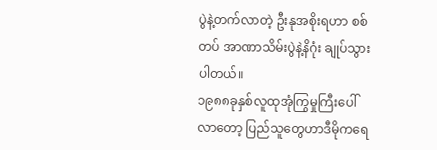ပွဲနဲ့တက်လာတဲ့ ဦးနုအစိုးရဟာ စစ်တပ် အာဏာသိမ်းပွဲနဲ့နိဂုံး ချုပ်သွားပါတယ်။
၁၉၈၈ခုနှစ်လူထုအုံကြွမှုကြီးပေါ်လာတော့ ပြည်သူတွေဟာဒီမိုကရေ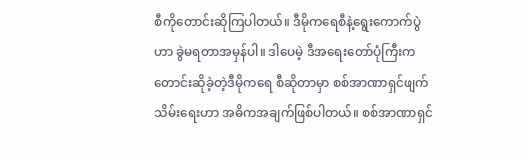စီကိုတောင်းဆိုကြပါတယ်။ ဒီမိုကရေစီနဲ့ရွေးကောက်ပွဲဟာ ခွဲမရတာအမှန်ပါ။ ဒါပေမဲ့ ဒီအရေးတော်ပုံကြီးကတောင်းဆိုခဲ့တဲ့ဒီမိုကရေ စီဆိုတာမှာ စစ်အာဏာရှင်ဖျက်သိမ်းရေးဟာ အဓိကအချက်ဖြစ်ပါတယ်။ စစ်အာဏာရှင်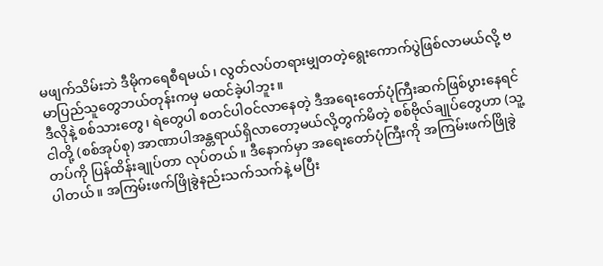မဖျက်သိမ်းဘဲ ဒီမိုကရေစီရမယ်၊ လွတ်လပ်တရားမျှတတဲ့ရွေးကောက်ပွဲဖြစ်လာမယ်လို့ ဗမာပြည်သူတွေဘယ်တုန်းကမှ မထင်ခဲ့ပါဘူး။
ဒီလိုနဲ့ စစ်သားတွေ၊ ရဲတွေပါ စတင်ပါဝင်လာနေတဲ့ ဒီအရေးတော်ပုံကြီးဆက်ဖြစ်ပွားနေရင် ငါတို့ (စစ်အုပ်စု) အာဏာပါအန္တရာယ်ရှိလာတော့မယ်လို့တွက်မိတဲ့ စစ်ဗိုလ်ချုပ်တွေဟာ (သူ့တပ်ကို ပြန်ထိန်းချုပ်တာ လုပ်တယ်။ ဒီနောက်မှာ အရေးတော်ပုံကြီးကို အကြမ်းဖက်ဖြိုခွဲပါတယ်။ အကြမ်းဖက်ဖြိုခွဲနည်းသက်သက်နဲ့ မပြီး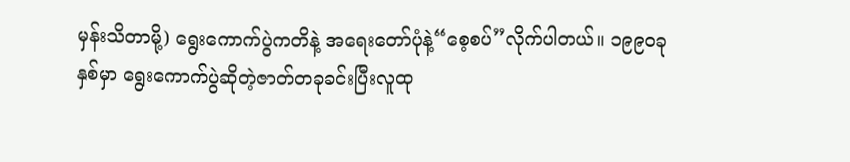မှန်းသိတာမို့) ရွေးကောက်ပွဲကတိနဲ့ အရေးတော်ပုံနဲ့“စေ့စပ်”လိုက်ပါတယ်။ ၁၉၉၀ခုနှစ်မှာ ရွေးကောက်ပွဲဆိုတဲ့ဇာတ်တခုခင်းပြီးလူထု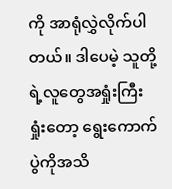ကို အာရုံလွှဲလိုက်ပါတယ်။ ဒါပေမဲ့ သူတို့ရဲ့လူတွေအရှုံးကြီးရှုံးတော့ ရွေးကောက်ပွဲကိုအသိ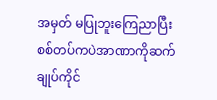အမှတ် မပြုဘူးကြေညာပြီး စစ်တပ်ကပဲအာဏာကိုဆက်ချုပ်ကိုင်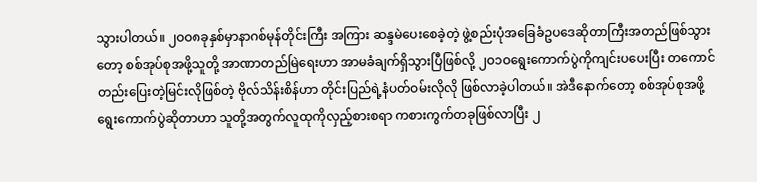သွားပါတယ်။ ၂ဝဝ၈ခုနှစ်မှာနာဂစ်မုန်တိုင်းကြီး အကြား ဆန္ဒမဲပေးစေခဲ့တဲ့ ဖွဲ့စည်းပုံအခြေခံဥပဒေဆိုတာကြီးအတည်ဖြစ်သွားတော့ စစ်အုပ်စုအဖို့သူတို့ အာဏာတည်မြဲရေးဟာ အာမခံချက်ရှိသွားပြီဖြစ်လို့ ၂ဝ၁ဝရွေးကောက်ပွဲကိုကျင်းပပေးပြီး တကောင် တည်းပြေးတဲ့မြင်းလိုဖြစ်တဲ့ ဗိုလ်သိန်းစိန်ဟာ တိုင်းပြည်ရဲ့နံပတ်ဝမ်းလိုလို ဖြစ်လာခဲ့ပါတယ်။ အဲဒီနောက်တော့ စစ်အုပ်စုအဖို့ရွေးကောက်ပွဲဆိုတာဟာ သူတို့အတွက်လူထုကိုလှည့်စားစရာ ကစားကွက်တခုဖြစ်လာပြီး ၂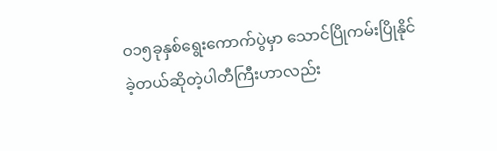ဝ၁၅ခုနှစ်ရွေးကောက်ပွဲမှာ သောင်ပြိုကမ်းပြိုနိုင်ခဲ့တယ်ဆိုတဲ့ပါတီကြီးဟာလည်း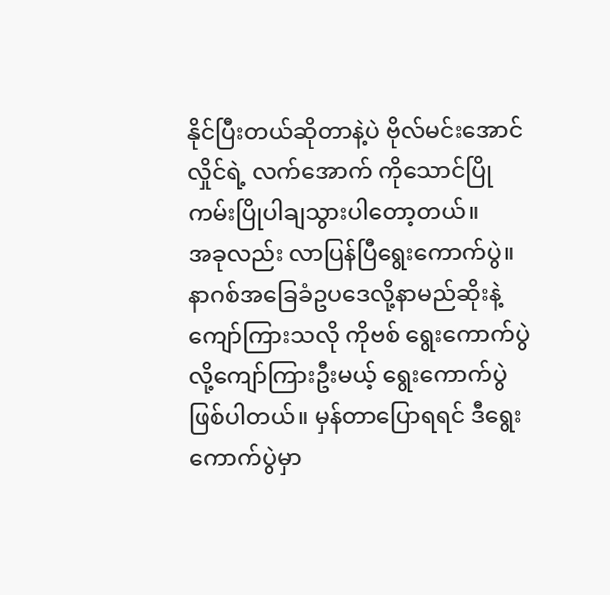နိုင်ပြီးတယ်ဆိုတာနဲ့ပဲ ဗိုလ်မင်းအောင်လှိုင်ရဲ့ လက်အောက် ကိုသောင်ပြိုကမ်းပြိုပါချသွားပါတော့တယ်။
အခုလည်း လာပြန်ပြီရွေးကောက်ပွဲ။ နာဂစ်အခြေခံဥပဒေလို့နာမည်ဆိုးနဲ့ကျော်ကြားသလို ကိုဗစ် ရွေးကောက်ပွဲလို့ကျော်ကြားဦးမယ့် ရွေးကောက်ပွဲဖြစ်ပါတယ်။ မှန်တာပြောရရင် ဒီရွေးကောက်ပွဲမှာ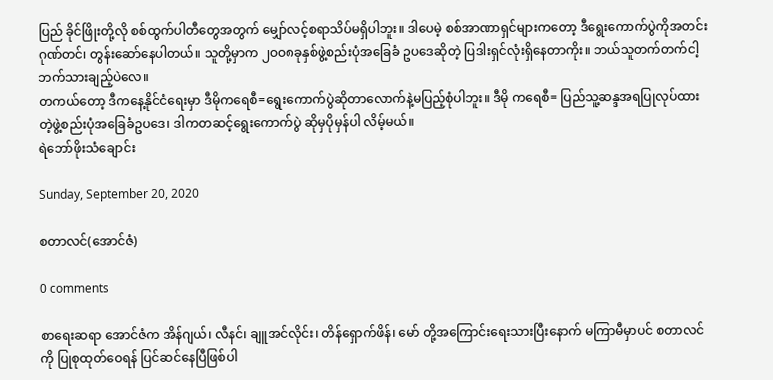ပြည် ခိုင်ဖြိုးတို့လို စစ်ထွက်ပါတီတွေအတွက် မျှော်လင့်စရာသိပ်မရှိပါဘူး။ ဒါပေမဲ့ စစ်အာဏာရှင်များကတော့ ဒီရွေးကောက်ပွဲကိုအတင်းဂုဏ်တင်၊ တွန်းဆော်နေပါတယ်။ သူတို့မှာက ၂ဝဝ၈ခုနှစ်ဖွဲ့စည်းပုံအခြေခံ ဥပဒေဆိုတဲ့ ပြဒါးရှင်လုံးရှိနေတာကိုး။ ဘယ်သူတက်တက်ငါ့ဘက်သားချည့်ပဲလေ။
တကယ်တော့ ဒီကနေ့နိုင်ငံရေးမှာ ဒီမိုကရေစီ=ရွေးကောက်ပွဲဆိုတာလောက်နဲ့မပြည့်စုံပါဘူး။ ဒီမို ကရေစီ= ပြည်သူ့ဆန္ဒအရပြုလုပ်ထားတဲ့ဖွဲ့စည်းပုံအခြေခံဥပဒေ၊ ဒါကတဆင့်ရွေးကောက်ပွဲ ဆိုမှပိုမှန်ပါ လိမ့်မယ်။
ရဲဘော်ဖိုးသံချောင်း

Sunday, September 20, 2020

စတာလင်(အောင်ဇံ)

0 comments

စာရေးဆရာ အောင်ဇံက အိန်ဂျယ်၊ လီနင်၊ ချူအင်လိုင်း၊ တိန်ရှောက်ဖိန်၊ မော် တို့အကြောင်းရေးသားပြီးနောက် မကြာမီမှာပင် စတာလင် ကို ပြုစုထုတ်ဝေရန် ပြင်ဆင်နေပြီဖြစ်ပါ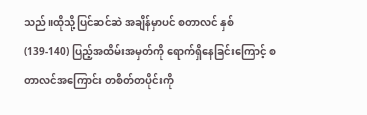သည်။ထိုသို့ပြင်ဆင်ဆဲ အချိန်မှာပင် စတာလင် နှစ်(139-140) ပြည့်အထိမ်းအမှတ်ကို ရောက်ရှိနေခြင်းကြောင့် စတာလင်အကြောင်း တစိတ်တပိုင်းကို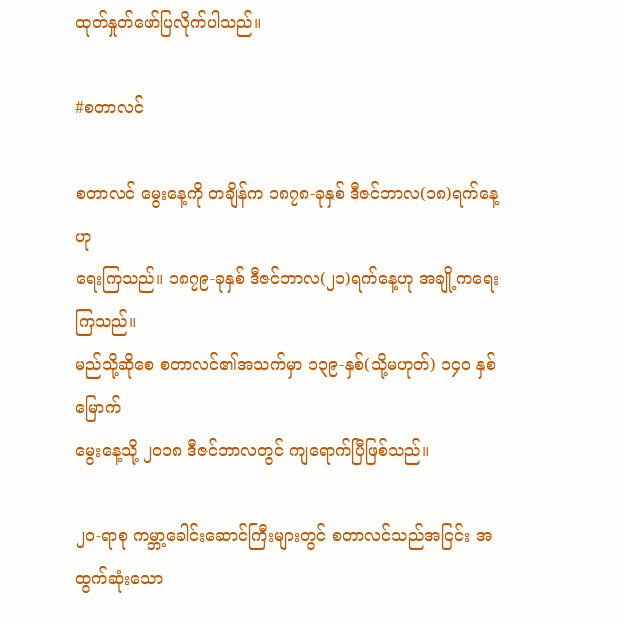ထုတ်နှုတ်ဖော်ပြလိုက်ပါသည်။

#စတာလင်

စတာလင် မွေးနေ့ကို တချိန်က ၁၈၇၈-ခုနှစ် ဒီဇင်ဘာလ(၁၈)ရက်နေ့ဟု
ရေးကြသည်။ ၁၈၇၉-ခုနှစ် ဒီဇင်ဘာလ(၂၁)ရက်နေ့ဟု အချို့ကရေးကြသည်။
မည်သို့ဆိုစေ စတာလင်၏အသက်မှာ ၁၃၉-နှစ်(သို့မဟုတ်) ၁၄၀ နှစ်မြောက်
မွေးနေ့သို့ ၂ဝ၁၈ ဒီဇင်ဘာလတွင် ကျရောက်ပြီဖြစ်သည်။

၂ဝ-ရာစု ကမ္ဘာ့ခေါင်းဆောင်ကြီးများတွင် စတာလင်သည်အငြင်း အထွက်ဆုံးသော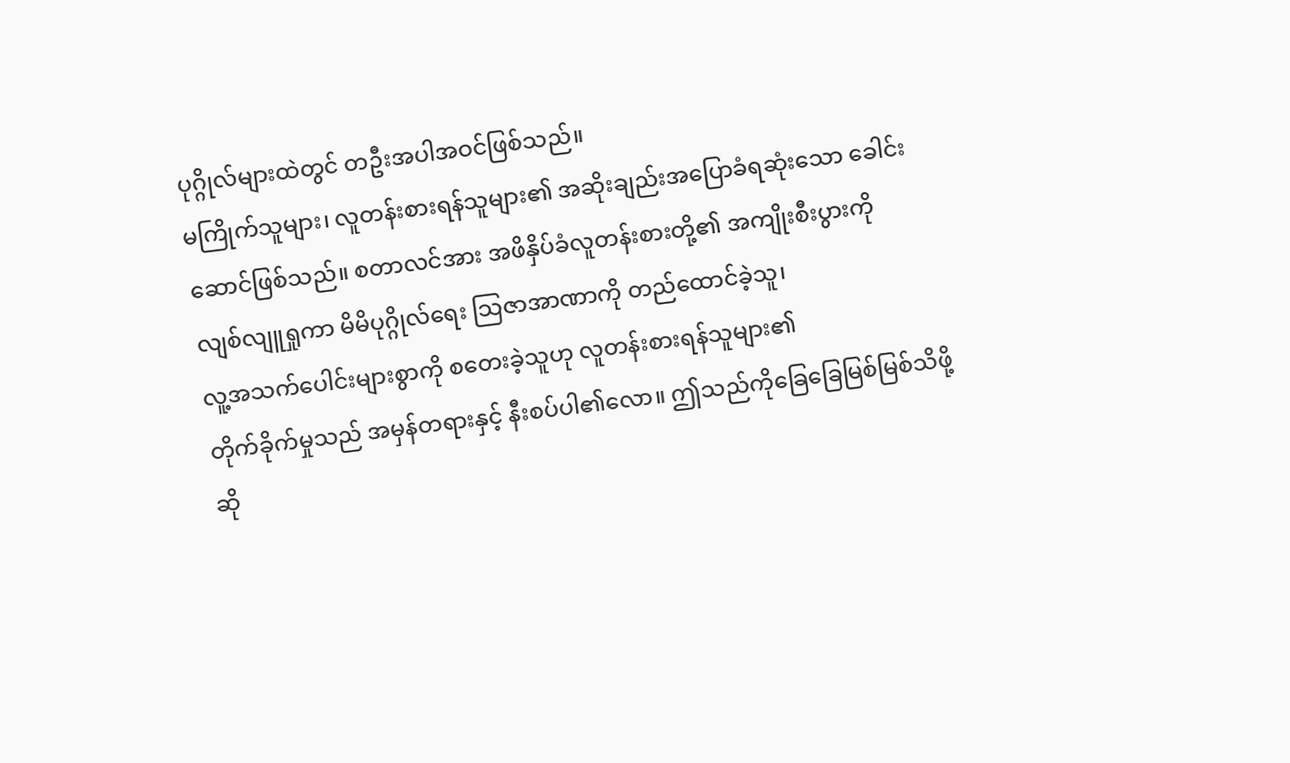ပုဂ္ဂိုလ်များထဲတွင် တဦးအပါအဝင်ဖြစ်သည်။
မကြိုက်သူများ၊ လူတန်းစားရန်သူများ၏ အဆိုးချည်းအပြောခံရဆုံးသော ခေါင်း
ဆောင်ဖြစ်သည်။ စတာလင်အား အဖိနှိပ်ခံလူတန်းစားတို့၏ အကျိုးစီးပွားကို
လျစ်လျူရှုကာ မိမိပုဂ္ဂိုလ်ရေး သြဇာအာဏာကို တည်ထောင်ခဲ့သူ၊
လူ့အသက်ပေါင်းများစွာကို စတေးခဲ့သူဟု လူတန်းစားရန်သူများ၏
တိုက်ခိုက်မှုသည် အမှန်တရားနှင့် နီးစပ်ပါ၏လော။ ဤသည်ကိုခြေခြေမြစ်မြစ်သိဖို့ဆို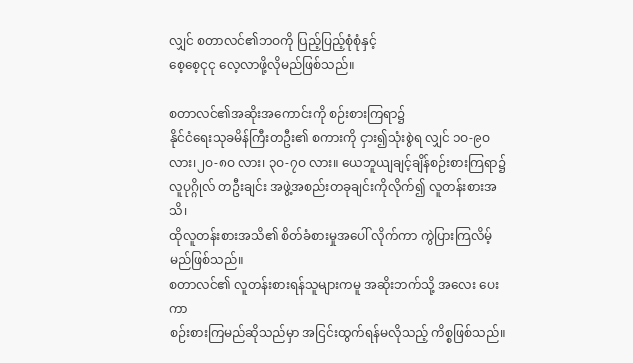လျှင် စတာလင်၏ဘဝကို ပြည့်ပြည့်စုံစုံနှင့်
စေ့စေ့ငုငု လေ့လာဖို့လိုမည်ဖြစ်သည်။

စတာလင်၏အဆိုးအကောင်းကို စဉ်းစားကြရာ၌
နိုင်ငံရေးသုခမိန်ကြီးတဦး၏ စကားကို ငှား၍သုံးစွဲရ လျှင် ၁ဝ-၉ဝ လား၊၂ဝ-၈ဝ လား၊ ၃ဝ-၇ဝ လား။ ယေဘူယျချင့်ချိန်စဉ်းစားကြရာ၌
လူပုဂ္ဂိုလ် တဦးချင်း အဖွဲ့အစည်းတခုချင်းကိုလိုက်၍ လူတန်းစားအသိ၊
ထိုလူတန်းစားအသိ၏ စိတ်ခံစားမှုအပေါ် လိုက်ကာ ကွဲပြားကြလိမ့်မည်ဖြစ်သည်။
စတာလင်၏ လူတန်းစားရန်သူများကမူ အဆိုးဘက်သို့ အလေး ပေးကာ
စဉ်းစားကြမည်ဆိုသည်မှာ အငြင်းထွက်ရန်မလိုသည့် ကိစ္စဖြစ်သည်။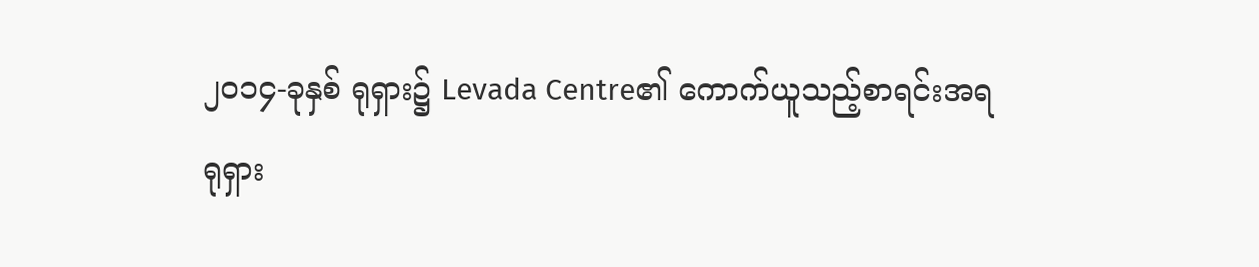၂ဝ၁၄-ခုနှစ် ရုရှား၌ Levada Centre၏ ကောက်ယူသည့်စာရင်းအရ
ရုရှား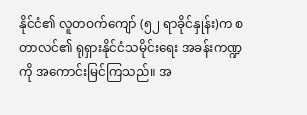နိုင်ငံ၏ လူတဝက်ကျော် (၅၂ ရာခိုင်နှုန်း)က စတာလင်၏ ရုရှားနိုင်ငံသမိုင်းရေး အခန်းကဏ္ဍကို အကောင်းမြင်ကြသည်။ အ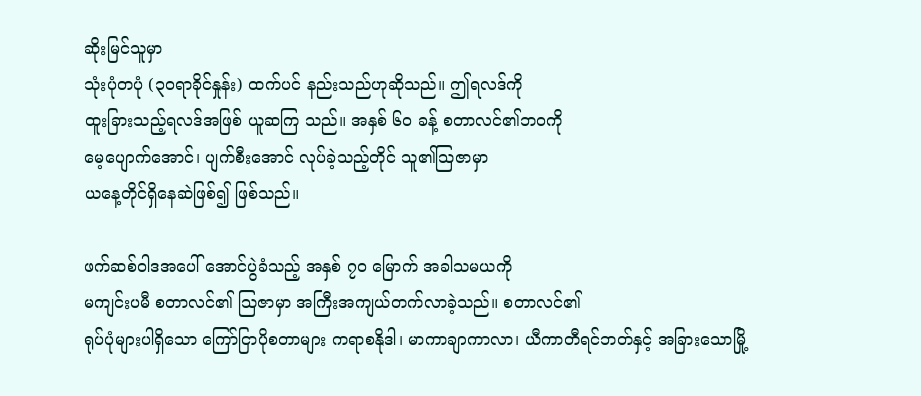ဆိုးမြင်သူမှာ
သုံးပုံတပုံ (၃ဝရာခိုင်နှုန်း) ထက်ပင် နည်းသည်ဟုဆိုသည်။ ဤရလဒ်ကို
ထူးခြားသည့်ရလဒ်အဖြစ် ယူဆကြ သည်။ အနှစ် ၆ဝ ခန့် စတာလင်၏ဘဝကို
မေ့ပျောက်အောင်၊ ပျက်စီးအောင် လုပ်ခဲ့သည့်တိုင် သူ၏သြဇာမှာ
ယနေ့တိုင်ရှိနေဆဲဖြစ်၍ ဖြစ်သည်။

ဖက်ဆစ်ဝါဒအပေါ် အောင်ပွဲခံသည့် အနှစ် ၇ဝ မြောက် အခါသမယကို
မကျင်းပမီ စတာလင်၏ သြဇာမှာ အကြီးအကျယ်တက်လာခဲ့သည်။ စတာလင်၏
ရုပ်ပုံများပါရှိသော ကြော်ငြာပိုစတာများ ကရာစနိုဒါ၊ မာကာချာကာလာ၊ ယီကာတီရင်ဘတ်နှင့် အခြားသောမြို့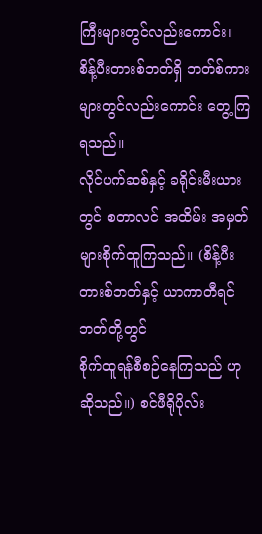ကြီးများတွင်လည်းကောင်း၊
စိန့်ပီးတားစ်ဘတ်ရှိ ဘတ်စ်ကားများတွင်လည်းကောင်း တွေ့ကြရသည်။
လိုင်ပက်ဆစ်နှင့် ခရိုင်းမီးယားတွင် စတာလင် အထိမ်း အမှတ်များစိုက်ထူကြသည်။ (စိန့်ပီးတားစ်ဘတ်နှင့် ယာကာတီရင်ဘတ်တို့တွင်
စိုက်ထူရန်စီစဉ်နေကြသည် ဟုဆိုသည်။) စင်ဖီရိုပိုလ်း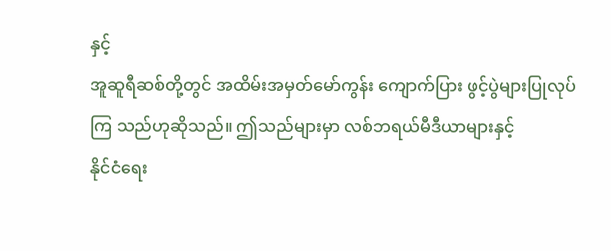နှင့်
အူဆူရီဆစ်တို့တွင် အထိမ်းအမှတ်မော်ကွန်း ကျောက်ပြား ဖွင့်ပွဲများပြုလုပ်ကြ သည်ဟုဆိုသည်။ ဤသည်များမှာ လစ်ဘရယ်မီဒီယာများနှင့်
နိုင်ငံရေး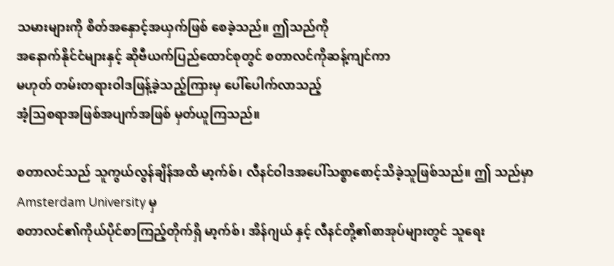သမားများကို စိတ်အနှောင့်အယှက်ဖြစ် စေခဲ့သည်။ ဤသည်ကို
အနောက်နိုင်ငံများနှင့် ဆိုဗီယက်ပြည်ထောင်စုတွင် စတာလင်ကိုဆန့်ကျင်ကာ
မဟုတ် တမ်းတရားဝါဒဖြန့်ခဲ့သည့်ကြားမှ ပေါ်ပေါက်လာသည့်
အံ့သြစရာအဖြစ်အပျက်အဖြစ် မှတ်ယူကြသည်။

စတာလင်သည် သူကွယ်လွန်ချိန်အထိ မာ့က်စ်၊ လီနင်ဝါဒအပေါ်သစ္စာစောင့်သိခဲ့သူဖြစ်သည်။ ဤ သည်မှာ Amsterdam University မှ
စတာလင်၏ကိုယ်ပိုင်စာကြည့်တိုက်ရှိ မာ့က်စ်၊ အိန်ဂျယ် နှင့် လီနင်တို့၏စာအုပ်များတွင် သူရေး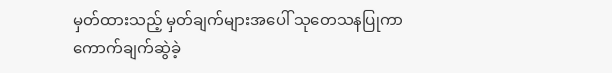မှတ်ထားသည့် မှတ်ချက်များအပေါ် သုတေသနပြုကာ
ကောက်ချက်ဆွဲခဲ့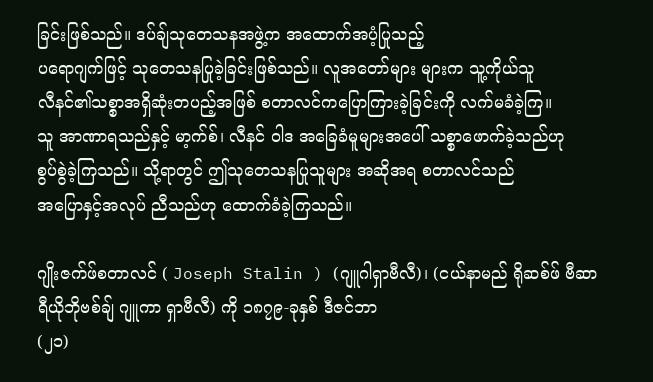ခြင်းဖြစ်သည်။ ဒပ်ချ်သုတေသနအဖွဲ့က အထောက်အပံ့ပြုသည့်
ပရောဂျက်ဖြင့် သုတေသနပြုခဲ့ခြင်းဖြစ်သည်။ လူအတော်များ များက သူ့ကိုယ်သူ
လီနင်၏သစ္စာအရှိဆုံးတပည့်အဖြစ် စတာလင်ကပြောကြားခဲ့ခြင်းကို လက်မခံခဲ့ကြ။
သူ အာဏာရသည်နှင့် မာ့က်စ်၊ လီနင် ဝါဒ အခြေခံမူများအပေါ် သစ္စာဖောက်ခဲ့သည်ဟု
စွပ်စွဲခဲ့ကြသည်။ သို့ရာတွင် ဤသုတေသနပြုသူများ အဆိုအရ စတာလင်သည်
အပြောနှင့်အလုပ် ညီသည်ဟု ထောက်ခံခဲ့ကြသည်။

ဂျိုးဇက်ဖ်စတာလင် ( Joseph Stalin ) (ဂျူဂါရှာဗီလီ)၊ (ငယ်နာမည် ရိုဆစ်ဖ် ဗီဆာရီယိုဘိုဗစ်ချ် ဂျူကာ ရှာဗီလီ) ကို ၁၈၇၉-ခုနှစ် ဒီဇင်ဘာ
(၂၁)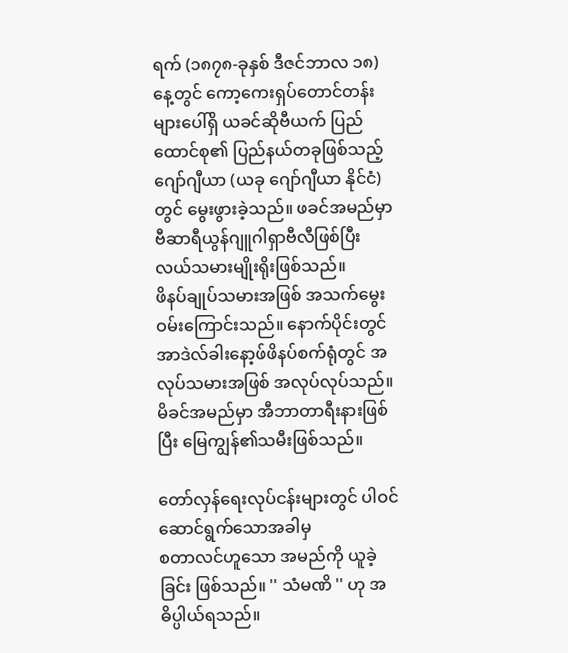ရက် (၁၈၇၈-ခုနှစ် ဒီဇင်ဘာလ ၁၈) နေ့တွင် ကော့ကေးရှပ်တောင်တန်းများပေါ်ရှိ ယခင်ဆိုဗီယက် ပြည်ထောင်စု၏ ပြည်နယ်တခုဖြစ်သည့်
ဂျော်ဂျီယာ (ယခု ဂျော်ဂျီယာ နိုင်ငံ) တွင် မွေးဖွားခဲ့သည်။ ဖခင်အမည်မှာ
ဗီဆာရီယွန်ဂျူဂါရှာဗီလီဖြစ်ပြီး လယ်သမားမျိုးရိုးဖြစ်သည်။
ဖိနပ်ချုပ်သမားအဖြစ် အသက်မွေးဝမ်းကြောင်းသည်။ နောက်ပိုင်းတွင်အာဒဲလ်ခါးနော့ဖ်ဖိနပ်စက်ရုံတွင် အလုပ်သမားအဖြစ် အလုပ်လုပ်သည်။
မိခင်အမည်မှာ အီဘာတာရီးနားဖြစ်ပြီး မြေကျွန်၏သမီးဖြစ်သည်။

တော်လှန်ရေးလုပ်ငန်းများတွင် ပါဝင်ဆောင်ရွက်သောအခါမှ
စတာလင်ဟူသော အမည်ကို ယူခဲ့ခြင်း ဖြစ်သည်။ '' သံမဏိ '' ဟု အဓိပ္ပါယ်ရသည်။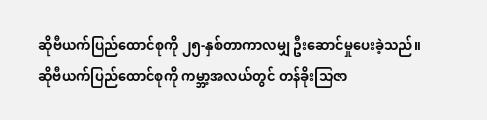ဆိုဗီယက်ပြည်ထောင်စုကို ၂၅-နှစ်တာကာလမျှ ဦးဆောင်မှုပေးခဲ့သည်။
ဆိုဗီယက်ပြည်ထောင်စုကို ကမ္ဘာ့အလယ်တွင် တန်ခိုးသြဇာ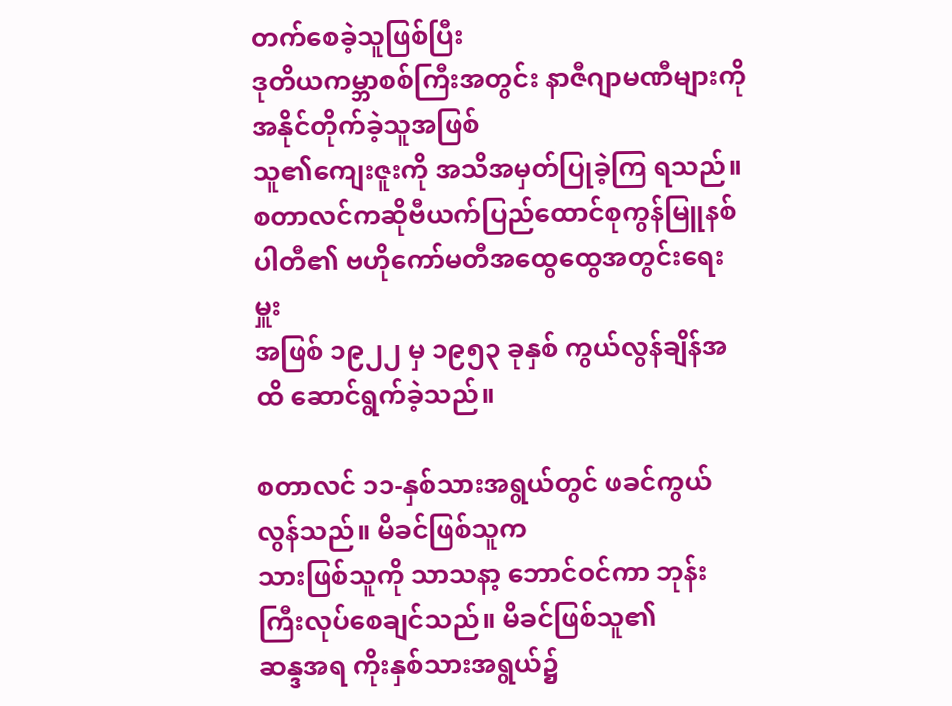တက်စေခဲ့သူဖြစ်ပြီး
ဒုတိယကမ္ဘာစစ်ကြီးအတွင်း နာဇီဂျာမဏီများကို အနိုင်တိုက်ခဲ့သူအဖြစ်
သူ၏ကျေးဇူးကို အသိအမှတ်ပြုခဲ့ကြ ရသည်။ စတာလင်ကဆိုဗီယက်ပြည်ထောင်စုကွန်မြူနစ်ပါတီ၏ ဗဟိုကော်မတီအထွေထွေအတွင်းရေးမှူး
အဖြစ် ၁၉၂၂ မှ ၁၉၅၃ ခုနှစ် ကွယ်လွန်ချိန်အထိ ဆောင်ရွက်ခဲ့သည်။

စတာလင် ၁၁-နှစ်သားအရွယ်တွင် ဖခင်ကွယ်လွန်သည်။ မိခင်ဖြစ်သူက
သားဖြစ်သူကို သာသနာ့ ဘောင်ဝင်ကာ ဘုန်းကြီးလုပ်စေချင်သည်။ မိခင်ဖြစ်သူ၏
ဆန္ဒအရ ကိုးနှစ်သားအရွယ်၌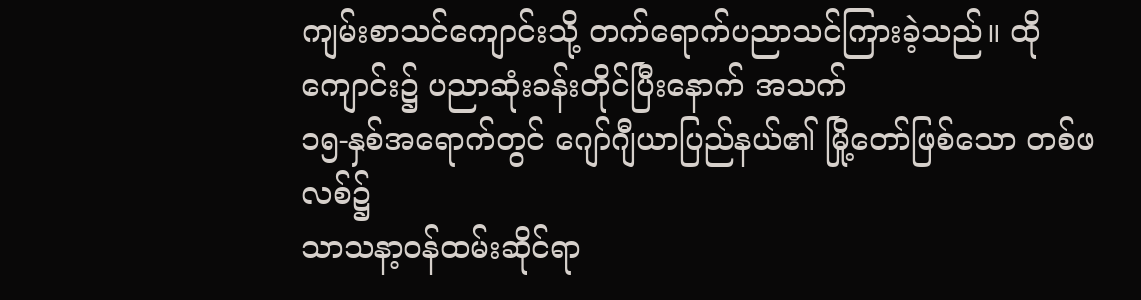ကျမ်းစာသင်ကျောင်းသို့ တက်ရောက်ပညာသင်ကြားခဲ့သည်။ ထိုကျောင်း၌ ပညာဆုံးခန်းတိုင်ပြီးနောက် အသက်
၁၅-နှစ်အရောက်တွင် ဂျော်ဂျီယာပြည်နယ်၏ မြို့တော်ဖြစ်သော တစ်ဖလစ်၌
သာသနာ့ဝန်ထမ်းဆိုင်ရာ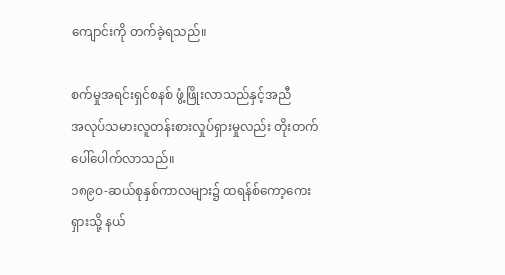ကျောင်းကို တက်ခဲ့ရသည်။

စက်မှုအရင်းရှင်စနစ် ဖွံ့ဖြိုးလာသည်နှင့်အညီ
အလုပ်သမားလူတန်းစားလှုပ်ရှားမှုလည်း တိုးတက် ပေါ်ပေါက်လာသည်။
၁၈၉ဝ-ဆယ်စုနှစ်ကာလများ၌ ထရန်စ်ကော့ကေးရှားသို့ နယ်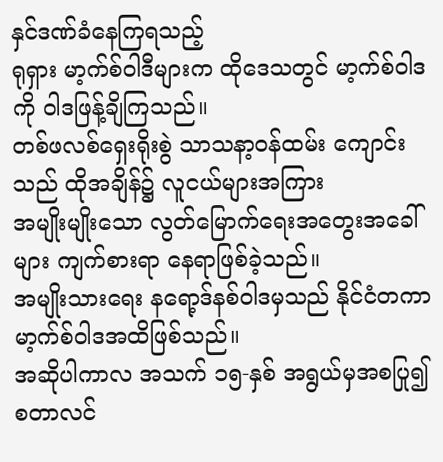နှင်ဒဏ်ခံနေကြရသည့်
ရုရှား မာ့က်စ်ဝါဒီများက ထိုဒေသတွင် မာ့က်စ်ဝါဒကို ဝါဒဖြန့်ချိကြသည်။
တစ်ဖလစ်ရှေးရိုးစွဲ သာသနာ့ဝန်ထမ်း ကျောင်းသည် ထိုအချိန်၌ လူငယ်များအကြား
အမျိုးမျိုးသော လွတ်မြောက်ရေးအတွေးအခေါ်များ ကျက်စားရာ နေရာဖြစ်ခဲ့သည်။
အမျိုးသားရေး နရော့ဒ်နစ်ဝါဒမှသည် နိုင်ငံတကာ မာ့က်စ်ဝါဒအထိဖြစ်သည်။
အဆိုပါကာလ အသက် ၁၅-နှစ် အရွယ်မှအစပြု၍ စတာလင်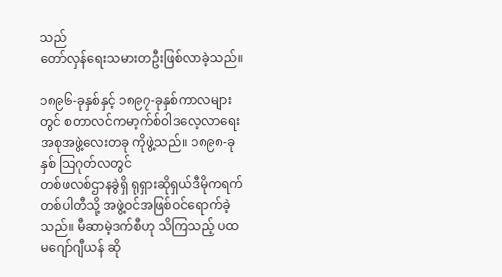သည်
တော်လှန်ရေးသမားတဦးဖြစ်လာခဲ့သည်။

၁၈၉၆-ခုနှစ်နှင့် ၁၈၉၇-ခုနှစ်ကာလများတွင် စတာလင်ကမာ့က်စ်ဝါဒလေ့လာရေးအစုအဖွဲ့လေးတခု ကိုဖွဲ့သည်။ ၁၈၉၈-ခုနှစ် သြဂုတ်လတွင်
တစ်ဖလစ်ဌာနခွဲရှိ ရုရှားဆိုရှယ်ဒီမိုကရက်တစ်ပါတီသို့ အဖွဲ့ဝင်အဖြစ်ဝင်ရောက်ခဲ့သည်။ မီဆာမဲ့ဒက်စီဟု သိကြသည့် ပထမဂျော်ဂျီယန် ဆို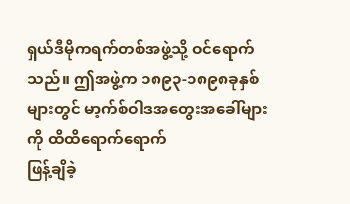ရှယ်ဒီမိုကရက်တစ်အဖွဲ့သို့ ဝင်ရောက်သည်။ ဤအဖွဲ့က ၁၈၉၃-၁၈၉၈ခုနှစ်များတွင် မာ့က်စ်ဝါဒအတွေးအခေါ်များကို ထိထိရောက်ရောက်
ဖြန့်ချိခဲ့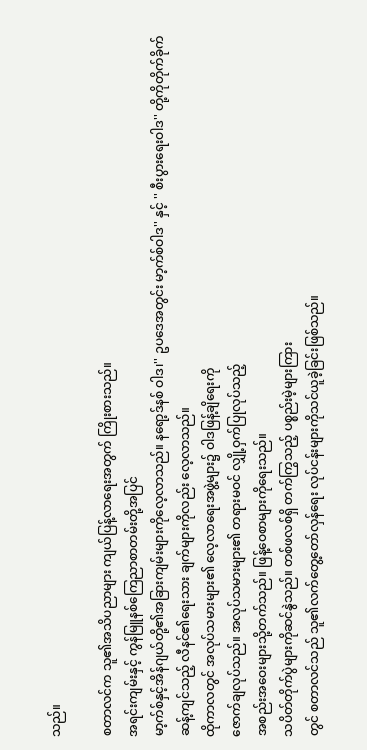သည်။

စတာလင်က သူ၏အသိပညာများ ကျယ်ပြန့်လာရေးအတွက် ကြိုးစားသည်။
အရင်းကျမ်းနှင့် ကွန်မြူနစ်ကြေညာစာတမ်းတို့အပြင်
မာ့က်စ်နှင့်အိန်ဂျယ်တို့၏အခြားကျမ်းများကိုလေ့လာသည်။ နရော့ဒ်နစ် ဝါဒ၊'' ဥပဒေအတွင်း မာ့က်စ်ဝါဒ'' နှင့် '' စီးပွားရေးဝါဒ'' တို့ကိုတိုက်ခိုက်ဆန့်ကျင်သည့် လီနင်၏ရေးသား ချက်များကိုလည်း လေ့လာသည်။
ထိုကာလတွင် အလုပ်သမားများ၏ လေ့လာရေးအဖွဲ့များ၌ ဝါဒဖြန့်ချိရေးကို
ဇောက်ချလုပ်သည်။ အလုပ်သမားများ၏ တရားမဝင် လျှို့ဝှက်ပြုလုပ်သည့်
အစည်းအဝေးများသို့တက်သည်။ ဖြန့်ဝေစာများကိုရေးသည်။
သပိတ်တိုက်ပွဲများကိုဆင်နွဲသည်။ တစ်ဖလစ်ရှိ တက်ကြွသည့် ပစ္စည်းမဲ့များကြား
တွင် စတာလင်သည် သူ၏လက်တွေ့တော်လှန်ရေး လုပ်ငန်းများကိုသင်ယူခဲ့ခြင်းဖြစ်သည်။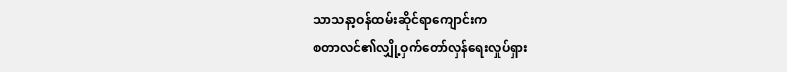သာသနာ့ဝန်ထမ်းဆိုင်ရာကျောင်းက
စတာလင်၏လျှို့ဝှက်တော်လှန်ရေးလှုပ်ရှား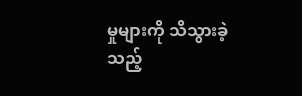မှုများကို သိသွားခဲ့ သည့်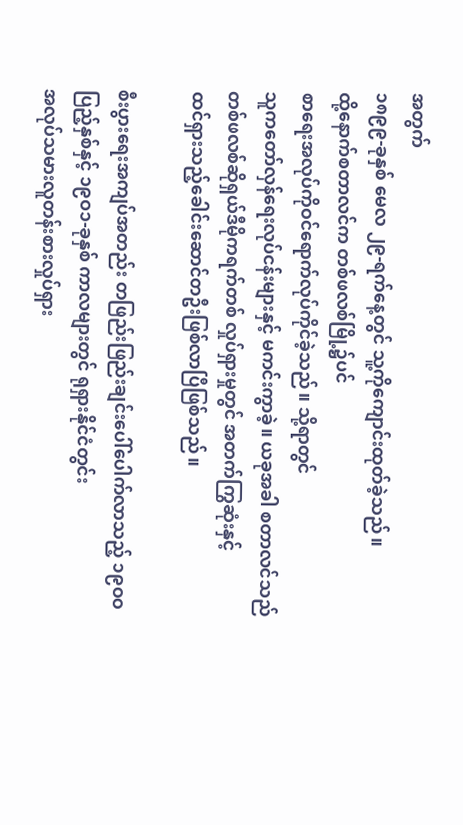အတွက်
၁၈၉၉-ခုနှစ် မေလ ၂၉-ရက်နေ့တွင် သူ့ကိုကျောင်းထုတ်ခဲ့သည်။
ထို့နောက်စတာလင်က တစ်ဖလစ်မြို့၌ပင်
စာရေးအလုပ်ကိုဝင်ရောက်လုပ်ကိုင်ခဲ့သည်။ သို့ရာတွင်
သူကတော်လှန်ရေးလုပ်ငန်းများနှင့် မကင်းကွာခဲ့။ ယခုအခါ စတာလင်သည်
တစ်ဖလစ်ဆိုရှယ်ဒီမိုကရက်တစ် လှုပ်ရှားမှုတွင် အတက်ကြွဆုံးနှင့်
ထင်ရှားသည့်ခေါင်းဆောင်တဦးဖြစ်လာပြီဖြစ်သည်။

စီးပွားရေးအကျပ်အတည်း တဖြည်းဖြည်းချင်းပေါ်ပေါက်လာသည့် ၁၉ဝဝ
ပြည့်နှစ်နှင့် ၁၉ဝ၁-ခုနှစ် ကာလများတွင် ရုရှားနိုင်ငံတွင်း
အလုပ်သမားလူတန်းစားလှုပ်ရှား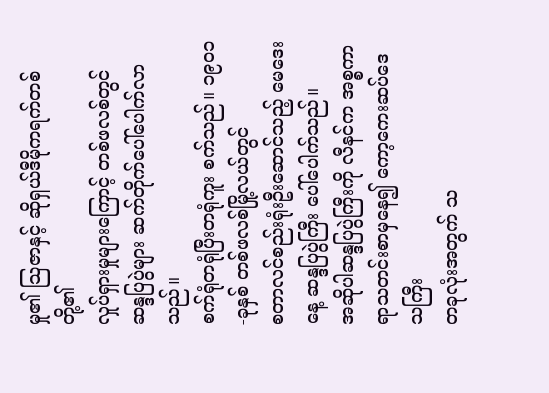မှု၏ သြဇာနှင့် ဆိုရှယ်ဒီမိုကရက်တစ်တို့၏
လှုပ်ရှားမှုများကြောင့် တစ်ဖလစ်တွင် ဆန္ဒပြပွဲများ ဆက်တိုက်ပေါ်ပေါက်လာသည်။
စက်ရုံတရုံပြီးတရုံကူး စက်သည်။ ၁၉ဝ၁-ခုနှစ် တစ်ဖလစ်မြို့လယ်တွင်
စတာလင်စည်းရုံးဦးဆောင်သည့် မေဒေးနေ့ ဆန္ဒပြပွဲကြီး ပေါ်ပေါက်သည်။
အဆိုပါဆန္ဒပြပွဲကြီးကို လီနင်က အစ္စကာရာသတင်းစာမှနေ၍ ကော့ကေးဆပ်ဒေသကြီး
တခုလုံးအတွက် သ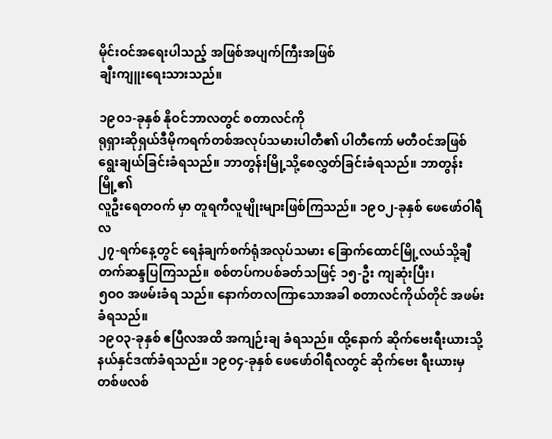မိုင်းဝင်အရေးပါသည့် အဖြစ်အပျက်ကြီးအဖြစ်
ချီးကျူးရေးသားသည်။

၁၉ဝ၁-ခုနှစ် နိုဝင်ဘာလတွင် စတာလင်ကို
ရုရှားဆိုရှယ်ဒီမိုကရက်တစ်အလုပ်သမားပါတီ၏ ပါတီကော် မတီဝင်အဖြစ်ရွေးချယ်ခြင်းခံရသည်။ ဘာတွန်းမြို့သို့စေလွှတ်ခြင်းခံရသည်။ ဘာတွန်းမြို့၏
လူဦးရေတဝက် မှာ တူရကီလူမျိုးများဖြစ်ကြသည်။ ၁၉ဝ၂-ခုနှစ် ဖေဖော်ဝါရီလ
၂၇-ရက်နေ့တွင် ရေနံချက်စက်ရုံအလုပ်သမား ခြောက်ထောင်မြို့လယ်သို့ချီတက်ဆန္ဒပြကြသည်။ စစ်တပ်ကပစ်ခတ်သဖြင့် ၁၅-ဦး ကျဆုံးပြီး၊
၅ဝဝ အဖမ်းခံရ သည်။ နောက်တလကြာသောအခါ စတာလင်ကိုယ်တိုင် အဖမ်းခံရသည်။
၁၉ဝ၃-ခုနှစ် ဧပြီလအထိ အကျဉ်းချ ခံရသည်။ ထို့နောက် ဆိုက်ဗေးရီးယားသို့နယ်နှင်ဒဏ်ခံရသည်။ ၁၉ဝ၄-ခုနှစ် ဖေဖော်ဝါရီလတွင် ဆိုက်ဗေး ရီးယားမှ
တစ်ဖလစ်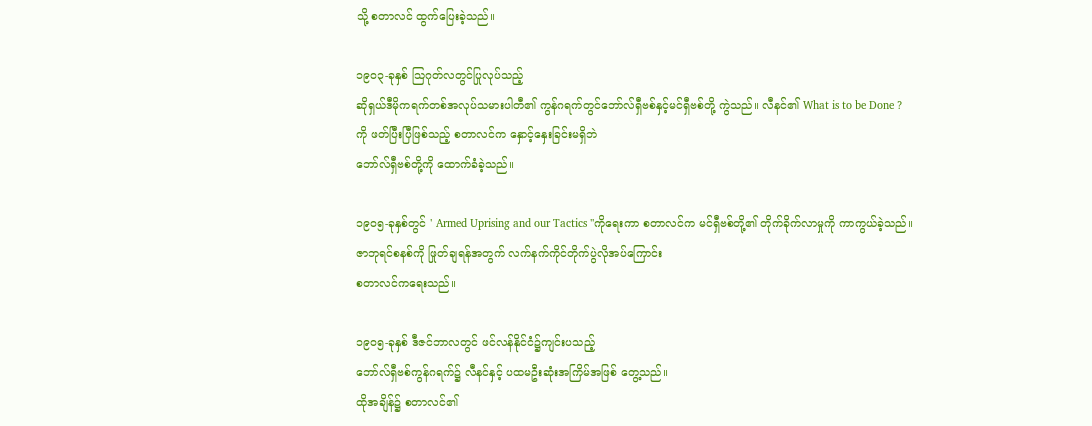သို့ စတာလင် ထွက်ပြေးခဲ့သည်။

၁၉ဝ၃-ခုနှစ် သြဂုတ်လတွင်ပြုလုပ်သည့်
ဆိုရှယ်ဒီမိုကရက်တစ်အလုပ်သမားပါတီ၏ ကွန်ဂရက်တွင်ဘော်လ်ရှီဗစ်နှင့်မင်ရှီဗစ်တို့ ကွဲသည်။ လီနင်၏ What is to be Done ?
ကို ဖတ်ပြီးပြီဖြစ်သည့် စတာလင်က နှောင့်နှေးခြင်းမရှိဘဲ
ဘော်လ်ရှီဗစ်တို့ကို ထောက်ခံခဲ့သည်။

၁၉ဝ၅-ခုနှစ်တွင် ' Armed Uprising and our Tactics ''ကိုရေးကာ စတာလင်က မင်ရှီဗစ်တို့၏ တိုက်ခိုက်လာမှုကို ကာကွယ်ခဲ့သည်။
ဇာဘုရင်စနစ်ကို ဖြုတ်ချရန်အတွက် လက်နက်ကိုင်တိုက်ပွဲလိုအပ်ကြောင်း
စတာလင်ကရေးသည်။

၁၉ဝ၅-ခုနှစ် ဒီဇင်ဘာလတွင် ဖင်လန်နိုင်ငံ၌ကျင်းပသည့်
ဘော်လ်ရှီဗစ်ကွန်ဂရက်၌ လီနင်နှင့် ပထမဦးဆုံးအကြိမ်အဖြစ် တွေ့သည်။
ထိုအချိန်၌ စတာလင်၏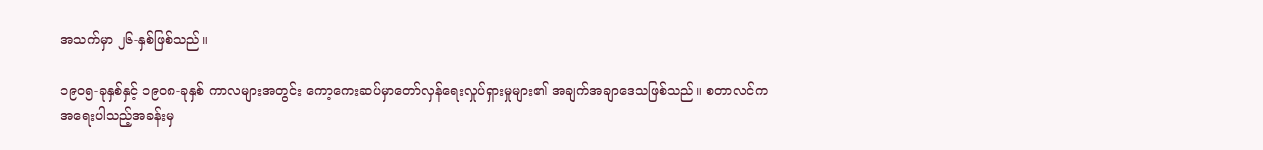အသက်မှာ ၂၆-နှစ်ဖြစ်သည်။

၁၉ဝ၅-ခုနှစ်နှင့် ၁၉ဝ၈-ခုနှစ် ကာလများအတွင်း ကော့ကေးဆပ်မှာတော်လှန်ရေးလှုပ်ရှားမှုများ၏ အချက်အချာဒေသဖြစ်သည်။ စတာလင်က
အရေးပါသည့်အခန်းမှ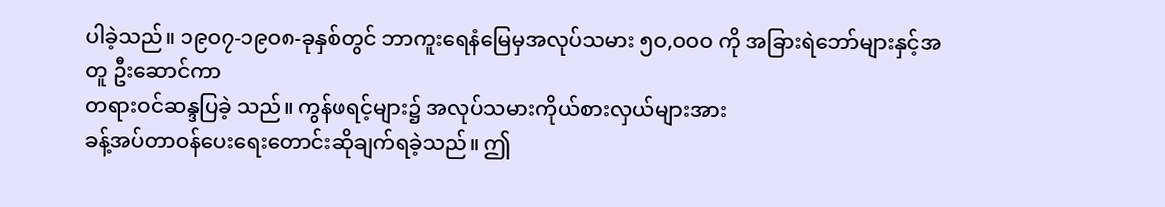ပါခဲ့သည်။ ၁၉ဝ၇-၁၉ဝ၈-ခုနှစ်တွင် ဘာကူးရေနံမြေမှအလုပ်သမား ၅ဝ,ဝဝဝ ကို အခြားရဲဘော်များနှင့်အတူ ဦးဆောင်ကာ
တရားဝင်ဆန္ဒပြခဲ့ သည်။ ကွန်ဖရင့်များ၌ အလုပ်သမားကိုယ်စားလှယ်များအား
ခန့်အပ်တာဝန်ပေးရေးတောင်းဆိုချက်ရခဲ့သည်။ ဤ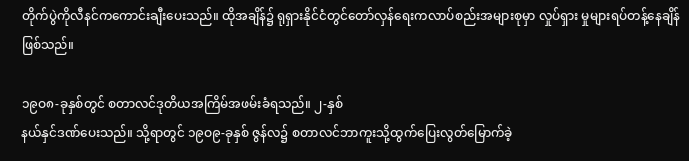တိုက်ပွဲကိုလီနင်ကကောင်းချီးပေးသည်။ ထိုအချိန်၌ ရုရှားနိုင်ငံတွင်တော်လှန်ရေးကလာပ်စည်းအများစုမှာ လှုပ်ရှား မှုများရပ်တန့်နေချိန်ဖြစ်သည်။

၁၉ဝ၈-ခုနှစ်တွင် စတာလင်ဒုတိယအကြိမ်အဖမ်းခံရသည်။ ၂-နှစ်
နယ်နှင်ဒဏ်ပေးသည်။ သို့ရာတွင် ၁၉ဝ၉-ခုနှစ် ဇွန်လ၌ စတာလင်ဘာကူးသို့ထွက်ပြေးလွတ်မြောက်ခဲ့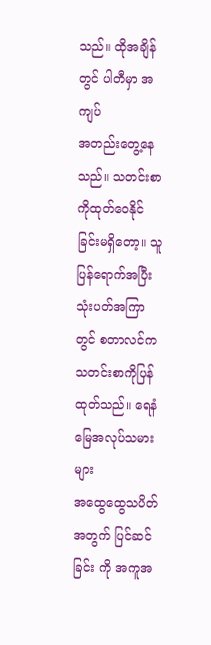သည်။ ထိုအချိန်တွင် ပါတီမှာ အကျပ်
အတည်းတွေ့နေသည်။ သတင်းစာကိုထုတ်ဝေနိုင်ခြင်းမရှိတော့။ သူပြန်ရောက်အပြီး
သုံးပတ်အကြာတွင် စတာလင်က သတင်းစာကိုပြန်ထုတ်သည်။ ရေနံမြေအလုပ်သမားများ
အထွေထွေသပိတ်အတွက် ပြင်ဆင်ခြင်း ကို အကူအ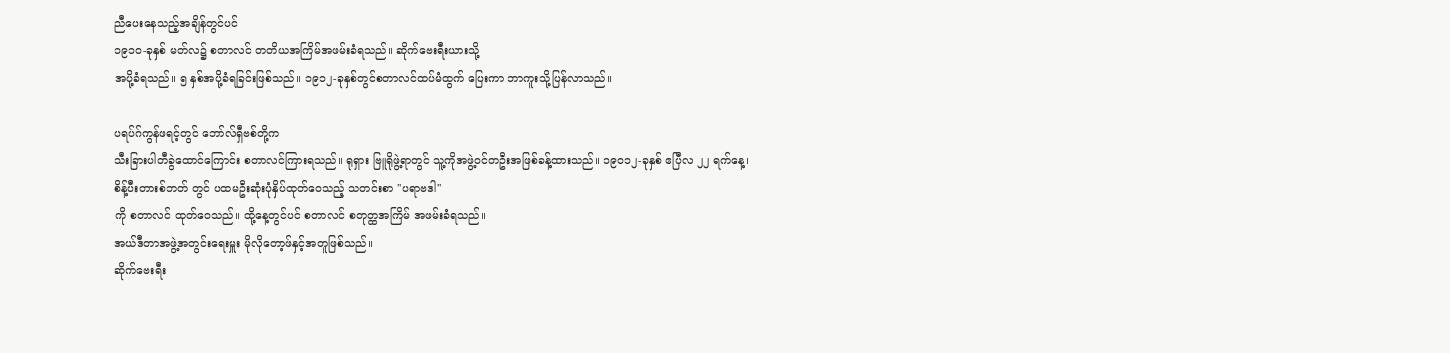ညီပေးနေသည့်အချိန်တွင်ပင်
၁၉၁ဝ-ခုနှစ် မတ်လ၌ စတာလင် တတိယအကြိမ်အဖမ်းခံရသည်။ ဆိုက်ဗေးရီးယားသို့
အပို့ခံရသည်။ ၅ နှစ်အပို့ခံရခြင်းဖြစ်သည်။ ၁၉၁၂-ခုနှစ်တွင်စတာလင်ထပ်မံထွက် ပြေးကာ ဘာကူးသို့ပြန်လာသည်။

ပရပ်ဂ်ကွန်ဖရင့်တွင် ဘော်လ်ရှီဗစ်တို့က
သီးခြားပါတီခွဲထောင်ကြောင်း စတာလင်ကြားရသည်။ ရုရှား ဗြူရိုဖွဲ့ရာတွင် သူ့ကိုအဖွဲ့ဝင်တဦးအဖြစ်ခန့်ထားသည်။ ၁၉ဝ၁၂-ခုနှစ် ဧပြီလ ၂၂ ရက်နေ့၊
စိန့်ပီးတားစ်ဘတ် တွင် ပထမဦးဆုံးပုံနှိပ်ထုတ်ဝေသည့် သတင်းစာ ''ပရာဗဒါ''
ကို စတာလင် ထုတ်ဝေသည်။ ထို့နေ့တွင်ပင် စတာလင် စတုတ္ထအကြိမ် အဖမ်းခံရသည်။
အယ်ဒီတာအဖွဲ့အတွင်းရေးမှူး မိုလိုတော့ဖ်နှင့်အတူဖြစ်သည်။
ဆိုက်ဗေးရီး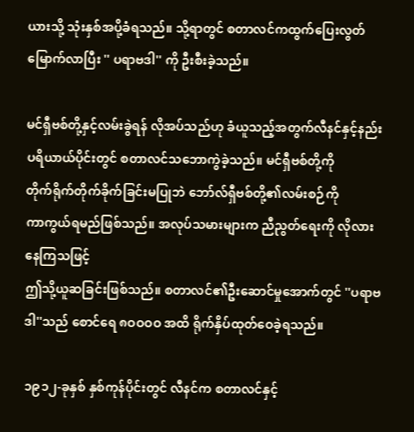ယားသို့ သုံးနှစ်အပို့ခံရသည်။ သို့ရာတွင် စတာလင်ကထွက်ပြေးလွတ်မြောက်လာပြီး '' ပရာဗဒါ'' ကို ဦးစီးခဲ့သည်။

မင်ရှီဗစ်တို့နှင့်လမ်းခွဲရန် လိုအပ်သည်ဟု ခံယူသည့်အတွက်လီနင်နှင့်နည်းပရိယာယ်ပိုင်းတွင် စတာလင်သဘောကွဲခဲ့သည်။ မင်ရှီဗစ်တို့ကို
တိုက်ရိုက်တိုက်ခိုက်ခြင်းမပြုဘဲ ဘော်လ်ရှီဗစ်တို့၏လမ်းစဉ်ကို
ကာကွယ်ရမည်ဖြစ်သည်။ အလုပ်သမားများက ညီညွတ်ရေးကို လိုလားနေကြသဖြင့်
ဤသို့ယူဆခြင်းဖြစ်သည်။ စတာလင်၏ဦးဆောင်မှုအောက်တွင် ''ပရာဗဒါ''သည် စောင်ရေ ၈ဝဝဝဝ အထိ ရိုက်နှိပ်ထုတ်ဝေခဲ့ရသည်။

၁၉၁၂-ခုနှစ် နှစ်ကုန်ပိုင်းတွင် လီနင်က စတာလင်နှင့်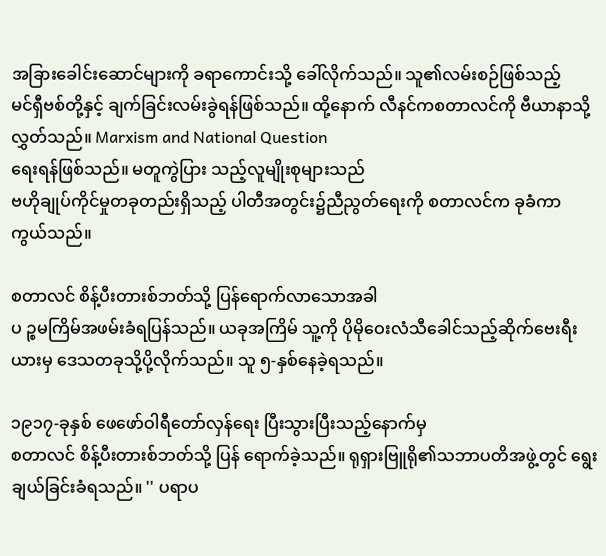အခြားခေါင်းဆောင်များကို ခရာကောင်းသို့ ခေါ်လိုက်သည်။ သူ၏လမ်းစဉ်ဖြစ်သည့်
မင်ရှီဗစ်တို့နှင့် ချက်ခြင်းလမ်းခွဲရန်ဖြစ်သည်။ ထို့နောက် လီနင်ကစတာလင်ကို ဗီယာနာသို့လွှတ်သည်။ Marxism and National Question
ရေးရန်ဖြစ်သည်။ မတူကွဲပြား သည့်လူမျိုးစုများသည်
ဗဟိုချုပ်ကိုင်မှုတခုတည်းရှိသည့် ပါတီအတွင်း၌ညီညွတ်ရေးကို စတာလင်က ခုခံကာ
ကွယ်သည်။

စတာလင် စိန့်ပီးတားစ်ဘတ်သို့ ပြန်ရောက်လာသောအခါ
ပ ဉ္စမကြိမ်အဖမ်းခံရပြန်သည်။ ယခုအကြိမ် သူ့ကို ပိုမိုဝေးလံသီခေါင်သည့်ဆိုက်ဗေးရီးယားမှ ဒေသတခုသို့ပို့လိုက်သည်။ သူ ၅-နှစ်နေခဲ့ရသည်။

၁၉၁၇-ခုနှစ် ဖေဖော်ဝါရီတော်လှန်ရေး ပြီးသွားပြီးသည့်နောက်မှ
စတာလင် စိန့်ပီးတားစ်ဘတ်သို့ ပြန် ရောက်ခဲ့သည်။ ရုရှားဗြူရို၏သဘာပတိအဖွဲ့တွင် ရွေးချယ်ခြင်းခံရသည်။ '' ပရာပ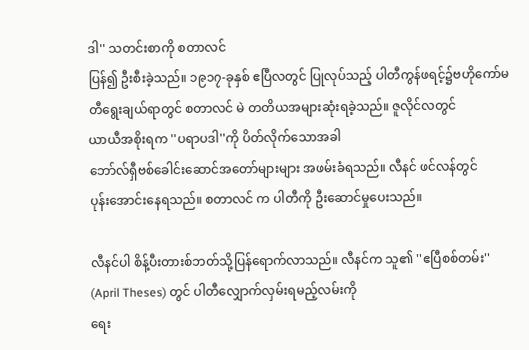ဒါ'' သတင်းစာကို စတာလင်
ပြန်၍ ဦးစီးခဲ့သည်။ ၁၉၁၇-ခုနှစ် ဧပြီလတွင် ပြုလုပ်သည့် ပါတီကွန်ဖရင့်၌ဗဟိုကော်မတီရွေးချယ်ရာတွင် စတာလင် မဲ တတိယအများဆုံးရခဲ့သည်။ ဇူလိုင်လတွင်
ယာယီအစိုးရက ''ပရာပဒါ''ကို ပိတ်လိုက်သောအခါ
ဘော်လ်ရှီဗစ်ခေါင်းဆောင်အတော်များများ အဖမ်းခံရသည်။ လီနင် ဖင်လန်တွင်
ပုန်းအောင်းနေရသည်။ စတာလင် က ပါတီကို ဦးဆောင်မှုပေးသည်။

လီနင်ပါ စိန့်ပီးတားစ်ဘတ်သို့ပြန်ရောက်လာသည်။ လီနင်က သူ၏ ''ဧပြီစစ်တမ်း'' (April Theses) တွင် ပါတီလျှောက်လှမ်းရမည့်လမ်းကို
ရေး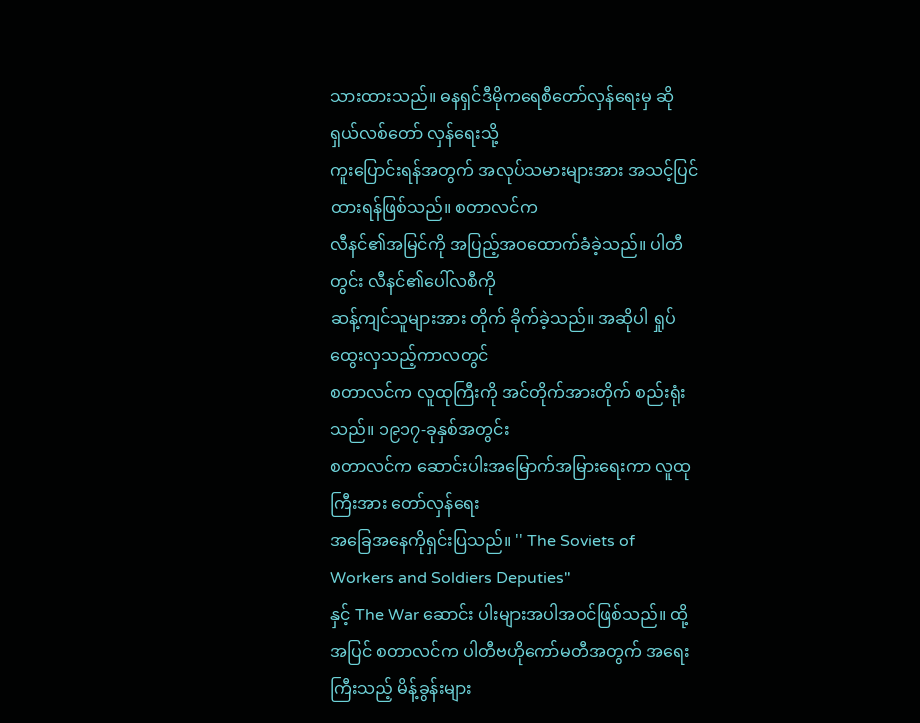သားထားသည်။ ဓနရှင်ဒီမိုကရေစီတော်လှန်ရေးမှ ဆိုရှယ်လစ်တော် လှန်ရေးသို့
ကူးပြောင်းရန်အတွက် အလုပ်သမားများအား အသင့်ပြင်ထားရန်ဖြစ်သည်။ စတာလင်က
လီနင်၏အမြင်ကို အပြည့်အဝထောက်ခံခဲ့သည်။ ပါတီတွင်း လီနင်၏ပေါ်လစီကို
ဆန့်ကျင်သူများအား တိုက် ခိုက်ခဲ့သည်။ အဆိုပါ ရှုပ်ထွေးလှသည့်ကာလတွင်
စတာလင်က လူထုကြီးကို အင်တိုက်အားတိုက် စည်းရုံး သည်။ ၁၉၁၇-ခုနှစ်အတွင်း
စတာလင်က ဆောင်းပါးအမြောက်အမြားရေးကာ လူထုကြီးအား တော်လှန်ရေး
အခြေအနေကိုရှင်းပြသည်။ '' The Soviets of Workers and Soldiers Deputies"
နှင့် The War ဆောင်း ပါးများအပါအဝင်ဖြစ်သည်။ ထို့အပြင် စတာလင်က ပါတီဗဟိုကော်မတီအတွက် အရေးကြီးသည့် မိန့်ခွန်းများ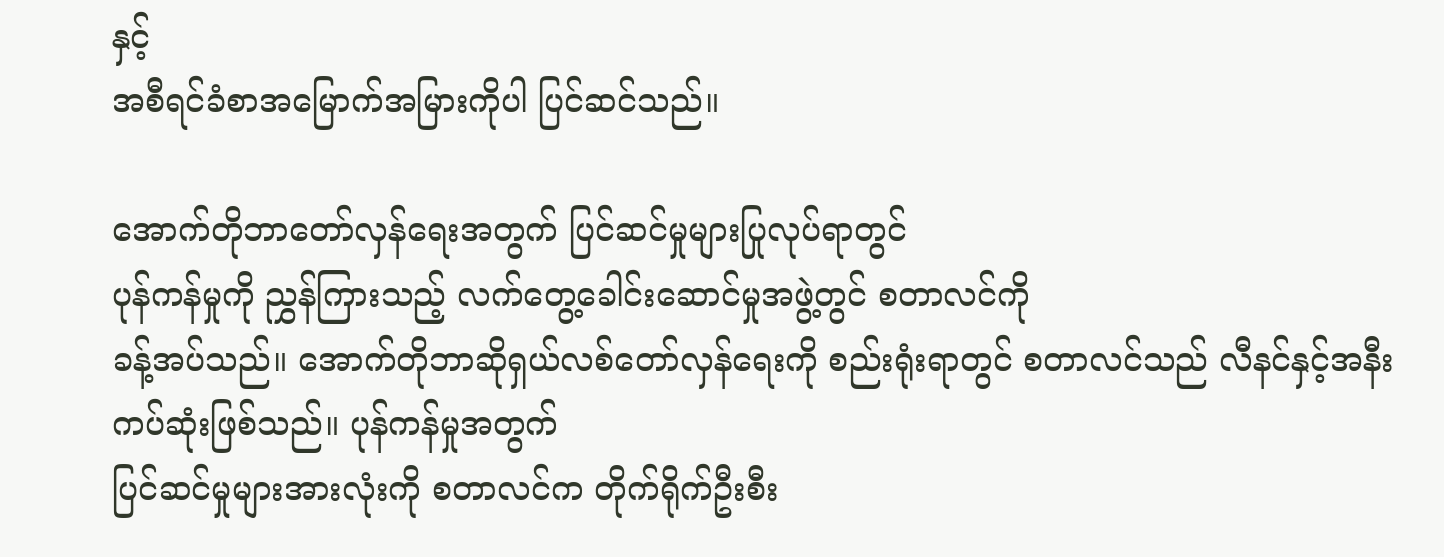နှင့်
အစီရင်ခံစာအမြောက်အမြားကိုပါ ပြင်ဆင်သည်။

အောက်တိုဘာတော်လှန်ရေးအတွက် ပြင်ဆင်မှုများပြုလုပ်ရာတွင်
ပုန်ကန်မှုကို ညွှန်ကြားသည့် လက်တွေ့ခေါင်းဆောင်မှုအဖွဲ့တွင် စတာလင်ကို
ခန့်အပ်သည်။ အောက်တိုဘာဆိုရှယ်လစ်တော်လှန်ရေးကို စည်းရုံးရာတွင် စတာလင်သည် လီနင်နှင့်အနီးကပ်ဆုံးဖြစ်သည်။ ပုန်ကန်မှုအတွက်
ပြင်ဆင်မှုများအားလုံးကို စတာလင်က တိုက်ရိုက်ဦးစီး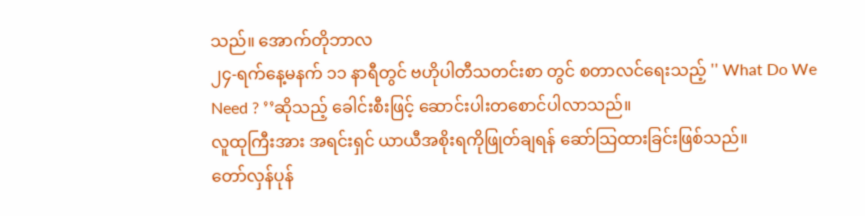သည်။ အောက်တိုဘာလ
၂၄-ရက်နေ့မနက် ၁၁ နာရီတွင် ဗဟိုပါတီသတင်းစာ တွင် စတာလင်ရေးသည့် '' What Do We Need ? ’’ဆိုသည့် ခေါင်းစီးဖြင့် ဆောင်းပါးတစောင်ပါလာသည်။
လူထုကြီးအား အရင်းရှင် ယာယီအစိုးရကိုဖြုတ်ချရန် ဆော်သြထားခြင်းဖြစ်သည်။
တော်လှန်ပုန်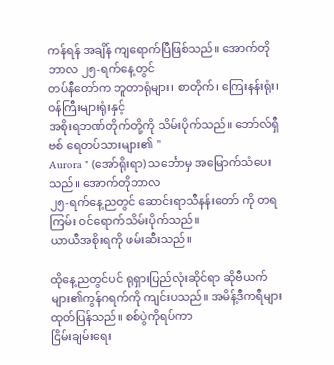ကန်ရန် အချိန် ကျရောက်ပြီဖြစ်သည်။ အောက်တိုဘာလ ၂၅-ရက်နေ့တွင်
တပ်နီတော်က ဘူတာရုံများ၊ စာတိုက်၊ ကြေးနန်းရုံး၊ ဝန်ကြီးများရုံးနှင့်
အစိုးရဘဏ်တိုက်တို့ကို သိမ်းပိုက်သည်။ ဘော်လ်ရှီဗစ် ရေတပ်သားများ၏ ''
Aurora " (အော်ရိုးရာ) သင်္ဘောမှ အမြောက်သံပေးသည်။ အောက်တိုဘာလ
၂၅-ရက်နေ့ညတွင် ဆောင်းရာသီနန်းတော် ကို တရကြမ်း ဝင်ရောက်သိမ်းပိုက်သည်။
ယာယီအစိုးရကို ဖမ်းဆီးသည်။

ထိုနေ့ညတွင်ပင် ရုရှားပြည်လုံးဆိုင်ရာ ဆိုဗီယက်များ၏ကွန်ဂရက်ကို ကျင်းပသည်။ အမိန့်ဒီကရီများ ထုတ်ပြန်သည်။ စစ်ပွဲကိုရပ်ကာ
ငြိမ်းချမ်းရေး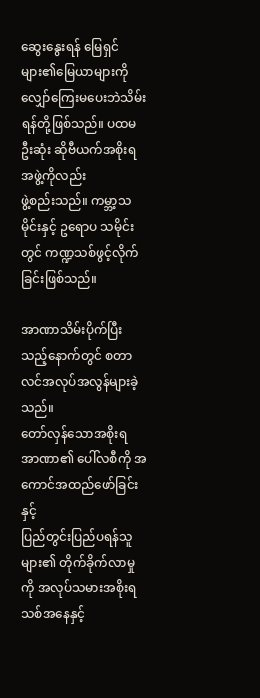ဆွေးနွေးရန် မြေရှင်များ၏မြေယာများကို လျှော်ကြေးမပေးဘဲသိမ်းရန်တို့ဖြစ်သည်။ ပထမဦးဆုံး ဆိုဗီယက်အစိုးရအဖွဲ့ကိုလည်း
ဖွဲ့စည်းသည်။ ကမ္ဘာ့သမိုင်းနှင့် ဥရောပ သမိုင်းတွင် ကဏ္ဍသစ်ဖွင့်လိုက်ခြင်းဖြစ်သည်။

အာဏာသိမ်းပိုက်ပြီးသည့်နောက်တွင် စတာလင်အလုပ်အလွန်များခဲ့သည်။
တော်လှန်သောအစိုးရ အာဏာ၏ ပေါ်လစီကို အကောင်အထည်ဖော်ခြင်းနှင့်
ပြည်တွင်းပြည်ပရန်သူများ၏ တိုက်ခိုက်လာမှုကို အလုပ်သမားအစိုးရသစ်အနေနှင့်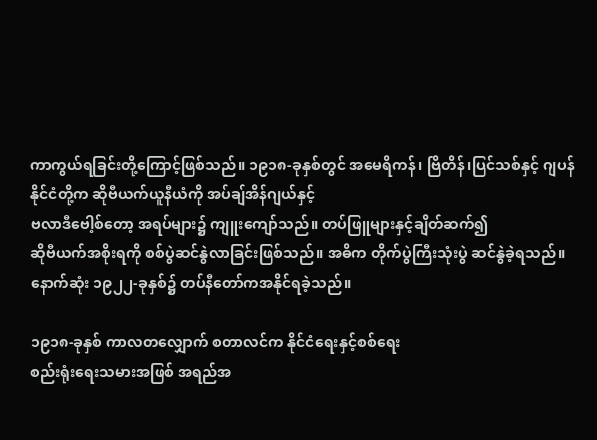ကာကွယ်ရခြင်းတို့ကြောင့်ဖြစ်သည်။ ၁၉၁၈-ခုနှစ်တွင် အမေရိကန်၊ ဗြိတိန်၊ပြင်သစ်နှင့် ဂျပန်နိုင်ငံတို့က ဆိုဗီယက်ယူနီယံကို အပ်ချ်အိန်ဂျယ်နှင့်
ဗလာဒီဗေါ့စ်တော့ အရပ်များ၌ ကျူးကျော်သည်။ တပ်ဖြူများနှင့်ချိတ်ဆက်၍
ဆိုဗီယက်အစိုးရကို စစ်ပွဲဆင်နွဲလာခြင်းဖြစ်သည်။ အဓိက တိုက်ပွဲကြီးသုံးပွဲ ဆင်နွဲခဲ့ရသည်။ နောက်ဆုံး ၁၉၂၂-ခုနှစ်၌ တပ်နီတော်ကအနိုင်ရခဲ့သည်။

၁၉၁၈-ခုနှစ် ကာလတလျှောက် စတာလင်က နိုင်ငံရေးနှင့်စစ်ရေး
စည်းရုံးရေးသမားအဖြစ် အရည်အ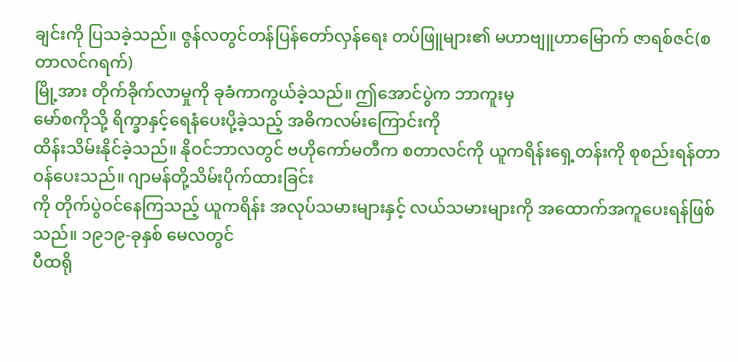ချင်းကို ပြသခဲ့သည်။ ဇွန်လတွင်တန်ပြန်တော်လှန်ရေး တပ်ဖြူများ၏ မဟာဗျူဟာမြောက် ဇာရစ်ဇင်(စတာလင်ဂရက်)
မြို့အား တိုက်ခိုက်လာမှုကို ခုခံကာကွယ်ခဲ့သည်။ ဤအောင်ပွဲက ဘာကူးမှ
မော်စကိုသို့ ရိက္ခာနှင့်ရေနံပေးပို့ခဲ့သည့် အဓိကလမ်းကြောင်းကို
ထိန်းသိမ်းနိုင်ခဲ့သည်။ နိုဝင်ဘာလတွင် ဗဟိုကော်မတီက စတာလင်ကို ယူကရိန်းရှေ့တန်းကို စုစည်းရန်တာဝန်ပေးသည်။ ဂျာမန်တို့သိမ်းပိုက်ထားခြင်း
ကို တိုက်ပွဲဝင်နေကြသည့် ယူကရိန်း အလုပ်သမားများနှင့် လယ်သမားများကို အထောက်အကူပေးရန်ဖြစ် သည်။ ၁၉၁၉-ခုနှစ် မေလတွင်
ပီထရို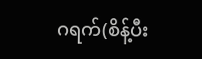ဂရက်(စိန့်ပီး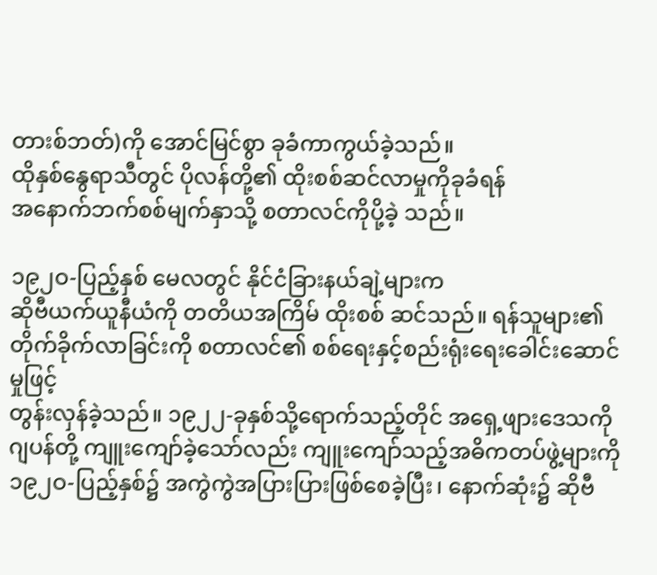တားစ်ဘတ်)ကို အောင်မြင်စွာ ခုခံကာကွယ်ခဲ့သည်။
ထိုနှစ်နွေရာသီတွင် ပိုလန်တို့၏ ထိုးစစ်ဆင်လာမှုကိုခုခံရန်
အနောက်ဘက်စစ်မျက်နှာသို့ စတာလင်ကိုပို့ခဲ့ သည်။

၁၉၂ဝ-ပြည့်နှစ် မေလတွင် နိုင်ငံခြားနယ်ချဲ့များက
ဆိုဗီယက်ယူနီယံကို တတိယအကြိမ် ထိုးစစ် ဆင်သည်။ ရန်သူများ၏ တိုက်ခိုက်လာခြင်းကို စတာလင်၏ စစ်ရေးနှင့်စည်းရုံးရေးခေါင်းဆောင်မှုဖြင့်
တွန်းလှန်ခဲ့သည်။ ၁၉၂၂-ခုနှစ်သို့ရောက်သည့်တိုင် အရှေ့ဖျားဒေသကို ဂျပန်တို့ ကျူးကျော်ခဲ့သော်လည်း ကျူးကျော်သည့်အဓိကတပ်ဖွဲ့များကို
၁၉၂ဝ-ပြည့်နှစ်၌ အကွဲကွဲအပြားပြားဖြစ်စေခဲ့ပြီး၊ နောက်ဆုံး၌ ဆိုဗီ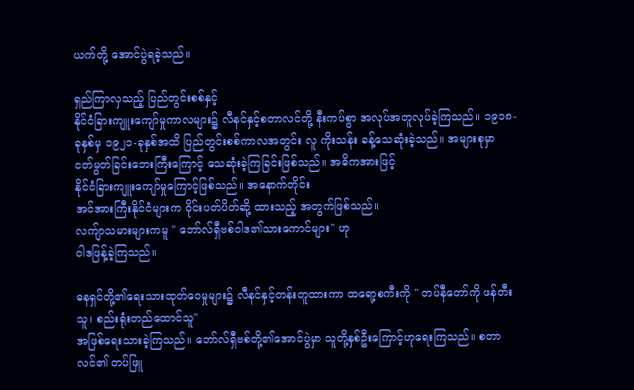ယက်တို့ အောင်ပွဲရခဲ့သည်။

ရှည်ကြာလှသည့် ပြည်တွင်းစစ်နှင့်
နိုင်ငံခြားကျူးကျော်မှုကာလများ၌ လီနင်နှင့်စတာလင်တို့ နီးကပ်စွာ အလုပ်အတူလုပ်ခဲ့ကြသည်။ ၁၉၁၈-ခုနှစ်မှ ၁၉၂၁-ခုနှစ်အထိ ပြည်တွင်းစစ်ကာလအတွင်း လူ ကိုးသန်း ခန့်သေဆုံးခဲ့သည်။ အများစုမှာ
ငတ်မွတ်ခြင်းဘေးကြီးကြောင့် သေဆုံးခဲ့ကြခြင်းဖြစ်သည်။ အဓိကအားဖြင့်
နိုင်ငံခြားကျူးကျော်မှုကြောင့်ဖြစ်သည်။ အနောက်တိုင်း
အင်အားကြီးနိုင်ငံများက ဝိုင်းပတ်ပိတ်ဆို့ ထားသည့် အတွက်ဖြစ်သည်။
လကျ်ာသမားများကမူ '' ဘော်လ်ရှီဗစ်ဝါဒ၏သားကောင်များ'' ဟု
ဝါဒဖြန့်ခဲ့ကြသည်။

ဓနရှင်တို့၏ရေးသားထုတ်ဝေမှုများ၌ လီနင်နှင့်တန်းတူထားကာ ထရော့စကီးကို '' တပ်နီတော်ကို ဖန်တီးသူ၊ စည်းရုံးတည်ထောင်သူ''
အဖြစ်ရေးသားခဲ့ကြသည်။ ဘော်လ်ရှီဗစ်တို့၏အောင်ပွဲမှာ သူတို့နှစ်ဦးကြောင့်ဟုရေးကြသည်။ စတာလင်၏ တပ်ဖြူ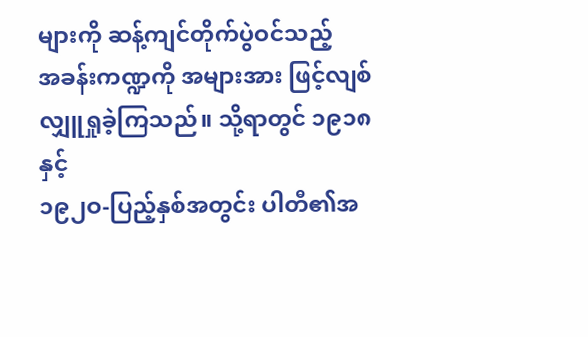များကို ဆန့်ကျင်တိုက်ပွဲဝင်သည့်
အခန်းကဏ္ဍကို အများအား ဖြင့်လျစ်လျှူရှုခဲ့ကြသည်။ သို့ရာတွင် ၁၉၁၈ နှင့်
၁၉၂ဝ-ပြည့်နှစ်အတွင်း ပါတီ၏အ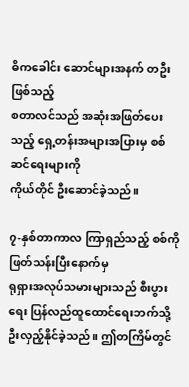ဓိကခေါင်း ဆောင်များအနက် တဦးဖြစ်သည့်
စတာလင်သည် အဆုံးအဖြတ်ပေးသည့် ရှေ့တန်းအများအပြားမှ စစ်ဆင်ရေးများကို
ကိုယ်တိုင် ဦးဆောင်ခဲ့သည်။

၇-နှစ်တာကာလ ကြာရှည်သည့် စစ်ကိုဖြတ်သန်းပြီးနောက်မှ
ရုရှားအလုပ်သမားများသည် စီးပွားရေး ပြန်လည်ထူထောင်ရေးဘက်သို့
ဦးလှည့်နိုင်ခဲ့သည်။ ဤတကြိမ်တွင်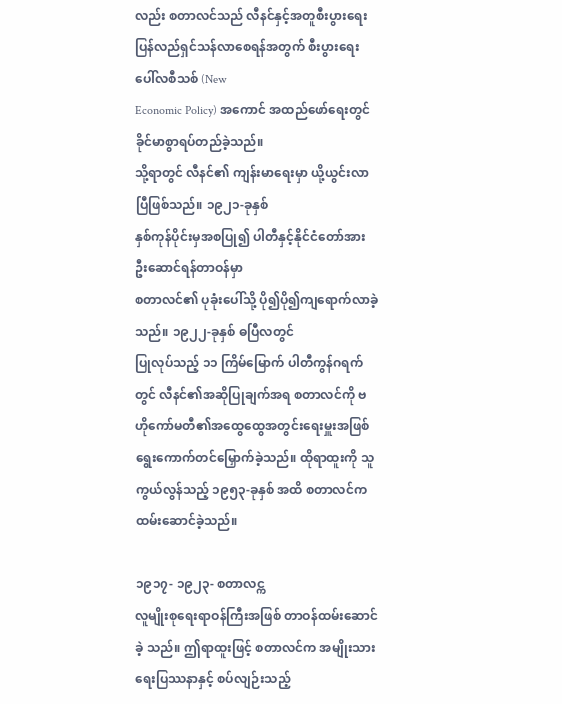လည်း စတာလင်သည် လီနင်နှင့်အတူစီးပွားရေးပြန်လည်ရှင်သန်လာစေရန်အတွက် စီးပွားရေးပေါ်လစီသစ် (New
Economic Policy) အကောင် အထည်ဖော်ရေးတွင် ခိုင်မာစွာရပ်တည်ခဲ့သည်။
သို့ရာတွင် လီနင်၏ ကျန်းမာရေးမှာ ယို့ယွင်းလာပြီဖြစ်သည်။ ၁၉၂၁-ခုနှစ်
နှစ်ကုန်ပိုင်းမှအစပြု၍ ပါတီနှင့်နိုင်ငံတော်အား ဦးဆောင်ရန်တာဝန်မှာ
စတာလင်၏ ပုခုံးပေါ်သို့ ပို၍ပို၍ကျရောက်လာခဲ့သည်။ ၁၉၂၂-ခုနှစ် ဓပြီလတွင်
ပြုလုပ်သည့် ၁၁ ကြိမ်မြောက် ပါတီကွန်ဂရက်တွင် လီနင်၏အဆိုပြုချက်အရ စတာလင်ကို ဗဟိုကော်မတီ၏အထွေထွေအတွင်းရေးမှူးအဖြစ် ရွေးကောက်တင်မြှောက်ခဲ့သည်။ ထိုရာထူးကို သူကွယ်လွန်သည့် ၁၉၅၃-ခုနှစ် အထိ စတာလင်က
ထမ်းဆောင်ခဲ့သည်။

၁၉၁၇- ၁၉၂၃- စတာလင္က
လူမျိုးစုရေးရာဝန်ကြီးအဖြစ် တာဝန်ထမ်းဆောင်ခဲ့ သည်။ ဤရာထူးဖြင့် စတာလင်က အမျိုးသားရေးပြဿနာနှင့် စပ်လျဉ်းသည့်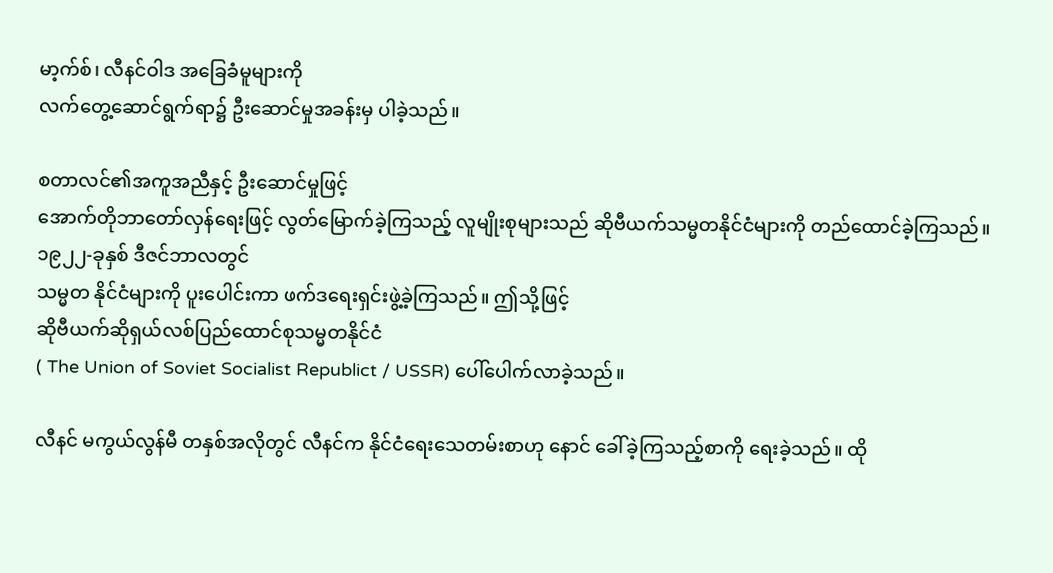မာ့က်စ်၊ လီနင်ဝါဒ အခြေခံမူများကို
လက်တွေ့ဆောင်ရွက်ရာ၌ ဦးဆောင်မှုအခန်းမှ ပါခဲ့သည်။

စတာလင်၏အကူအညီနှင့် ဦးဆောင်မှုဖြင့်
အောက်တိုဘာတော်လှန်ရေးဖြင့် လွတ်မြောက်ခဲ့ကြသည့် လူမျိုးစုများသည် ဆိုဗီယက်သမ္မတနိုင်ငံများကို တည်ထောင်ခဲ့ကြသည်။ ၁၉၂၂-ခုနှစ် ဒီဇင်ဘာလတွင်
သမ္မတ နိုင်ငံများကို ပူးပေါင်းကာ ဖက်ဒရေးရှင်းဖွဲ့ခဲ့ကြသည်။ ဤသို့ဖြင့်
ဆိုဗီယက်ဆိုရှယ်လစ်ပြည်ထောင်စုသမ္မတနိုင်ငံ
( The Union of Soviet Socialist Republict / USSR) ပေါ်ပေါက်လာခဲ့သည်။

လီနင် မကွယ်လွန်မီ တနှစ်အလိုတွင် လီနင်က နိုင်ငံရေးသေတမ်းစာဟု နောင် ခေါ်ခဲ့ကြသည့်စာကို ရေးခဲ့သည်။ ထို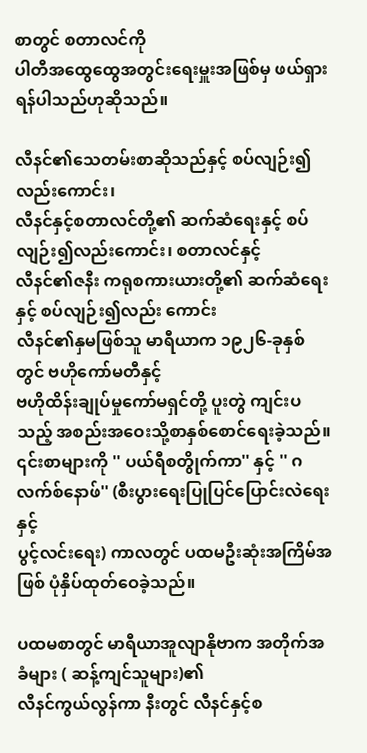စာတွင် စတာလင်ကို
ပါတီအထွေထွေအတွင်းရေးမှူးအဖြစ်မှ ဖယ်ရှားရန်ပါသည်ဟုဆိုသည်။

လီနင်၏သေတမ်းစာဆိုသည်နှင့် စပ်လျဉ်း၍လည်းကောင်း၊
လီနင်နှင့်စတာလင်တို့၏ ဆက်ဆံရေးနှင့် စပ်လျဉ်း၍လည်းကောင်း၊ စတာလင်နှင့်
လီနင်၏ဇနီး ကရုစကားယားတို့၏ ဆက်ဆံရေးနှင့် စပ်လျဉ်း၍လည်း ကောင်း
လီနင်၏နှမဖြစ်သူ မာရီယာက ၁၉၂၆-ခုနှစ်တွင် ဗဟိုကော်မတီနှင့်
ဗဟိုထိန်းချုပ်မှုကော်မရှင်တို့ ပူးတွဲ ကျင်းပသည့် အစည်းအဝေးသို့စာနှစ်စောင်ရေးခဲ့သည်။ ၎င်းစာများကို '' ပယ်ရီစတွိုက်ကာ'' နှင့် '' ဂလက်စ်နောဖ်'' (စီးပွားရေးပြုပြင်ပြောင်းလဲရေးနှင့်
ပွင့်လင်းရေး) ကာလတွင် ပထမဦးဆုံးအကြိမ်အဖြစ် ပုံနှိပ်ထုတ်ဝေခဲ့သည်။

ပထမစာတွင် မာရီယာအူလျာနိုဗာက အတိုက်အခံများ ( ဆန့်ကျင်သူများ)၏
လီနင်ကွယ်လွန်ကာ နီးတွင် လီနင်နှင့်စ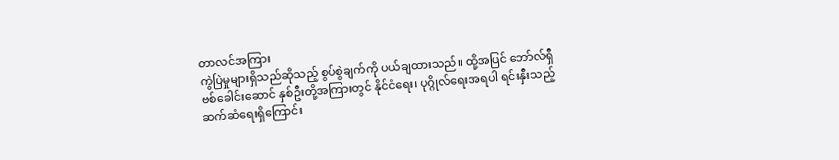တာလင်အကြား
ကွဲပြဲမှုများရှိသည်ဆိုသည့် စွပ်စွဲချက်ကို ပယ်ချထားသည်။ ထို့အပြင် ဘော်လ်ရှီဗစ်ခေါင်းဆောင် နှစ်ဦးတို့အကြားတွင် နိုင်ငံရေး၊ ပုဂ္ဂိုလ်ရေးအရပါ ရင်းနှီးသည့် ဆက်ဆံရေးရှိကြောင်း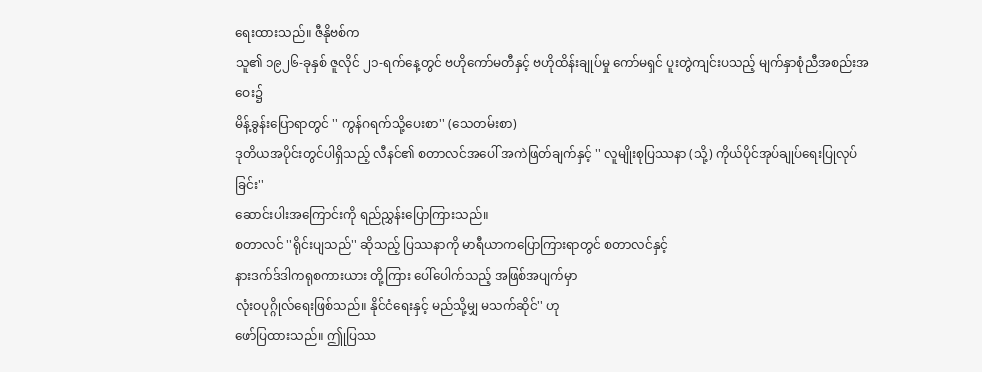ရေးထားသည်။ ဇီနိုဗစ်က
သူ၏ ၁၉၂၆-ခုနှစ် ဇူလိုင် ၂၁-ရက်နေ့တွင် ဗဟိုကော်မတီနှင့် ဗဟိုထိန်းချုပ်မှု ကော်မရှင် ပူးတွဲကျင်းပသည့် မျက်နှာစုံညီအစည်းအဝေး၌
မိန့်ခွန်းပြောရာတွင် '' ကွန်ဂရက်သို့ပေးစာ'' (သေတမ်းစာ)
ဒုတိယအပိုင်းတွင်ပါရှိသည့် လီနင်၏ စတာလင်အပေါ် အကဲဖြတ်ချက်နှင့် '' လူမျိုးစုပြဿနာ (သို့) ကိုယ်ပိုင်အုပ်ချုပ်ရေးပြုလုပ်ခြင်း''
ဆောင်းပါးအကြောင်းကို ရည်ညွှန်းပြောကြားသည်။
စတာလင် ''ရိုင်းပျသည်'' ဆိုသည့် ပြဿနာကို မာရီယာကပြောကြားရာတွင် စတာလင်နှင့်
နားဒက်ဒ်ဒါကရုစကားယား တို့ကြား ပေါ်ပေါက်သည့် အဖြစ်အပျက်မှာ
လုံးဝပုဂ္ဂိုလ်ရေးဖြစ်သည်။ နိုင်ငံရေးနှင့် မည်သို့မျှ မသက်ဆိုင်'' ဟု
ဖော်ပြထားသည်။ ဤုပြဿ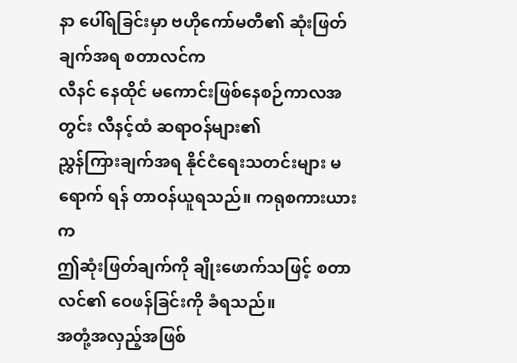နာ ပေါ်ရခြင်းမှာ ဗဟိုကော်မတီ၏ ဆုံးဖြတ်ချက်အရ စတာလင်က
လီနင် နေထိုင် မကောင်းဖြစ်နေစဉ်ကာလအတွင်း လီနင့်ထံ ဆရာဝန်များ၏
ညွှန်ကြားချက်အရ နိုင်ငံရေးသတင်းများ မရောက် ရန် တာဝန်ယူရသည်။ ကရုစကားယားက
ဤဆုံးဖြတ်ချက်ကို ချိုးဖောက်သဖြင့် စတာလင်၏ ဝေဖန်ခြင်းကို ခံရသည်။
အတုံ့အလှည့်အဖြစ်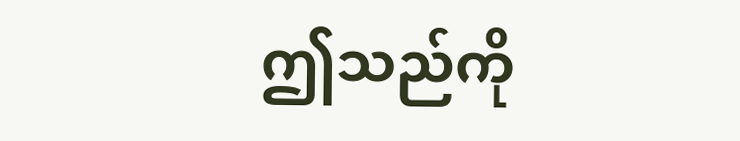ဤသည်ကို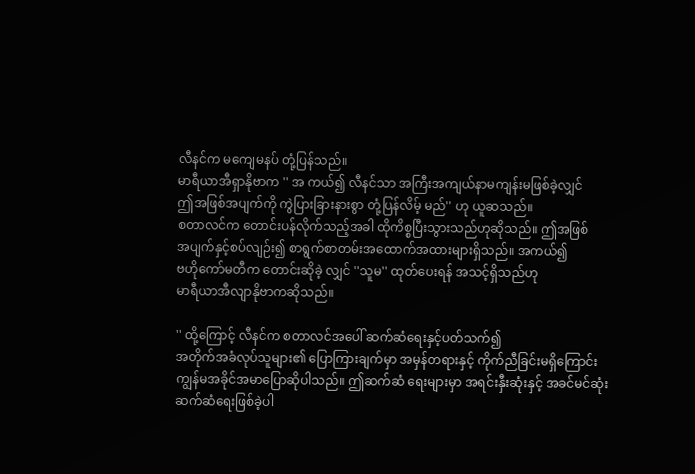လီနင်က မကျေမနပ် တုံ့ပြန်သည်။
မာရီယာအီရှာနိုဗာက '' အ ကယ်၍ လီနင်သာ အကြီးအကျယ်နာမကျန်းမဖြစ်ခဲ့လျှင်
ဤအဖြစ်အပျက်ကို ကွဲပြားခြားနားစွာ တုံ့ပြန်လိမ့် မည်'' ဟု ယူဆသည်။
စတာလင်က တောင်းပန်လိုက်သည့်အခါ ထိုကိစ္စပြီးသွားသည်ဟုဆိုသည်။ ဤအဖြစ်
အပျက်နှင့်စပ်လျဉ်း၍ စာရွက်စာတမ်းအထောက်အထားများရှိသည်။ အကယ်၍
ဗဟိုကော်မတီက တောင်းဆိုခဲ့ လျှင် ''သူမ'' ထုတ်ပေးရန် အသင့်ရှိသည်ဟု
မာရီယာအီလျာနိုဗာကဆိုသည်။

'' ထို့ကြောင့် လီနင်က စတာလင်အပေါ် ဆက်ဆံရေးနှင့်ပတ်သက်၍
အတိုက်အခံလုပ်သူများ၏ ပြောကြားချက်မှာ အမှန်တရားနှင့် ကိုက်ညီခြင်းမရှိကြောင်း ကျွန်မအခိုင်အမာပြောဆိုပါသည်။ ဤဆက်ဆံ ရေးများမှာ အရင်းနှီးဆုံးနှင့် အခင်မင်ဆုံး ဆက်ဆံရေးဖြစ်ခဲ့ပါ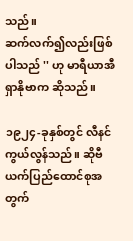သည်။
ဆက်လက်၍လည်းဖြစ်ပါသည် '' ဟု မာရီယာအီရှာနိုဗာက ဆိုသည်။

၁၉၂၄-ခုနှစ်တွင် လီနင်ကွယ်လွန်သည်။ ဆိုဗီယက်ပြည်ထောင်စုအတွက်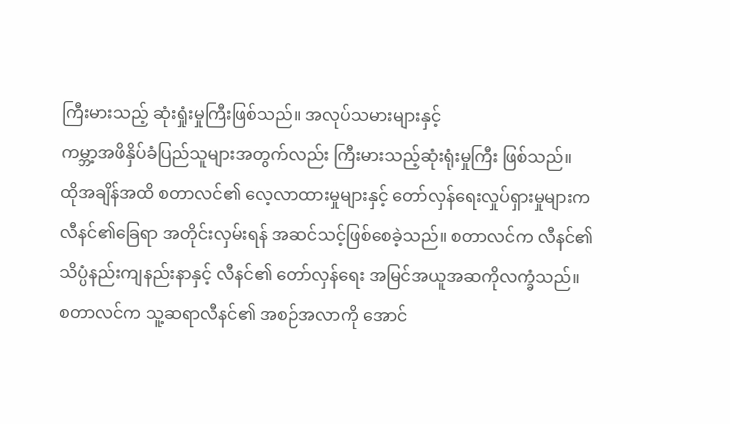ကြီးမားသည့် ဆုံးရှုံးမှုကြီးဖြစ်သည်။ အလုပ်သမားများနှင့်
ကမ္ဘာ့အဖိနှိပ်ခံပြည်သူများအတွက်လည်း ကြီးမားသည့်ဆုံးရုံးမှုကြီး ဖြစ်သည်။
ထိုအချိန်အထိ စတာလင်၏ လေ့လာထားမှုများနှင့် တော်လှန်ရေးလှုပ်ရှားမှုများက
လီနင်၏ခြေရာ အတိုင်းလှမ်းရန် အဆင်သင့်ဖြစ်စေခဲ့သည်။ စတာလင်က လီနင်၏
သိပ္ပံနည်းကျနည်းနာနှင့် လီနင်၏ တော်လှန်ရေး အမြင်အယူအဆကိုလက္ခံသည်။
စတာလင်က သူ့ဆရာလီနင်၏ အစဉ်အလာကို အောင်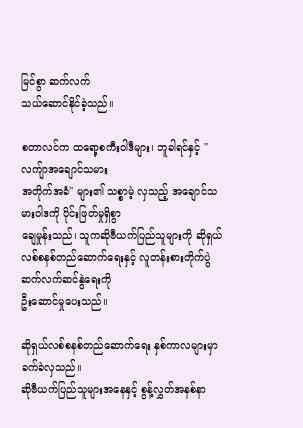မြင်စွာ ဆက်လက်
သယ်ဆောင်နိုင်ခဲ့သည်။

စတာလင်က ထရော့စကီးဝါဒီများ၊ ဘူခါရင်နှင့် '' လကျ်ာအချောင်သမား
အတိုက်အခံ'' များ၏ သစ္စာမဲ့ လှသည့် အချောင်သမားဝါဒကို ပိုင်းဖြတ်မှုရှိစွာ
ချေမှုန်းသည်၊ သူကဆိုဗီယက်ပြည်သူများကို ဆိုရှယ်လစ်စနစ်တည်ဆောက်ရေးနှင့် လူတန်းစားတိုက်ပွဲ ဆက်လက်ဆင်နွဲရေးကို
ဦးဆောင်မှုပေးသည်။

ဆိုရှယ်လစ်စနစ်တည်ဆောက်ရေး နှစ်ကာလများမှာ ခက်ခဲလှသည်။
ဆိုဗီယက်ပြည်သူများအနေနှင့် စွန့်လွှတ်အနစ်နာ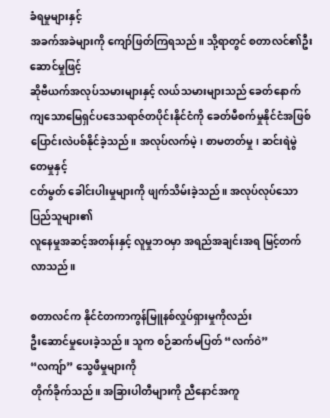ခံရမှုများနှင့်
အခက်အခဲများကို ကျော်ဖြတ်ကြရသည်။ သို့ရာတွင် စတာလင်၏ဦးဆောင်မှုဖြင့်
ဆိုဗီယက်အလုပ်သမားများနှင့် လယ်သမားများသည် ခေတ်နောက်ကျသောမြေရှင်ပဒေသရာဇ်တပိုင်းနိုင်ငံကို ခေတ်မီစက်မှုနိုင်ငံအဖြစ်
ပြောင်းလဲပစ်နိုင်ခဲ့သည်။ အလုပ်လက်မဲ့၊ စာမတတ်မှု၊ ဆင်းရဲမွဲတေမှုနှင့်
ငတ်မွတ် ခေါင်းပါးမှုများကို ဖျက်သိမ်းခဲ့သည်။ အလုပ်လုပ်သော ပြည်သူများ၏
လူနေမှုအဆင့်အတန်းနှင့် လူမှုဘဝမှာ အရည်အချင်းအရ မြင့်တက်လာသည်။

စတာလင်က နိုင်ငံတကာကွန်မြူနစ်လှုပ်ရှားမှုကိုလည်း
ဦးဆောင်မှုပေးခဲ့သည်။ သူက စဉ်ဆက်မပြတ် “လက်ဝဲ” “လကျ်ာ” သွေဖီမှုများကို
တိုက်ခိုက်သည်။ အခြားပါတီများကို ညီနောင်အကူ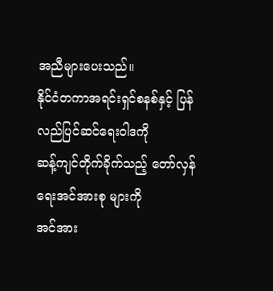အညီများပေးသည်။
နိုင်ငံတကာအရင်းရှင်စနစ်နှင့် ပြန်လည်ပြင်ဆင်ရေးဝါဒကို
ဆန့်ကျင်တိုက်ခိုက်သည့် တော်လှန်ရေးအင်အားစု များကို
အင်အား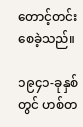တောင့်တင်းစေခဲ့သည်။

၁၉၄၁-ခုနှစ်တွင် ဟစ်တ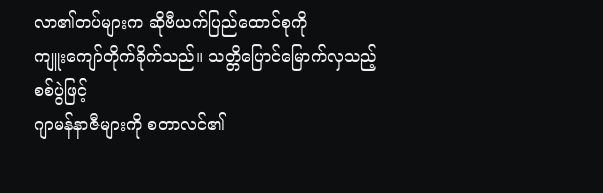လာ၏တပ်များက ဆိုဗီယက်ပြည်ထောင်စုကို
ကျူးကျော်တိုက်ခိုက်သည်။ သတ္တိပြောင်မြောက်လှသည့် စစ်ပွဲဖြင့်
ဂျာမန်နာဇီများကို စတာလင်၏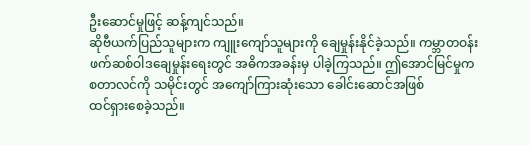ဦးဆောင်မှုဖြင့် ဆန့်ကျင်သည်။
ဆိုဗီယက်ပြည်သူများက ကျူးကျော်သူများကို ချေမှုန်းနိုင်ခဲ့သည်။ ကမ္ဘာတဝန်း
ဖက်ဆစ်ဝါဒချေမှုန်းရေးတွင် အဓိကအခန်းမှ ပါခဲ့ကြသည်။ ဤအောင်မြင်မှုက
စတာလင်ကို သမိုင်းတွင် အကျော်ကြားဆုံးသော ခေါင်းဆောင်အဖြစ်
ထင်ရှားစေခဲ့သည်။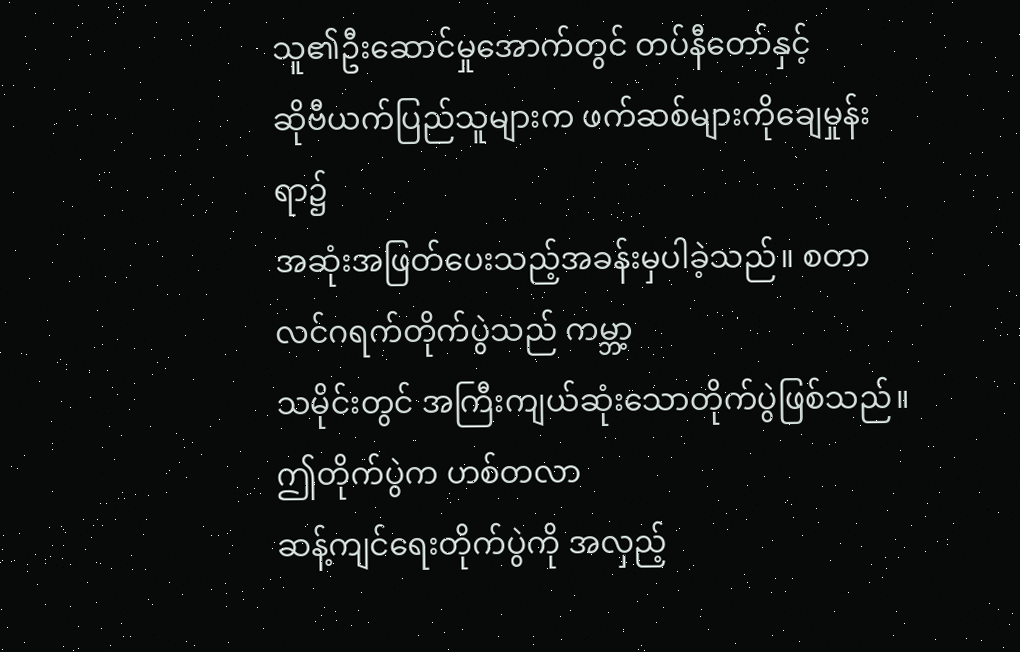သူ၏ဦးဆောင်မှုအောက်တွင် တပ်နီတော်နှင့်
ဆိုဗီယက်ပြည်သူများက ဖက်ဆစ်များကိုချေမှုန်းရာ၌
အဆုံးအဖြတ်ပေးသည့်အခန်းမှပါခဲ့သည်။ စတာလင်ဂရက်တိုက်ပွဲသည် ကမ္ဘာ့
သမိုင်းတွင် အကြီးကျယ်ဆုံးသောတိုက်ပွဲဖြစ်သည်။ ဤတိုက်ပွဲက ဟစ်တလာ
ဆန့်ကျင်ရေးတိုက်ပွဲကို အလှည့်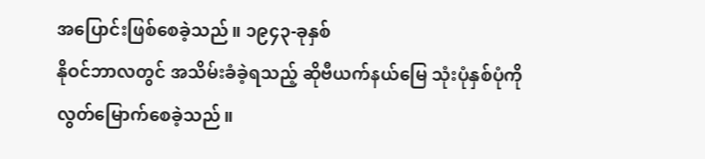အပြောင်းဖြစ်စေခဲ့သည်။ ၁၉၄၃-ခုနှစ်
နိုဝင်ဘာလတွင် အသိမ်းခံခဲ့ရသည့် ဆိုဗီယက်နယ်မြေ သုံးပုံနှစ်ပုံကို
လွတ်မြောက်စေခဲ့သည်။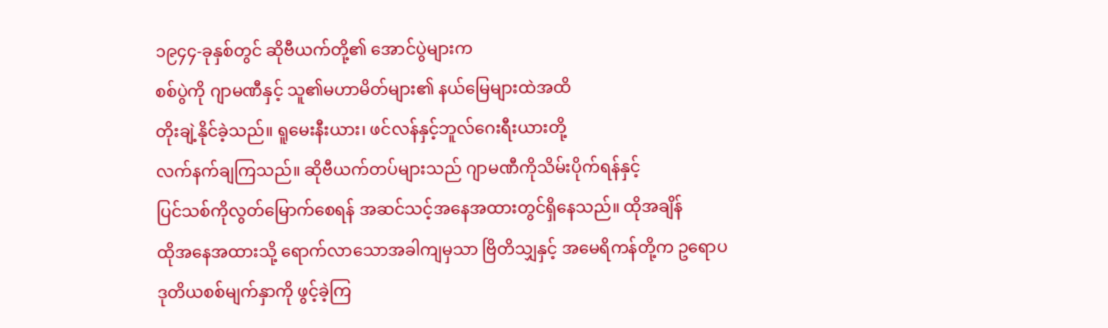၁၉၄၄-ခုနှစ်တွင် ဆိုဗီယက်တို့၏ အောင်ပွဲများက
စစ်ပွဲကို ဂျာမဏီနှင့် သူ၏မဟာမိတ်များ၏ နယ်မြေများထဲအထိ
တိုးချဲ့နိုင်ခဲ့သည်။ ရူမေးနီးယား၊ ဖင်လန်နှင့်ဘူလ်ဂေးရီးယားတို့
လက်နက်ချကြသည်။ ဆိုဗီယက်တပ်များသည် ဂျာမဏီကိုသိမ်းပိုက်ရန်နှင့်
ပြင်သစ်ကိုလွတ်မြောက်စေရန် အဆင်သင့်အနေအထားတွင်ရှိနေသည်။ ထိုအချိန်
ထိုအနေအထားသို့ ရောက်လာသောအခါကျမှသာ ဗြိတိသျှနှင့် အမေရိကန်တို့က ဥရောပ
ဒုတိယစစ်မျက်နှာကို ဖွင့်ခဲ့ကြ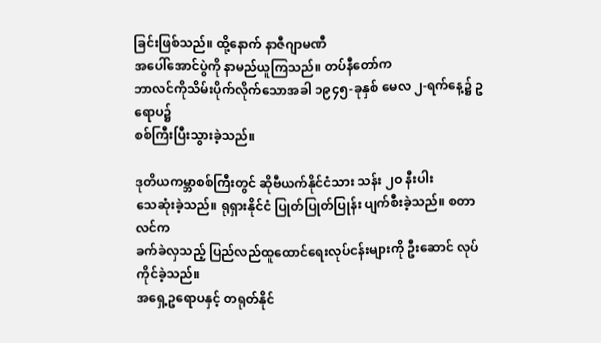ခြင်းဖြစ်သည်။ ထို့နောက် နာဇီဂျာမဏီ
အပေါ်အောင်ပွဲကို နာမည်ယူကြသည်။ တပ်နီတော်က
ဘာလင်ကိုသိမ်းပိုက်လိုက်သောအခါ ၁၉၄၅-ခုနှစ် မေလ ၂-ရက်နေ့၌ ဥရောပ၌
စစ်ကြီးပြီးသွားခဲ့သည်။

ဒုတိယကမ္ဘာစစ်ကြီးတွင် ဆိုဗီယက်နိုင်ငံသား သန်း ၂ဝ နီးပါး
သေဆုံးခဲ့သည်။ ရုရှားနိုင်ငံ ပြုတ်ပြုတ်ပြုန်း ပျက်စီးခဲ့သည်။ စတာလင်က
ခက်ခဲလှသည့် ပြည်လည်ထူထောင်ရေးလုပ်ငန်းများကို ဦးဆောင် လုပ်ကိုင်ခဲ့သည်။
အရှေ့ဥရောပနှင့် တရုတ်နိုင်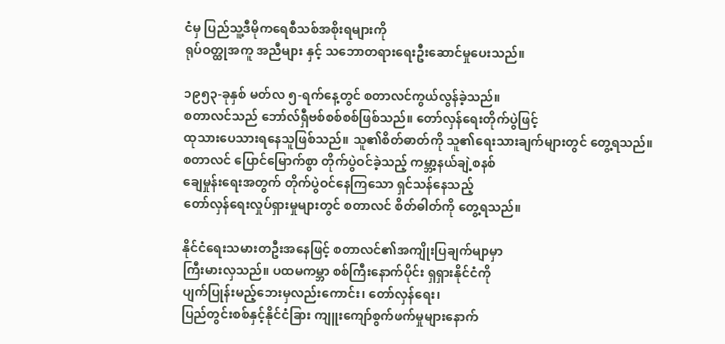ငံမှ ပြည်သူ့ဒီမိုကရေစီသစ်အစိုးရများကို
ရုပ်ဝတ္ထုအကူ အညီများ နှင့် သဘောတရားရေးဦးဆောင်မှုပေးသည်။

၁၉၅၃-ခုနှစ် မတ်လ ၅-ရက်နေ့တွင် စတာလင်ကွယ်လွန်ခဲ့သည်။
စတာလင်သည် ဘော်လ်ရှီဗစ်စစ်စစ်ဖြစ်သည်။ တော်လှန်ရေးတိုက်ပွဲဖြင့်
ထုသားပေသားရနေသူဖြစ်သည်။ သူ၏စိတ်ဓာတ်ကို သူ၏ရေးသားချက်များတွင် တွေ့ရသည်။
စတာလင် ပြောင်မြောက်စွာ တိုက်ပွဲဝင်ခဲ့သည့် ကမ္ဘာ့နယ်ချဲ့စနစ်
ချေမှုန်းရေးအတွက် တိုက်ပွဲဝင်နေကြသော ရှင်သန်နေသည့်
တော်လှန်ရေးလှုပ်ရှားမှုများတွင် စတာလင် စိတ်ဓါတ်ကို တွေ့ရသည်။

နိုင်ငံရေးသမားတဦးအနေဖြင့် စတာလင်၏အကျိုးပြချက်မျာမှာ
ကြီးမားလှသည်။ ပထမကမ္ဘာ စစ်ကြီးနောက်ပိုင်း ရှရှားနိုင်ငံကို
ပျက်ပြုန်းမည့်ဘေးမှလည်းကောင်း၊ တော်လှန်ရေး၊
ပြည်တွင်းစစ်နှင့်နိုင်ငံခြား ကျူးကျော်စွက်ဖက်မှုများနောက်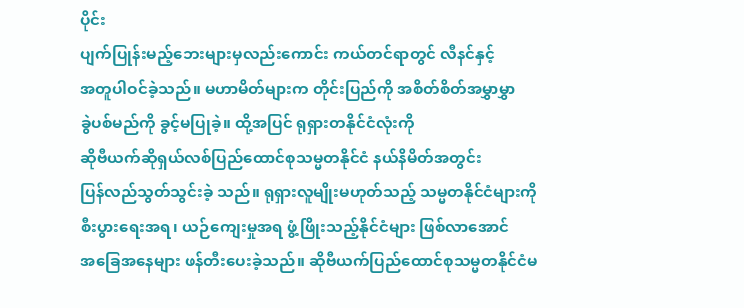ပိုင်း
ပျက်ပြုန်းမည့်ဘေးများမှလည်းကောင်း ကယ်တင်ရာတွင် လီနင်နှင့်
အတူပါဝင်ခဲ့သည်။ မဟာမိတ်များက တိုင်းပြည်ကို အစိတ်စိတ်အမွှာမွှာ
ခွဲပစ်မည်ကို ခွင့်မပြုခဲ့။ ထို့အပြင် ရုရှားတနိုင်ငံလုံးကို
ဆိုဗီယက်ဆိုရှယ်လစ်ပြည်ထောင်စုသမ္မတနိုင်ငံ နယ်နိမိတ်အတွင်း
ပြန်လည်သွတ်သွင်းခဲ့ သည်။ ရုရှားလူမျိုးမဟုတ်သည့် သမ္မတနိုင်ငံများကို
စီးပွားရေးအရ၊ ယဉ်ကျေးမှုအရ ဖွံ့ဖြိုးသည့်နိုင်ငံများ ဖြစ်လာအောင်
အခြေအနေများ ဖန်တီးပေးခဲ့သည်။ ဆိုဗီယက်ပြည်ထောင်စုသမ္မတနိုင်ငံမ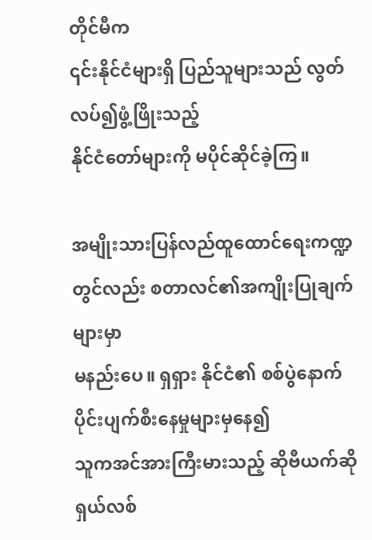တိုင်မီက
၎င်းနိုင်ငံများရှိ ပြည်သူများသည် လွတ်လပ်၍ဖွံ့ဖြိုးသည့်
နိုင်ငံတော်များကို မပိုင်ဆိုင်ခဲ့ကြ။

အမျိုးသားပြန်လည်ထူထောင်ရေးကဏ္ဍတွင်လည်း စတာလင်၏အကျိုးပြုချက်များမှာ
မနည်းပေ။ ရှရှား နိုင်ငံ၏ စစ်ပွဲနောက်ပိုင်းပျက်စီးနေမှုများမှနေ၍
သူကအင်အားကြီးမားသည့် ဆိုဗီယက်ဆိုရှယ်လစ်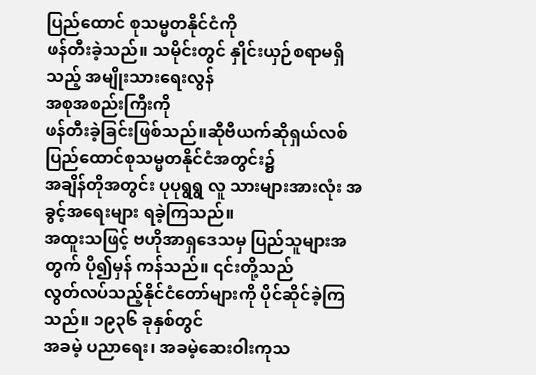ပြည်ထောင် စုသမ္မတနိုင်ငံကို
ဖန်တီးခဲ့သည်။ သမိုင်းတွင် နှိုင်းယှဉ်စရာမရှိသည့် အမျိုးသားရေးလွန်
အစုအစည်းကြီးကို
ဖန်တီးခဲ့ခြင်းဖြစ်သည်။ဆီုဗီယက်ဆိုရှယ်လစ်ပြည်ထောင်စုသမ္မတနိုင်ငံအတွင်း၌
အချိန်တိုအတွင်း ပုပုရွရွ လူ သားများအားလုံး အခွင့်အရေးများ ရခဲ့ကြသည်။
အထူးသဖြင့် ဗဟိုအာရှဒေသမှ ပြည်သူများအတွက် ပို၍မှန် ကန်သည်။ ၎င်းတို့သည်
လွတ်လပ်သည့်နိုင်ငံတော်များကို ပိုင်ဆိုင်ခဲ့ကြသည်။ ၁၉၃၆ ခုနှစ်တွင်
အခမဲ့ ပညာရေး၊ အခမဲ့ဆေးဝါးကုသ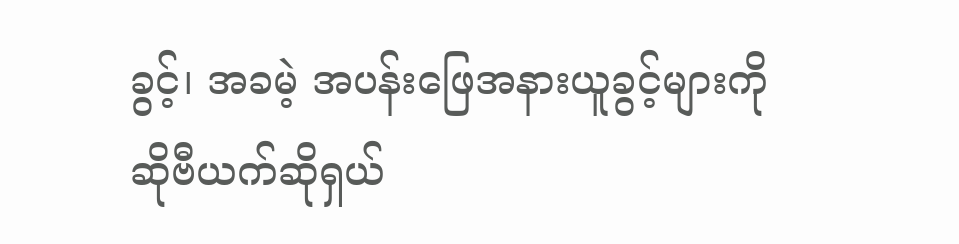ခွင့်၊ အခမဲ့ အပန်းဖြေအနားယူခွင့်များကို
ဆိုဗီယက်ဆိုရှယ်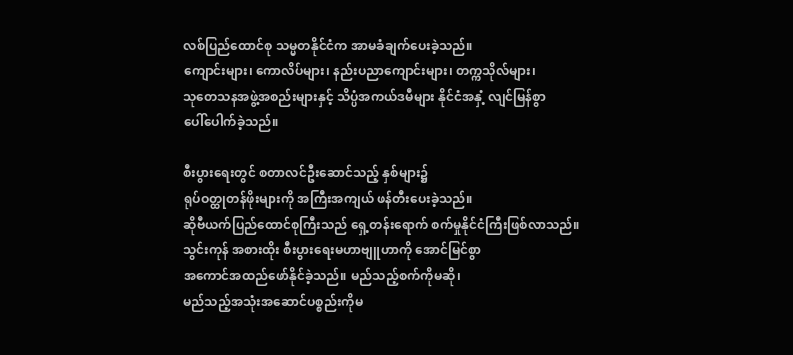လစ်ပြည်ထောင်စု သမ္မတနိုင်ငံက အာမခံချက်ပေးခဲ့သည်။
ကျောင်းများ၊ ကောလိပ်များ၊ နည်းပညာကျောင်းများ၊ တက္ကသိုလ်များ၊
သုတေသနအဖွဲ့အစည်းများနှင့် သိပ္ပံအကယ်ဒမီများ နိုင်ငံအနှံ့ လျင်မြန်စွာ
ပေါ်ပေါက်ခဲ့သည်။

စီးပွားရေးတွင် စတာလင်ဦးဆောင်သည့် နှစ်များ၌
ရုပ်ဝတ္ထုတန်ဖိုးများကို အကြီးအကျယ် ဖန်တီးပေးခဲ့သည်။
ဆိုဗီယက်ပြည်ထောင်စုကြီးသည် ရှေ့တန်းရောက် စက်မှုနိုင်ငံကြီးဖြစ်လာသည်။
သွင်းကုန် အစားထိုး စီးပွားရေးမဟာဗျူဟာကို အောင်မြင်စွာ
အကောင်အထည်ဖော်နိုင်ခဲ့သည်။ မည်သည့်စက်ကိုမဆို၊
မည်သည့်အသုံးအဆောင်ပစ္စည်းကိုမ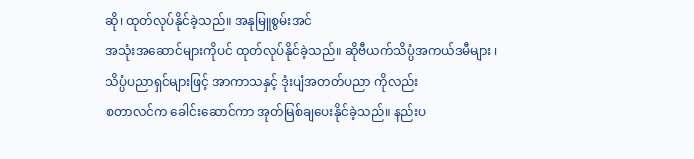ဆို၊ ထုတ်လုပ်နိုင်ခဲ့သည်။ အနုမြူစွမ်းအင်
အသုံးအဆောင်များကိုပင် ထုတ်လုပ်နိုင်ခဲ့သည်။ ဆိုဗီယက်သိပ္ပံအကယ်ဒမီများ ၊
သိပ္ပံပညာရှင်များဖြင့် အာကာသနှင့် ဒုံးပျံအတတ်ပညာ ကိုလည်း
စတာလင်က ခေါင်းဆောင်ကာ အုတ်မြစ်ချပေးနိုင်ခဲ့သည်။ နည်းပ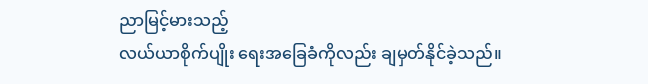ညာမြင့်မားသည့်
လယ်ယာစိုက်ပျိုး ရေးအခြေခံကိုလည်း ချမှတ်နိုင်ခဲ့သည်။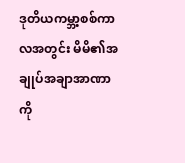ဒုတိယကမ္ဘာ့စစ်ကာလအတွင်း မိမိ၏အချုပ်အချာအာဏာကို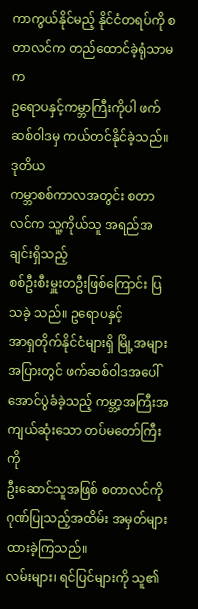ကာကွယ်နိုင်မည့် နိုင်ငံတရပ်ကို စတာလင်က တည်ထောင်ခဲ့ရုံသာမက
ဥရောပနှင့်ကမ္ဘာကြီးကိုပါ ဖက်ဆစ်ဝါဒမှ ကယ်တင်နိုင်ခဲ့သည်။ ဒုတိယ
ကမ္ဘာစစ်ကာလအတွင်း စတာလင်က သူ့ကိုယ်သူ အရည်အချင်းရှိသည့်
စစ်ဦးစီးမှူးတဦးဖြစ်ကြောင်း ပြသခဲ့ သည်။ ဥရောပနှင့်
အာရှတိုက်နိုင်ငံများရှိ မြို့အများအပြားတွင် ဖက်ဆစ်ဝါဒအပေါ်
အောင်ပွဲခံခဲ့သည့် ကမ္ဘာ့အကြီးအကျယ်ဆုံးသော တပ်မတော်ကြီးကို
ဦးဆောင်သူအဖြစ် စတာလင်ကို ဂုဏ်ပြုသည့်အထိမ်း အမှတ်များ ထားခဲ့ကြသည်။
လမ်းများ၊ ရင်ပြင်များကို သူ၏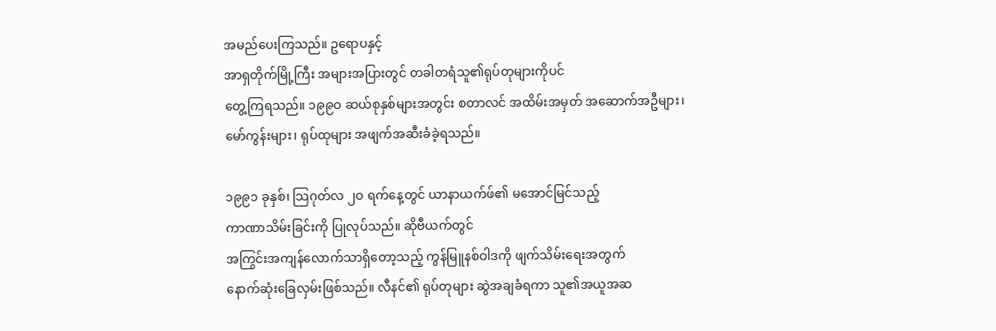အမည်ပေးကြသည်။ ဥရောပနှင့်
အာရှတိုက်မြို့ကြီး အများအပြားတွင် တခါတရံသူ၏ရုပ်တုများကိုပင်
တွေ့ကြရသည်။ ၁၉၉ဝ ဆယ်စုနှစ်များအတွင်း စတာလင် အထိမ်းအမှတ် အဆောက်အဦများ၊
မော်ကွန်းများ၊ ရုပ်ထုများ အဖျက်အဆီးခံခဲ့ရသည်။

၁၉၉၁ ခုနှစ်၊ သြဂုတ်လ ၂ဝ ရက်နေ့တွင် ယာနာယက်ဖ်၏ မအောင်မြင်သည့်
ကာဏာသိမ်းခြင်းကို ပြုလုပ်သည်။ ဆိုဗီယက်တွင်
အကြွင်းအကျန်လောက်သာရှိတော့သည့် ကွန်မြူနစ်ဝါဒကို ဖျက်သိမ်းရေးအတွက်
နောက်ဆုံးခြေလှမ်းဖြစ်သည်။ လီနင်၏ ရုပ်တုများ ဆွဲအချခံရကာ သူ၏အယူအဆ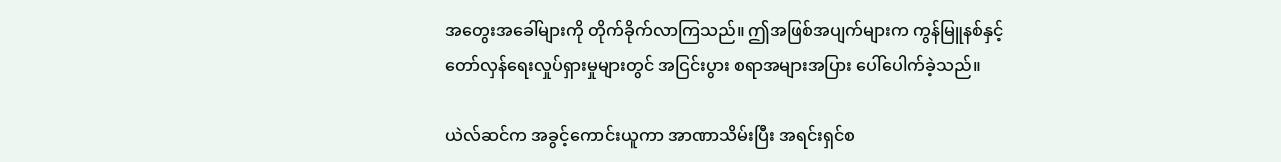အတွေးအခေါ်များကို တိုက်ခိုက်လာကြသည်။ ဤအဖြစ်အပျက်များက ကွန်မြူနစ်နှင့်
တော်လှန်ရေးလှုပ်ရှားမှုများတွင် အငြင်းပွား စရာအများအပြား ပေါ်ပေါက်ခဲ့သည်။

ယဲလ်ဆင်က အခွင့်ကောင်းယူကာ အာဏာသိမ်းပြီး အရင်းရှင်စ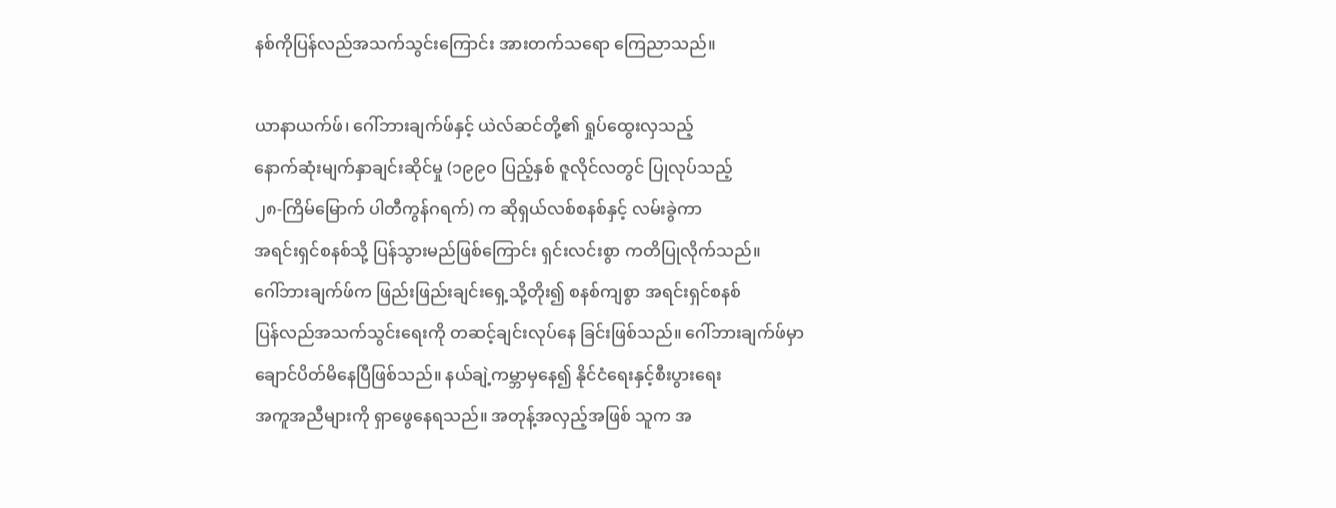နစ်ကိုပြန်လည်အသက်သွင်းကြောင်း အားတက်သရော ကြေညာသည်။

ယာနာယက်ဖ်၊ ဂေါ်ဘားချက်ဖ်နှင့် ယဲလ်ဆင်တို့၏ ရှုပ်ထွေးလှသည့်
နောက်ဆုံးမျက်နှာချင်းဆိုင်မှု (၁၉၉ဝ ပြည့်နှစ် ဇူလိုင်လတွင် ပြုလုပ်သည့်
၂၈-ကြိမ်မြောက် ပါတီကွန်ဂရက်) က ဆိုရှယ်လစ်စနစ်နှင့် လမ်းခွဲကာ
အရင်းရှင်စနစ်သို့ ပြန်သွားမည်ဖြစ်ကြောင်း ရှင်းလင်းစွာ ကတိပြုလိုက်သည်။
ဂေါ်ဘားချက်ဖ်က ဖြည်းဖြည်းချင်းရှေ့သို့တိုး၍ စနစ်ကျစွာ အရင်းရှင်စနစ်
ပြန်လည်အသက်သွင်းရေးကို တဆင့်ချင်းလုပ်နေ ခြင်းဖြစ်သည်။ ဂေါ်ဘားချက်ဖ်မှာ
ချောင်ပိတ်မိနေပြီဖြစ်သည်။ နယ်ချဲ့ကမ္ဘာမှနေ၍ နိုင်ငံရေးနှင့်စီးပွားရေး
အကူအညီများကို ရှာဖွေနေရသည်။ အတုန့်အလှည့်အဖြစ် သူက အ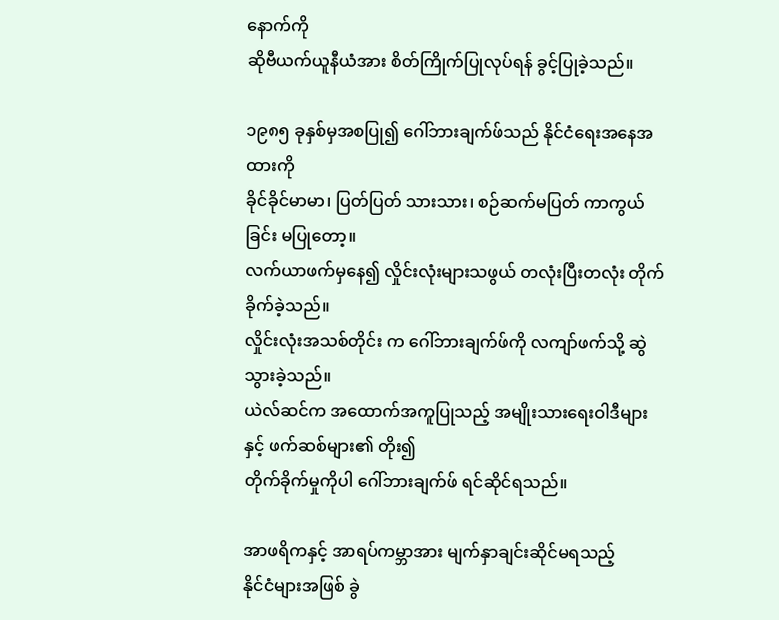နောက်ကို
ဆိုဗီယက်ယူနီယံအား စိတ်ကြိုက်ပြုလုပ်ရန် ခွင့်ပြုခဲ့သည်။

၁၉၈၅ ခုနှစ်မှအစပြု၍ ဂေါ်ဘားချက်ဖ်သည် နိုင်ငံရေးအနေအထားကို
ခိုင်ခိုင်မာမာ၊ ပြတ်ပြတ် သားသား၊ စဉ်ဆက်မပြတ် ကာကွယ်ခြင်း မပြုတော့။
လက်ယာဖက်မှနေ၍ လှိုင်းလုံးများသဖွယ် တလုံးပြီးတလုံး တိုက်ခိုက်ခဲ့သည်။
လှိုင်းလုံးအသစ်တိုင်း က ဂေါ်ဘားချက်ဖ်ကို လကျာ်ဖက်သို့ ဆွဲသွားခဲ့သည်။
ယဲလ်ဆင်က အထောက်အကူပြုသည့် အမျိုးသားရေးဝါဒီများနှင့် ဖက်ဆစ်များ၏ တိုး၍
တိုက်ခိုက်မှုကိုပါ ဂေါ်ဘားချက်ဖ် ရင်ဆိုင်ရသည်။

အာဖရိကနှင့် အာရပ်ကမ္ဘာအား မျက်နှာချင်းဆိုင်မရသည့်
နိုင်ငံများအဖြစ် ခွဲ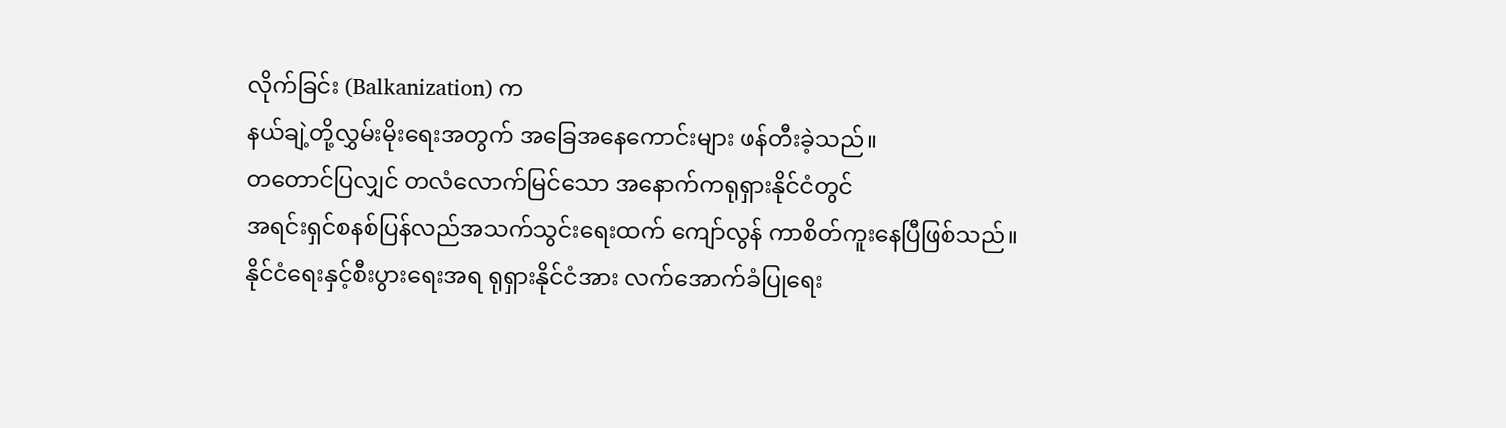လိုက်ခြင်း (Balkanization) က
နယ်ချဲ့တို့လွှမ်းမိုးရေးအတွက် အခြေအနေကောင်းများ ဖန်တီးခဲ့သည်။
တတောင်ပြလျှင် တလံလောက်မြင်သော အနောက်ကရုရှားနိုင်ငံတွင်
အရင်းရှင်စနစ်ပြန်လည်အသက်သွင်းရေးထက် ကျော်လွန် ကာစိတ်ကူးနေပြီဖြစ်သည်။
နိုင်ငံရေးနှင့်စီးပွားရေးအရ ရုရှားနိုင်ငံအား လက်အောက်ခံပြုရေး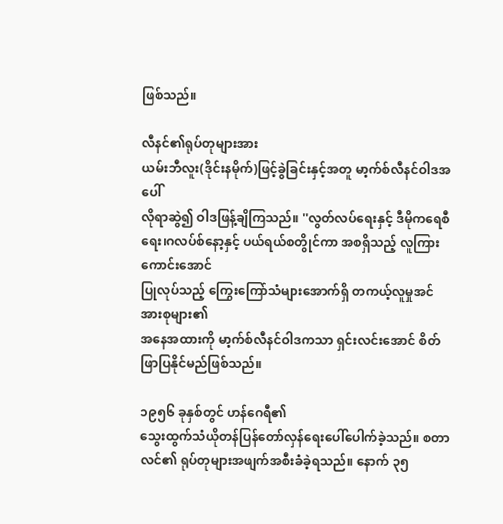ဖြစ်သည်။

လီနင်၏ရုပ်တုများအား
ယမ်းဘီလူး(ဒိုင်းနမိုက်)ဖြင့်ခွဲခြင်းနှင့်အတူ မာ့က်စ်လီနင်ဝါဒအပေါ်
လိုရာဆွဲ၍ ဝါဒဖြန့်ချိကြသည်။ ''လွတ်လပ်ရေးနှင့် ဒီမိုကရေစီရေး၊ဂလပ်စ်နော့နှင့် ပယ်ရယ်စတွိုင်ကာ အစရှိသည့် လူကြားကောင်းအောင်
ပြုလုပ်သည့် ကြွေးကြော်သံများအောက်ရှိ တကယ့်လူမှုအင်အားစုများ၏
အနေအထားကို မာ့က်စ်လီနင်ဝါဒကသာ ရှင်းလင်းအောင် စိတ်ဖြာပြနိုင်မည်ဖြစ်သည်။

၁၉၅၆ ခုနှစ်တွင် ဟန်ဂေရီ၏
သွေးထွက်သံယိုတန်ပြန်တော်လှန်ရေးပေါ်ပေါက်ခဲ့သည်။ စတာလင်၏ ရုပ်တုများအဖျက်အစီးခံခဲ့ရသည်။ နောက် ၃၅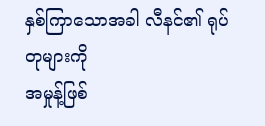နှစ်ကြာသောအခါ လီနင်၏ ရုပ်တုများကို
အမှုန့်ဖြစ်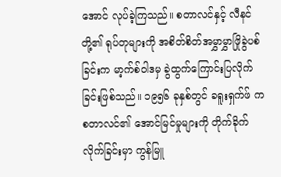အောင် လုပ်ခဲ့ကြသည်။ စတာလင်နှင့် လီနင်တို့၏ ရုပ်တုများကို အစိတ်စိတ်အမွှာမွှာဖြိုခွဲပစ်ခြင်းက မာ့က်စ်ဝါဒမှ ခွဲထွက်ကြောင်းပြလိုက်ခြင်းဖြစ်သည်။ ၁၉၅၆ ခုနှစ်တွင် ခရူးရှက်ဖ် က စတာလင်၏ အောင်မြင်မှုများကို တိုက်ခိုက်လိုက်ခြင်းမှာ ကွန်မြူ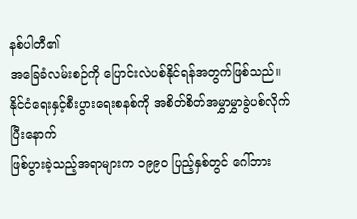နစ်ပါတီ၏
အခြေခံလမ်းစဉ်ကို ပြောင်းလဲပစ်နိုင်ရန်အတွက်ဖြစ်သည်။ နိုင်ငံရေးနှင့်စီးပွားရေးစနစ်ကို အစိတ်စိတ်အမွှာမွှာခွဲပစ်လိုက်ပြီးနောက်
ဖြစ်ပွားခဲ့သည့်အရာများက ၁၉၉ဝ ပြည့်နှစ်တွင် ဂေါ်ဘား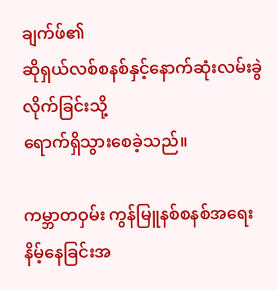ချက်ဖ်၏
ဆိုရှယ်လစ်စနစ်နှင့်နောက်ဆုံးလမ်းခွဲလိုက်ခြင်းသို့
ရောက်ရှိသွားစေခဲ့သည်။

ကမ္ဘာတဝှမ်း ကွန်မြူနစ်စနစ်အရေးနိမ့်နေခြင်းအ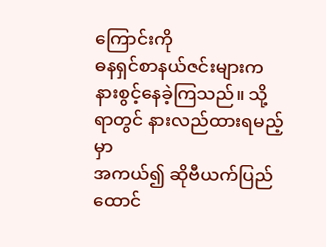ကြောင်းကို
ဓနရှင်စာနယ်ဇင်းများက နားစွင့်နေခဲ့ကြသည်။ သို့ရာတွင် နားလည်ထားရမည့်မှာ
အကယ်၍ ဆိုဗီယက်ပြည်ထောင်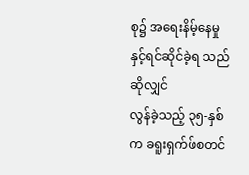စု၌ အရေးနိမ့်နေမှုနှင့်ရင်ဆိုင်ခဲ့ရ သည်ဆိုလျှင်
လွန်ခဲ့သည့် ၃၅-နှစ်က ခရူးရှက်ဖ်စတင်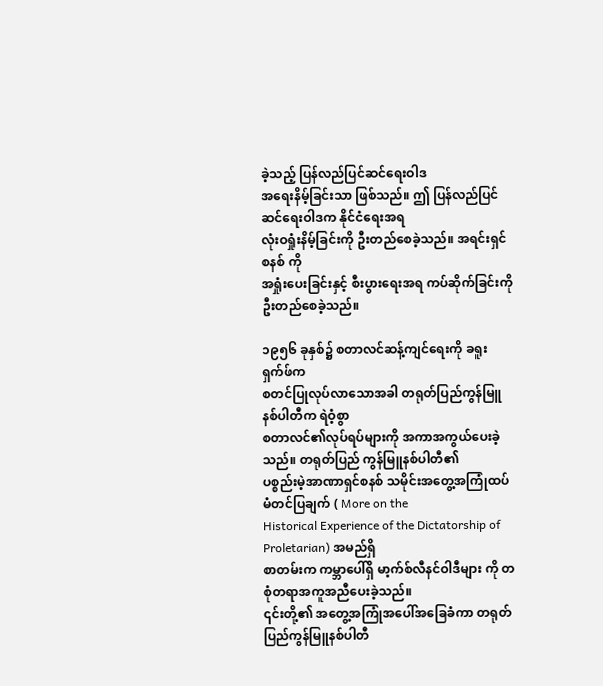ခဲ့သည့် ပြန်လည်ပြင်ဆင်ရေးဝါဒ
အရေးနိမ့်ခြင်းသာ ဖြစ်သည်။ ဤ ပြန်လည်ပြင်ဆင်ရေးဝါဒက နိုင်ငံရေးအရ
လုံးဝရှုံးနိမ့်ခြင်းကို ဦးတည်စေခဲ့သည်။ အရင်းရှင်စနစ် ကို
အရှုံးပေးခြင်းနှင့် စီးပွားရေးအရ ကပ်ဆိုက်ခြင်းကို ဦးတည်စေခဲ့သည်။

၁၉၅၆ ခုနှစ်၌ စတာလင်ဆန့်ကျင်ရေးကို ခရူးရှက်ဖ်က
စတင်ပြုလုပ်လာသောအခါ တရုတ်ပြည်ကွန်မြူနစ်ပါတီက ရဲဝံ့စွာ
စတာလင်၏လုပ်ရပ်များကို အကာအကွယ်ပေးခဲ့သည်။ တရုတ်ပြည် ကွန်မြူနစ်ပါတီ၏
ပစ္စည်းမဲ့အာဏာရှင်စနစ် သမိုင်းအတွေ့အကြုံထပ်မံတင်ပြချက် ( More on the
Historical Experience of the Dictatorship of Proletarian) အမည်ရှိ
စာတမ်းက ကမ္ဘာပေါ်ရှိ မာ့က်စ်လီနင်ဝါဒီများ ကို တစုံတရာအကူအညီပေးခဲ့သည်။
၎င်းတို့၏ အတွေ့အကြုံအပေါ်အခြေခံကာ တရုတ်ပြည်ကွန်မြူနစ်ပါတီ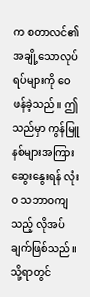က စတာလင်၏
အချို့သောလုပ်ရပ်များကို ဝေဖန်ခဲ့သည်။ ဤသည်မှာ ကွန်မြူနစ်များအကြား
ဆွေးနွေးရန် လုံးဝ သဘာဝကျသည့် လိုအပ်ချက်ဖြစ်သည်။ သို့ရာတွင်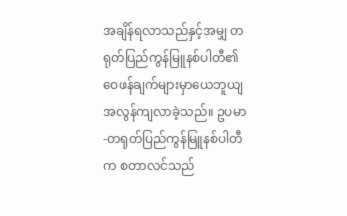အချိန်ရလာသည်နှင့်အမျှ တရုတ်ပြည်ကွန်မြူနစ်ပါတီ၏ ဝေဖန်ချက်များမှာယေဘူယျအလွန်ကျလာခဲ့သည်။ ဥပမာ-တရုတ်ပြည်ကွန်မြူနစ်ပါတီက စတာလင်သည်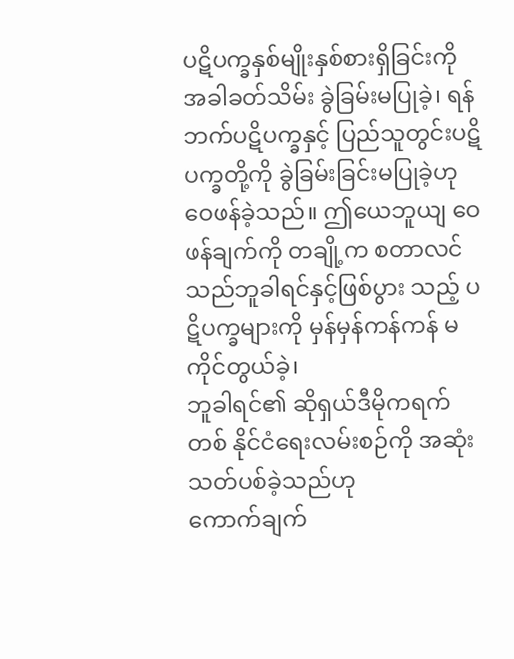ပဋိပက္ခနှစ်မျိုးနှစ်စားရှိခြင်းကို အခါခတ်သိမ်း ခွဲခြမ်းမပြုခဲ့၊ ရန်ဘက်ပဋိပက္ခနှင့် ပြည်သူတွင်းပဋိပက္ခတို့ကို ခွဲခြမ်းခြင်းမပြုခဲ့ဟု
ဝေဖန်ခဲ့သည်။ ဤယေဘူယျ ဝေဖန်ချက်ကို တချို့က စတာလင်သည်ဘူခါရင်နှင့်ဖြစ်ပွား သည့် ပဋိပက္ခများကို မှန်မှန်ကန်ကန် မကိုင်တွယ်ခဲ့၊
ဘူခါရင်၏ ဆိုရှယ်ဒီမိုကရက်တစ် နိုင်ငံရေးလမ်းစဉ်ကို အဆုံးသတ်ပစ်ခဲ့သည်ဟု
ကောက်ချက်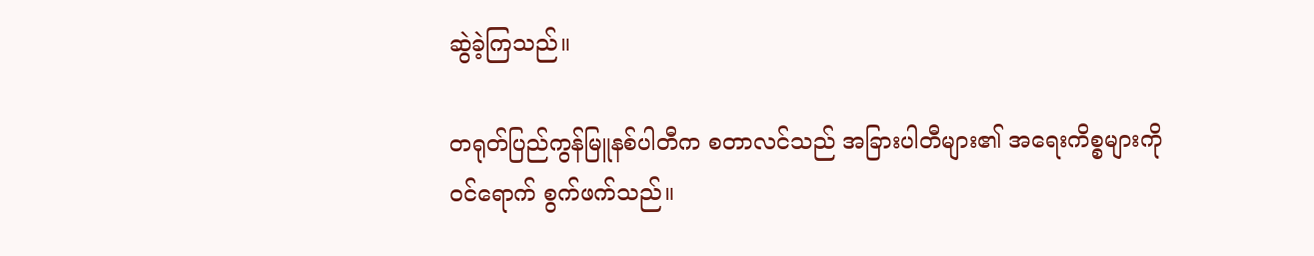ဆွဲခဲ့ကြသည်။

တရုတ်ပြည်ကွန်မြူနစ်ပါတီက စတာလင်သည် အခြားပါတီများ၏ အရေးကိစ္စများကို
ဝင်ရောက် စွက်ဖက်သည်။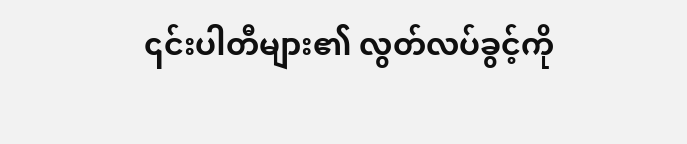၎င်းပါတီများ၏ လွတ်လပ်ခွင့်ကို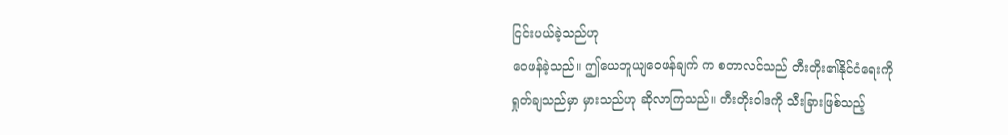ငြင်းပယ်ခဲ့သည်ဟု
ဝေဖန်ခဲ့သည်။ ဤယေဘူယျဝေဖန်ချက် က စတာလင်သည် တီးတိုး၏နိုင်ငံရေးကို
ရှုတ်ချသည်မှာ မှားသည်ဟု ဆိုလာကြသည်။ တီးတိုးဝါဒကို သီးခြားဖြစ်သည့်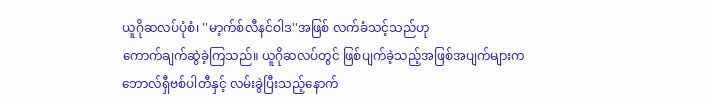ယူဂိုဆလပ်ပုံစံ၊ ''မာ့က်စ်လီနင်ဝါဒ''အဖြစ် လက်ခံသင့်သည်ဟု
ကောက်ချက်ဆွဲခဲ့ကြသည်။ ယူဂိုဆလပ်တွင် ဖြစ်ပျက်ခဲ့သည့်အဖြစ်အပျက်များက
ဘောလ်ရှီဗစ်ပါတီနှင့် လမ်းခွဲပြီးသည့်နောက်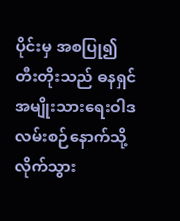ပိုင်းမှ အစပြု၍ တီးတိုးသည် ဓနရှင်အမျိုးသားရေးဝါဒလမ်းစဉ်နောက်သို့ လိုက်သွား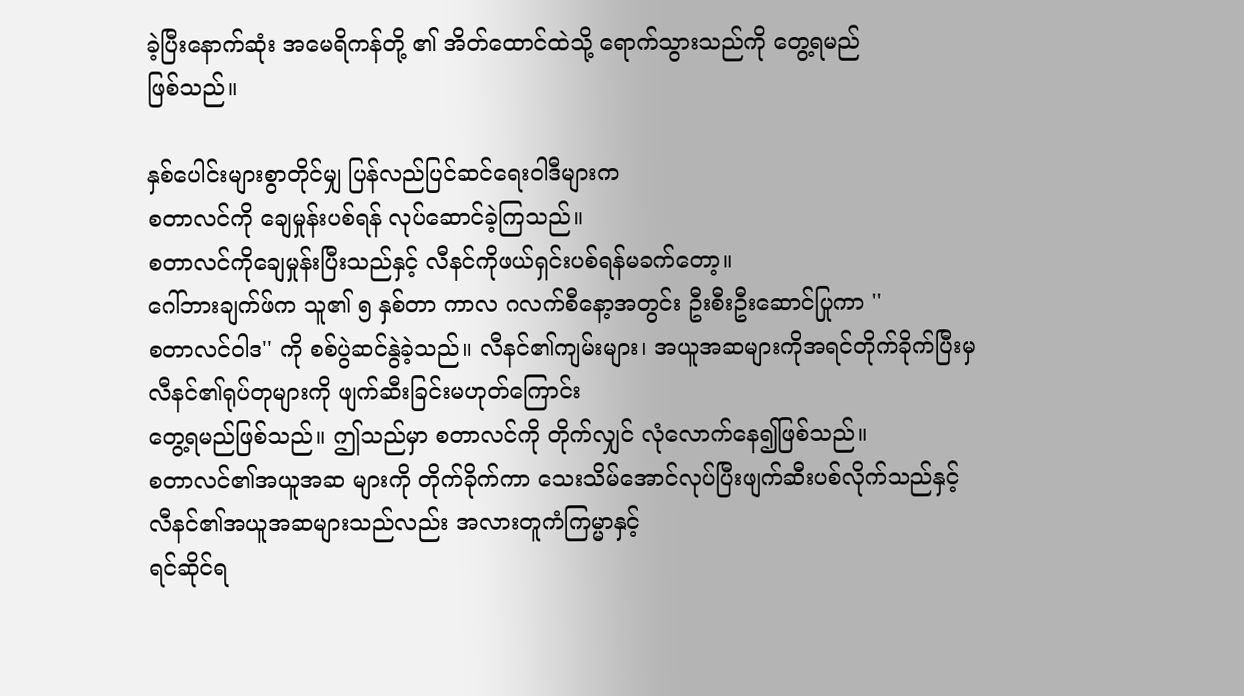ခဲ့ပြီးနောက်ဆုံး အမေရိကန်တို့ ၏ အိတ်ထောင်ထဲသို့ ရောက်သွားသည်ကို တွေ့ရမည်
ဖြစ်သည်။

နှစ်ပေါင်းများစွာတိုင်မျှ ပြန်လည်ပြင်ဆင်ရေးဝါဒီများက
စတာလင်ကို ချေမှုန်းပစ်ရန် လုပ်ဆောင်ခဲ့ကြသည်။
စတာလင်ကိုချေမှုန်းပြီးသည်နှင့် လီနင်ကိုဖယ်ရှင်းပစ်ရန်မခက်တော့။
ဂေါ်ဘားချက်ဖ်က သူ၏ ၅ နှစ်တာ ကာလ ဂလက်စီနော့အတွင်း ဦးစီးဦးဆောင်ပြုကာ ''
စတာလင်ဝါဒ'' ကို စစ်ပွဲဆင်နွဲခဲ့သည်။ လီနင်၏ကျမ်းများ၊ အယူအဆများကိုအရင်တိုက်ခိုက်ပြီးမှ လီနင်၏ရုပ်တုများကို ဖျက်ဆီးခြင်းမဟုတ်ကြောင်း
တွေ့ရမည်ဖြစ်သည်။ ဤသည်မှာ စတာလင်ကို တိုက်လျှင် လုံလောက်နေ၍ဖြစ်သည်။
စတာလင်၏အယူအဆ များကို တိုက်ခိုက်ကာ သေးသိမ်အောင်လုပ်ပြီးဖျက်ဆီးပစ်လိုက်သည်နှင့် လီနင်၏အယူအဆများသည်လည်း အလားတူကံကြမ္မာနှင့်
ရင်ဆိုင်ရ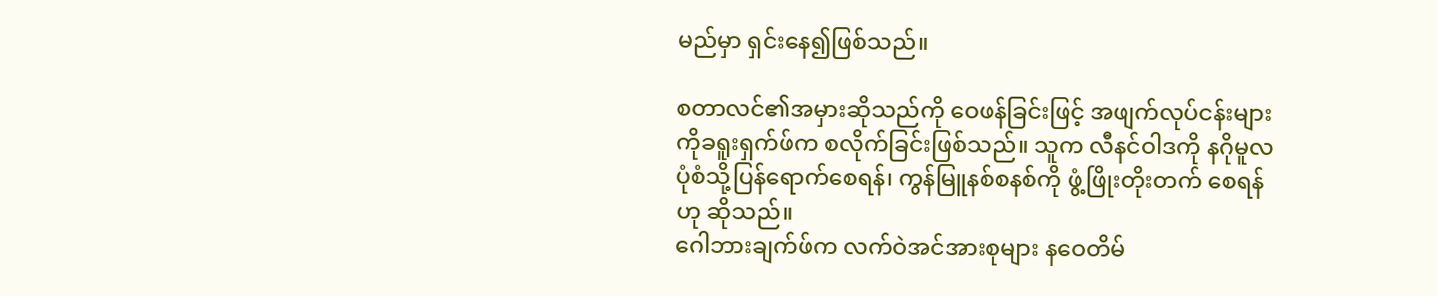မည်မှာ ရှင်းနေ၍ဖြစ်သည်။

စတာလင်၏အမှားဆိုသည်ကို ဝေဖန်ခြင်းဖြင့် အဖျက်လုပ်ငန်းများကိုခရူးရှက်ဖ်က စလိုက်ခြင်းဖြစ်သည်။ သူက လီနင်ဝါဒကို နဂိုမူလပုံစံသို့ပြန်ရောက်စေရန်၊ ကွန်မြူနစ်စနစ်ကို ဖွံ့ဖြိုးတိုးတက် စေရန်ဟု ဆိုသည်။
ဂေါဘားချက်ဖ်က လက်ဝဲအင်အားစုများ နဝေတိမ်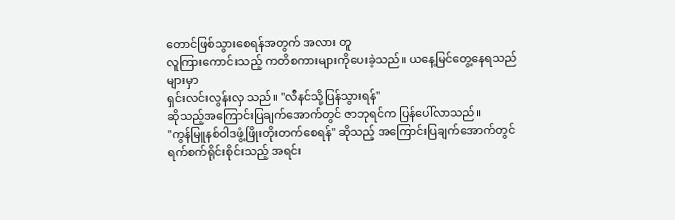တောင်ဖြစ်သွားစေရန်အတွက် အလား တူ
လူကြားကောင်းသည့် ကတိစကားများကိုပေးခဲ့သည်။ ယနေ့မြင်တွေ့နေရသည်များမှာ
ရှင်းလင်းလွန်းလှ သည်။ ''လီနင်သို့ပြန်သွားရန်''
ဆိုသည့်အကြောင်းပြချက်အောက်တွင် ဇာဘုရင်က ပြန်ပေါ်လာသည်။
''ကွန်မြူနစ်ဝါဒဖွံ့ဖြိုးတိုးတက်စေရန်'' ဆိုသည့် အကြောင်းပြချက်အောက်တွင်
ရက်စက်ရိုင်းစိုင်းသည့် အရင်း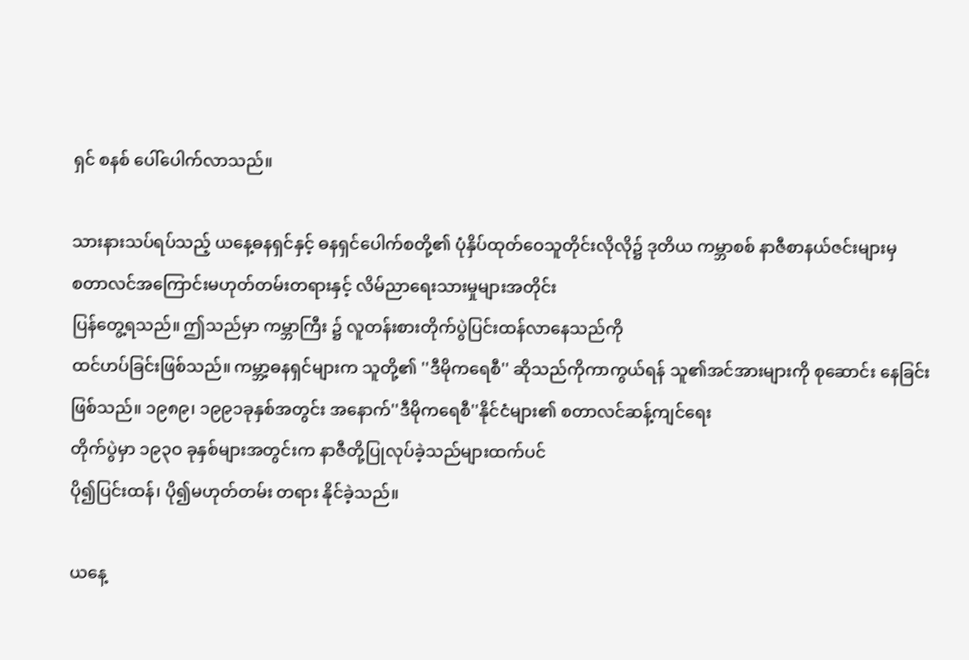ရှင် စနစ် ပေါ်ပေါက်လာသည်။

သားနားသပ်ရပ်သည့် ယနေ့ဓနရှင်နှင့် ဓနရှင်ပေါက်စတို့၏ ပုံနှိပ်ထုတ်ဝေသူတိုင်းလိုလို၌ ဒုတိယ ကမ္ဘာစစ် နာဇီစာနယ်ဇင်းများမှ
စတာလင်အကြောင်းမဟုတ်တမ်းတရားနှင့် လိမ်ညာရေးသားမှုများအတိုင်း
ပြန်တွေ့ရသည်။ ဤသည်မှာ ကမ္ဘာကြီး ၌ လူတန်းစားတိုက်ပွဲပြင်းထန်လာနေသည်ကို
ထင်ဟပ်ခြင်းဖြစ်သည်။ ကမ္ဘာ့ဓနရှင်များက သူတို့၏ ''ဒီမိုကရေစီ'' ဆိုသည်ကိုကာကွယ်ရန် သူ၏အင်အားများကို စုဆောင်း နေခြင်းဖြစ်သည်။ ၁၉၈၉၊ ၁၉၉၁ခုနှစ်အတွင်း အနောက်''ဒီမိုကရေစီ''နိုင်ငံများ၏ စတာလင်ဆန့်ကျင်ရေး
တိုက်ပွဲမှာ ၁၉၃ဝ ခုနှစ်များအတွင်းက နာဇီတို့ပြုလုပ်ခဲ့သည်များထက်ပင်
ပို၍ပြင်းထန်၊ ပို၍မဟုတ်တမ်း တရား နိုင်ခဲ့သည်။

ယနေ့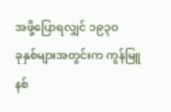အဖို့ပြောရလျှင် ၁၉၃ဝ
ခုနှစ်များအတွင်းက ကွန်မြူနစ်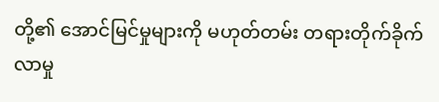တို့၏ အောင်မြင်မှုများကို မဟုတ်တမ်း တရားတိုက်ခိုက်လာမှု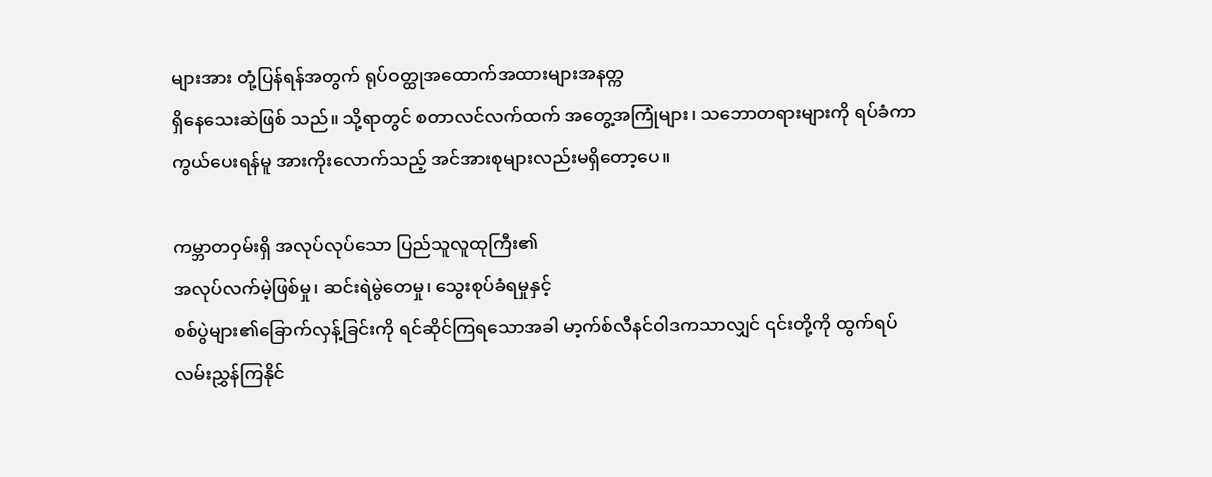များအား တုံ့ပြန်ရန်အတွက် ရုပ်ဝတ္ထုအထောက်အထားများအနတ္က
ရှိနေသေးဆဲဖြစ် သည်။ သို့ရာတွင် စတာလင်လက်ထက် အတွေ့အကြုံများ၊ သဘောတရားများကို ရပ်ခံကာကွယ်ပေးရန်မူ အားကိုးလောက်သည့် အင်အားစုများလည်းမရှိတော့ပေ။

ကမ္ဘာတဝှမ်းရှိ အလုပ်လုပ်သော ပြည်သူလူထုကြီး၏
အလုပ်လက်မဲ့ဖြစ်မှု၊ ဆင်းရဲမွဲတေမှု၊ သွေးစုပ်ခံရမှုနှင့်
စစ်ပွဲများ၏ခြောက်လှန့်ခြင်းကို ရင်ဆိုင်ကြရသောအခါ မာ့က်စ်လီနင်ဝါဒကသာလျှင် ၎င်းတို့ကို ထွက်ရပ်လမ်းညွှန်ကြနိုင်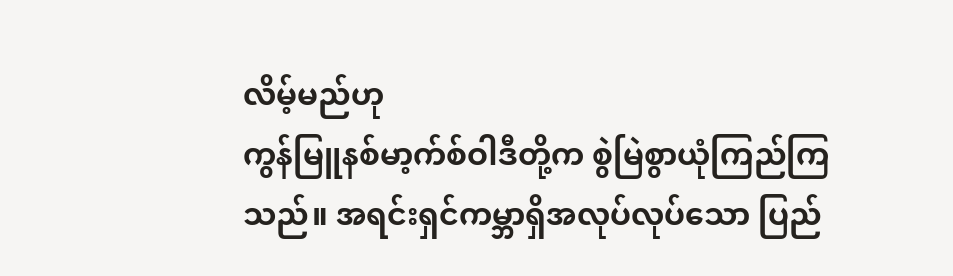လိမ့်မည်ဟု
ကွန်မြူနစ်မာ့က်စ်ဝါဒီတို့က စွဲမြဲစွာယုံကြည်ကြသည်။ အရင်းရှင်ကမ္ဘာရှိအလုပ်လုပ်သော ပြည်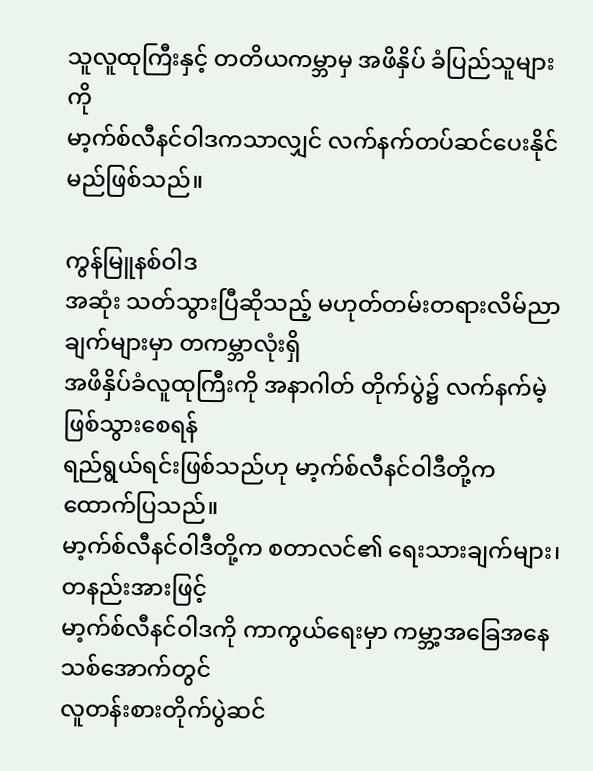သူလူထုကြီးနှင့် တတိယကမ္ဘာမှ အဖိနှိပ် ခံပြည်သူများကို
မာ့က်စ်လီနင်ဝါဒကသာလျှင် လက်နက်တပ်ဆင်ပေးနိုင်မည်ဖြစ်သည်။

ကွန်မြူနစ်ဝါဒ
အဆုံး သတ်သွားပြီဆိုသည့် မဟုတ်တမ်းတရားလိမ်ညာချက်များမှာ တကမ္ဘာလုံးရှိ
အဖိနှိပ်ခံလူထုကြီးကို အနာဂါတ် တိုက်ပွဲ၌ လက်နက်မဲ့ဖြစ်သွားစေရန်
ရည်ရွယ်ရင်းဖြစ်သည်ဟု မာ့က်စ်လီနင်ဝါဒီတို့က ထောက်ပြသည်။
မာ့က်စ်လီနင်ဝါဒီတို့က စတာလင်၏ ရေးသားချက်များ၊ တနည်းအားဖြင့်
မာ့က်စ်လီနင်ဝါဒကို ကာကွယ်ရေးမှာ ကမ္ဘာ့အခြေအနေသစ်အောက်တွင်
လူတန်းစားတိုက်ပွဲဆင်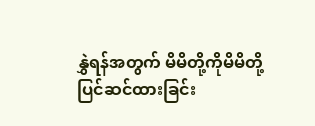နွှဲရန်အတွက် မိမိတို့ကိုမိမိတို့
ပြင်ဆင်ထားခြင်း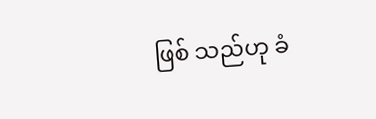ဖြစ် သည်ဟု ခံ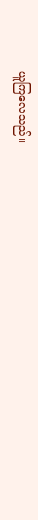ယူကြလေသည်။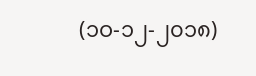(၁ဝ-၁၂-၂၀၁၈)